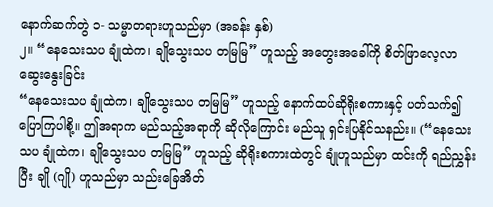နောက်ဆက်တွဲ ၁- သမ္မာတရားဟူသည်မှာ (အခန်း နှစ်)
၂။ “နေသေးသပ ချုံထဲက၊ ချိုသွေးသပ တမြမြ” ဟူသည့် အတွေးအခေါ်ကို စိတ်ဖြာလေ့လာဆွေးနွေးခြင်း
“နေသေးသပ ချုံထဲက၊ ချိုသွေးသပ တမြမြ” ဟူသည့် နောက်ထပ်ဆိုရိုးစကားနှင့် ပတ်သက်၍ ပြောကြပါစို့။ ဤအရာက မည်သည့်အရာကို ဆိုလိုကြောင်း မည်သူ ရှင်းပြနိုင်သနည်း။ (“နေသေးသပ ချုံထဲက၊ ချိုသွေးသပ တမြမြ” ဟူသည့် ဆိုရိုးစကားထဲတွင် ချုံဟူသည်မှာ ထင်းကို ရည်ညွှန်းပြီး ချို (ဂျို) ဟူသည်မှာ သည်းခြေအိတ်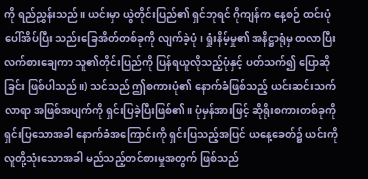ကို ရည်ညွှန်းသည်။ ယင်းမှာ ယွဲတိုင်းပြည်၏ ရှင်ဘုရင် ဂိုကျန်က နေ့စဉ် ထင်းပုံပေါ်အိပ်ပြီး သည်းခြေအိတ်တစ်ခုကို လျက်ခဲ့ပုံ၊ ရှုံးနိမ့်မှု၏ အနိဋ္ဌာရုံမှ ထလာပြီး လက်စားချေကာ သူ၏တိုင်းပြည်ကို ပြန်ရယူလိုသည့်ပုံနှင့် ပတ်သက်၍ ပြောဆိုခြင်း ဖြစ်ပါသည်။) သင်သည် ဤစကားပုံ၏ နောက်ခံဖြစ်သည့် ယင်းဆင်းသက်လာရာ အဖြစ်အပျက်ကို ရှင်းပြခဲ့ပြီးဖြစ်၏။ ပုံမှန်အားဖြင့် ဆိုရိုးစကားတစ်ခုကို ရှင်းပြသောအခါ နောက်ခံအကြောင်းကို ရှင်းပြသည့်အပြင် ယနေ့ခေတ်၌ ယင်းကို လူတို့သုံးသောအခါ မည်သည့်တင်စားမှုအတွက် ဖြစ်သည်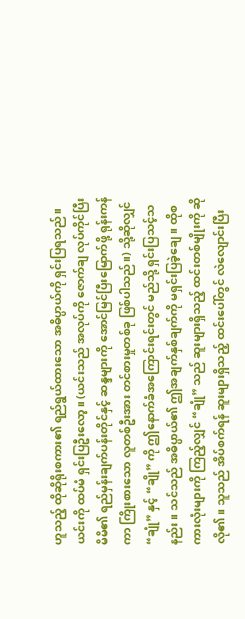ဟူသည့် ထိုဆိုရိုးစကား၏ ရည်ရွယ်ထားသော အဓိပ္ပာယ်ကို ရှင်းပြရသည်။ ယင်းကို ထပ်မံ ရှင်းပြဦးလော့။ (ယင်းသည် အလုပ်ကို ဇောက်ချ လုပ်ကိုင်ပြီး မိမိ၏ ရည်မှန်းချက်ပန်းတိုင်နှင့် ဆန္ဒများကို အောင်မြင်ပြီးမြောက်ဖို့ ရုန်းကန်ကာ ကြိုးစားသော လူတစ်ဦးအား တင်စားမှုတစ်ခု ဖြစ်ပါသည်။) သို့ဆိုလျှင် “ချုံ” နှင့် “ချို” ကို ဤနောက်ခံအကြောင်းရင်းတွင် မည်သို့ ရှင်းပြသင့်သနည်း။ သင်သည် အဓိပ္ပာယ်၏ ဤအချက်နှစ်ချက်ကို မရှင်းပြခဲ့ချေ။ ထိုစကားလုံးများကို ကြည့်လျှင် “ချုံ” သည် ဆူးများရှိသည့် ထင်းတစ်မျိုးကို ဆိုလို၏။ သူသည် အိပ်စက်ရန် ဆူးများရှိသည့် ထင်းပေါ်တွင် လဲလျောင်းပြီး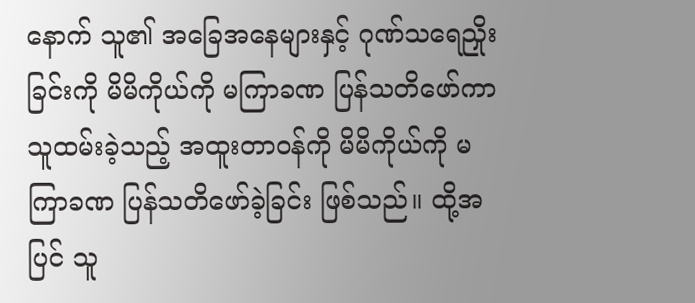နောက် သူ၏ အခြေအနေများနှင့် ဂုဏ်သရေညှိုးခြင်းကို မိမိကိုယ်ကို မကြာခဏ ပြန်သတိဖော်ကာ သူထမ်းခဲ့သည့် အထူးတာဝန်ကို မိမိကိုယ်ကို မကြာခဏ ပြန်သတိဖော်ခဲ့ခြင်း ဖြစ်သည်။ ထို့အပြင် သူ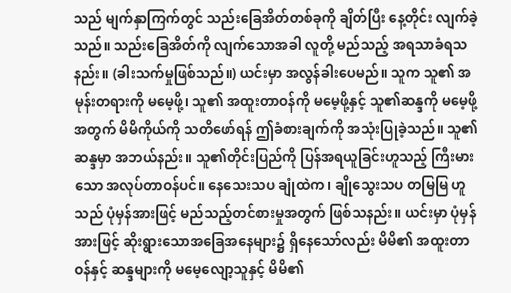သည် မျက်နှာကြက်တွင် သည်းခြေအိတ်တစ်ခုကို ချိတ်ပြီး နေ့တိုင်း လျက်ခဲ့သည်။ သည်းခြေအိတ်ကို လျက်သောအခါ လူတို့ မည်သည့် အရသာခံရသနည်း။ (ခါးသက်မှုဖြစ်သည်။) ယင်းမှာ အလွန်ခါးပေမည်။ သူက သူ၏ အမုန်းတရားကို မမေ့ဖို့၊ သူ၏ အထူးတာဝန်ကို မမေ့ဖို့နှင့် သူ၏ဆန္ဒကို မမေ့ဖို့အတွက် မိမိကိုယ်ကို သတိဖော်ရန် ဤခံစားချက်ကို အသုံးပြုခဲ့သည်။ သူ၏ဆန္ဒမှာ အဘယ်နည်း။ သူ၏တိုင်းပြည်ကို ပြန်အရယူခြင်းဟူသည့် ကြီးမားသော အလုပ်တာဝန်ပင်။ နေသေးသပ ချုံထဲက၊ ချိုသွေးသပ တမြမြ ဟူသည် ပုံမှန်အားဖြင့် မည်သည့်တင်စားမှုအတွက် ဖြစ်သနည်း။ ယင်းမှာ ပုံမှန်အားဖြင့် ဆိုးရွားသောအခြေအနေများ၌ ရှိနေသော်လည်း မိမိ၏ အထူးတာဝန်နှင့် ဆန္ဒများကို မမေ့လျော့သူနှင့် မိမိ၏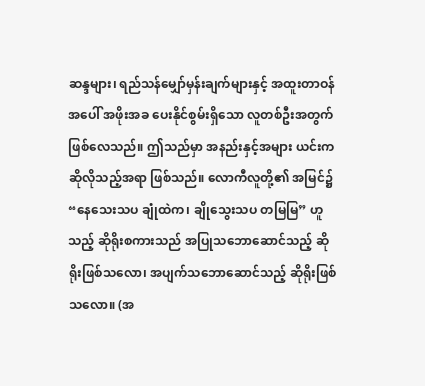ဆန္ဒများ၊ ရည်သန်မျှော်မှန်းချက်များနှင့် အထူးတာဝန်အပေါ် အဖိုးအခ ပေးနိုင်စွမ်းရှိသော လူတစ်ဦးအတွက် ဖြစ်လေသည်။ ဤသည်မှာ အနည်းနှင့်အများ ယင်းက ဆိုလိုသည့်အရာ ဖြစ်သည်။ လောကီလူတို့၏ အမြင်၌ “နေသေးသပ ချုံထဲက၊ ချိုသွေးသပ တမြမြ” ဟူသည့် ဆိုရိုးစကားသည် အပြုသဘောဆောင်သည့် ဆိုရိုးဖြစ်သလော၊ အပျက်သဘောဆောင်သည့် ဆိုရိုးဖြစ်သလော။ (အ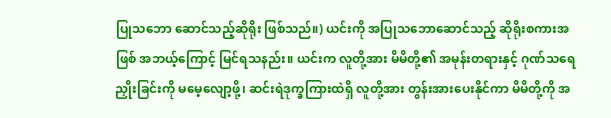ပြုသဘော ဆောင်သည့်ဆိုရိုး ဖြစ်သည်။) ယင်းကို အပြုသဘောဆောင်သည့် ဆိုရိုးစကားအဖြစ် အဘယ့်ကြောင့် မြင်ရသနည်း။ ယင်းက လူတို့အား မိမိတို့၏ အမုန်းတရားနှင့် ဂုဏ်သရေညှိုးခြင်းကို မမေ့လျော့ဖို့၊ ဆင်းရဲဒုက္ခကြားထဲရှိ လူတို့အား တွန်းအားပေးနိုင်ကာ မိမိတို့ကို အ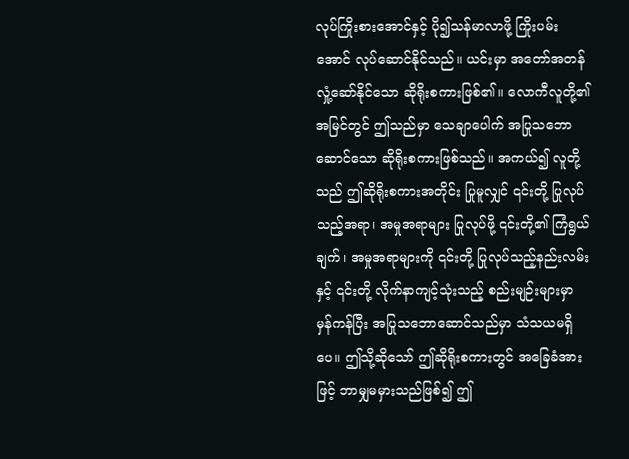လုပ်ကြိုးစားအောင်နှင့် ပို၍သန်မာလာဖို့ ကြိုးပမ်းအောင် လုပ်ဆောင်နိုင်သည်။ ယင်းမှာ အတော်အတန် လှုံ့ဆော်နိုင်သော ဆိုရိုးစကားဖြစ်၏။ လောကီလူတို့၏ အမြင်တွင် ဤသည်မှာ သေချာပေါက် အပြုသဘောဆောင်သော ဆိုရိုးစကားဖြစ်သည်။ အကယ်၍ လူတို့သည် ဤဆိုရိုးစကားအတိုင်း ပြုမူလျှင် ၎င်းတို့ ပြုလုပ်သည့်အရာ၊ အမှုအရာများ ပြုလုပ်ဖို့ ၎င်းတို့၏ ကြံရွယ်ချက်၊ အမှုအရာများကို ၎င်းတို့ ပြုလုပ်သည့်နည်းလမ်းနှင့် ၎င်းတို့ လိုက်နာကျင့်သုံးသည့် စည်းမျဉ်းများမှာ မှန်ကန်ပြီး အပြုသဘောဆောင်သည်မှာ သံသယမရှိပေ။ ဤသို့ဆိုသော် ဤဆိုရိုးစကားတွင် အခြေခံအားဖြင့် ဘာမျှမမှားသည်ဖြစ်၍ ဤ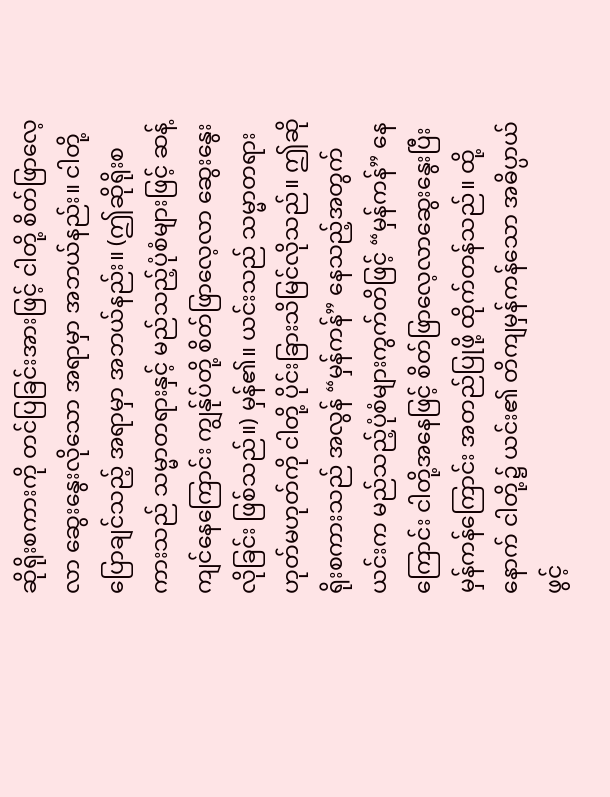ဆိုရိုးစကားကို တင်ပြခြင်းအားဖြင့် ငါတို့ စိတ်ဖြာလေ့လာ ဆွေးနွေးလိုသော အရာမှာ အဘယ်နည်း။ ငါတို့ ပြောချင်သည့် အရာမှာ အဘယ်နည်း။ (ဤဆိုရိုးစကားသည် သမ္မာတရားနှင့် မည်သည့်ပုံစံများဖြင့် ဆန့်ကျင်နေကြောင်း ကျွန်ုပ်တို့ စိတ်ဖြာလေ့လာ ဆွေးနွေးလိုခြင်း ဖြစ်သည်။) မှန်၏။ ယင်းသည် သမ္မာတရား ဟုတ်မဟုတ်ကို ငါတို့ ပိုင်းခြားသိမြင်လိုသည်။ ဤဆိုရိုးစကားသည် အလွန် “မှန်ကန်” နေသည့်အတွက် ယင်းက မည်သည့်ပုံစံများကွက်တိဖြင့် “မှန်ကန်” နေကြောင်း ငါတို့အနေဖြင့် စိတ်ဖြာလေ့လာဆွေးနွေးပြီး မှန်ကန်ကြောင်း အတည်ပြုဖို့ ထိုက်တန်သည်။ ထို့နောက် ငါတို့၌ ယင်း၏ တိကျမှန်ကန်သော အဓိပ္ပာယ်ဖွင့်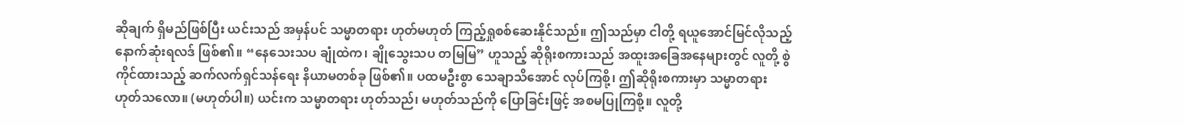ဆိုချက် ရှိမည်ဖြစ်ပြီး ယင်းသည် အမှန်ပင် သမ္မာတရား ဟုတ်မဟုတ် ကြည့်ရှုစစ်ဆေးနိုင်သည်။ ဤသည်မှာ ငါတို့ ရယူအောင်မြင်လိုသည့် နောက်ဆုံးရလဒ် ဖြစ်၏။ “နေသေးသပ ချုံထဲက၊ ချိုသွေးသပ တမြမြ” ဟူသည့် ဆိုရိုးစကားသည် အထူးအခြေအနေများတွင် လူတို့ စွဲကိုင်ထားသည့် ဆက်လက်ရှင်သန်ရေး နိယာမတစ်ခု ဖြစ်၏။ ပထမဦးစွာ သေချာသိအောင် လုပ်ကြစို့၊ ဤဆိုရိုးစကားမှာ သမ္မာတရား ဟုတ်သလော။ (မဟုတ်ပါ။) ယင်းက သမ္မာတရား ဟုတ်သည်၊ မဟုတ်သည်ကို ပြောခြင်းဖြင့် အစမပြုကြစို့။ လူတို့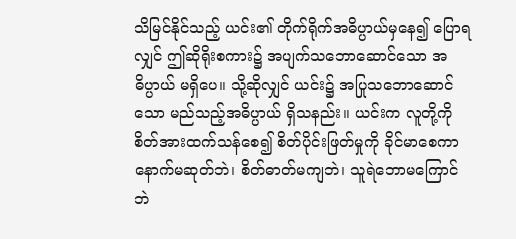သိမြင်နိုင်သည့် ယင်း၏ တိုက်ရိုက်အဓိပ္ပာယ်မှနေ၍ ပြောရလျှင် ဤဆိုရိုးစကား၌ အပျက်သဘောဆောင်သော အဓိပ္ပာယ် မရှိပေ။ သို့ဆိုလျှင် ယင်း၌ အပြုသဘောဆောင်သော မည်သည့်အဓိပ္ပာယ် ရှိသနည်း။ ယင်းက လူတို့ကို စိတ်အားထက်သန်စေ၍ စိတ်ပိုင်းဖြတ်မှုကို ခိုင်မာစေကာ နောက်မဆုတ်ဘဲ၊ စိတ်ဓာတ်မကျဘဲ၊ သူရဲဘောမကြောင်ဘဲ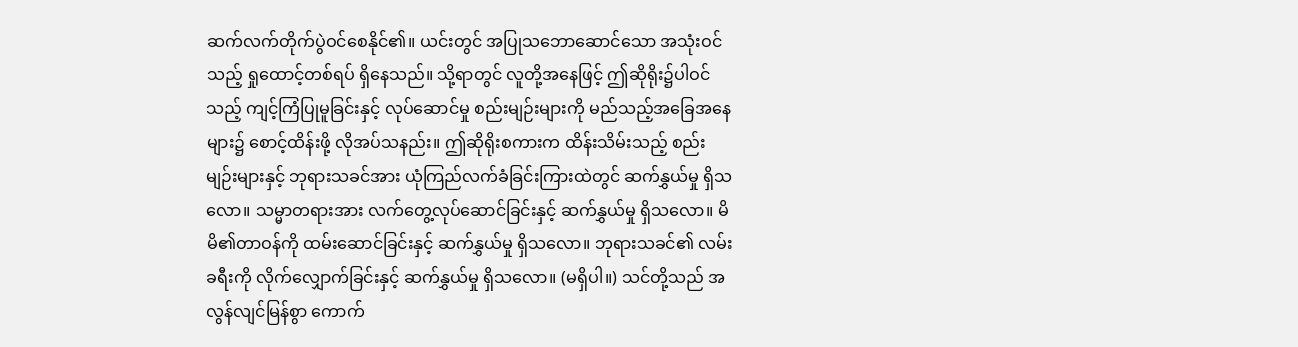ဆက်လက်တိုက်ပွဲဝင်စေနိုင်၏။ ယင်းတွင် အပြုသဘောဆောင်သော အသုံးဝင်သည့် ရှုထောင့်တစ်ရပ် ရှိနေသည်။ သို့ရာတွင် လူတို့အနေဖြင့် ဤဆိုရိုး၌ပါဝင်သည့် ကျင့်ကြံပြုမူခြင်းနှင့် လုပ်ဆောင်မှု စည်းမျဉ်းများကို မည်သည့်အခြေအနေများ၌ စောင့်ထိန်းဖို့ လိုအပ်သနည်း။ ဤဆိုရိုးစကားက ထိန်းသိမ်းသည့် စည်းမျဉ်းများနှင့် ဘုရားသခင်အား ယုံကြည်လက်ခံခြင်းကြားထဲတွင် ဆက်နွှယ်မှု ရှိသလော။ သမ္မာတရားအား လက်တွေ့လုပ်ဆောင်ခြင်းနှင့် ဆက်နွှယ်မှု ရှိသလော။ မိမိ၏တာဝန်ကို ထမ်းဆောင်ခြင်းနှင့် ဆက်နွှယ်မှု ရှိသလော။ ဘုရားသခင်၏ လမ်းခရီးကို လိုက်လျှောက်ခြင်းနှင့် ဆက်နွှယ်မှု ရှိသလော။ (မရှိပါ။) သင်တို့သည် အလွန်လျင်မြန်စွာ ကောက်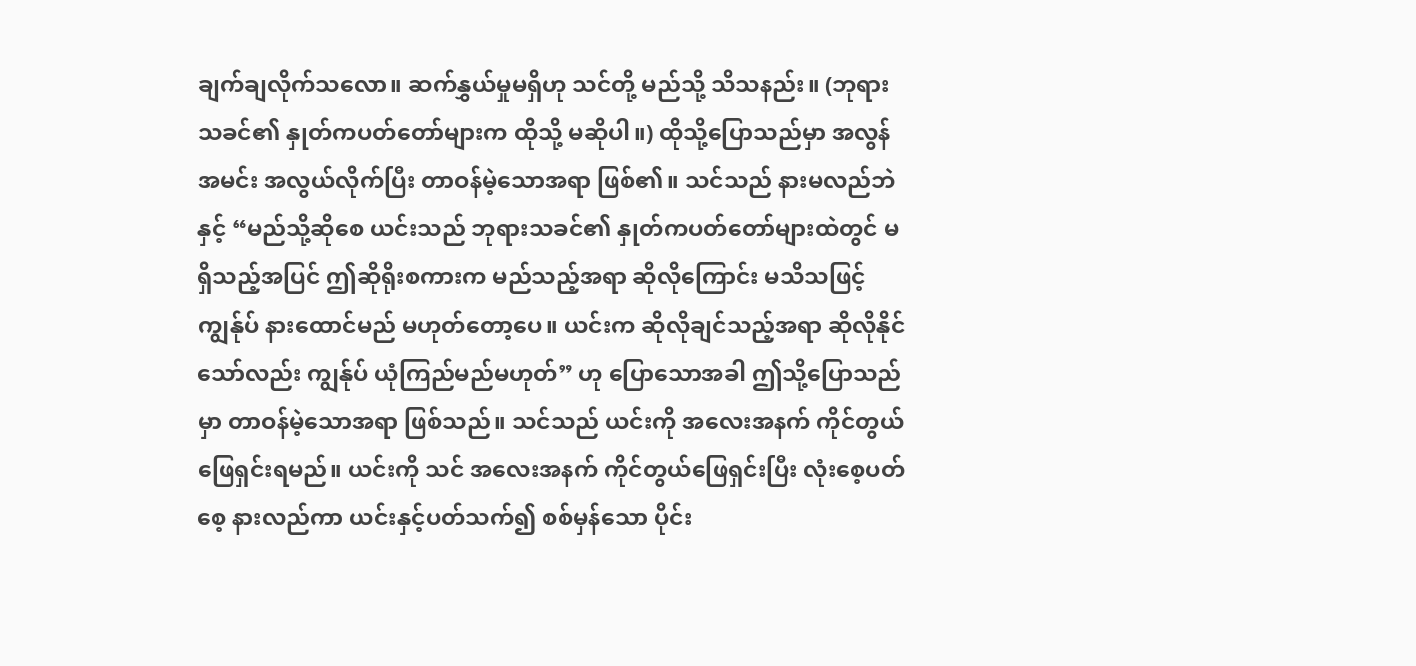ချက်ချလိုက်သလော။ ဆက်နွှယ်မှုမရှိဟု သင်တို့ မည်သို့ သိသနည်း။ (ဘုရားသခင်၏ နှုတ်ကပတ်တော်များက ထိုသို့ မဆိုပါ။) ထိုသို့ပြောသည်မှာ အလွန်အမင်း အလွယ်လိုက်ပြီး တာဝန်မဲ့သောအရာ ဖြစ်၏။ သင်သည် နားမလည်ဘဲနှင့် “မည်သို့ဆိုစေ ယင်းသည် ဘုရားသခင်၏ နှုတ်ကပတ်တော်များထဲတွင် မရှိသည့်အပြင် ဤဆိုရိုးစကားက မည်သည့်အရာ ဆိုလိုကြောင်း မသိသဖြင့် ကျွန်ုပ် နားထောင်မည် မဟုတ်တော့ပေ။ ယင်းက ဆိုလိုချင်သည့်အရာ ဆိုလိုနိုင်သော်လည်း ကျွန်ုပ် ယုံကြည်မည်မဟုတ်” ဟု ပြောသောအခါ ဤသို့ပြောသည်မှာ တာဝန်မဲ့သောအရာ ဖြစ်သည်။ သင်သည် ယင်းကို အလေးအနက် ကိုင်တွယ်ဖြေရှင်းရမည်။ ယင်းကို သင် အလေးအနက် ကိုင်တွယ်ဖြေရှင်းပြီး လုံးစေ့ပတ်စေ့ နားလည်ကာ ယင်းနှင့်ပတ်သက်၍ စစ်မှန်သော ပိုင်း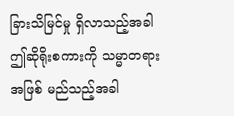ခြားသိမြင်မှု ရှိလာသည့်အခါ ဤဆိုရိုးစကားကို သမ္မာတရားအဖြစ် မည်သည့်အခါ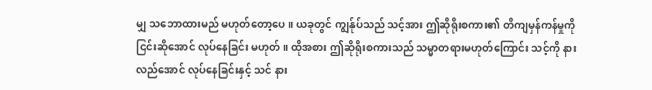မျှ သဘောထားမည် မဟုတ်တော့ပေ။ ယခုတွင် ကျွန်ုပ်သည် သင့်အား ဤဆိုရိုးစကား၏ တိကျမှန်ကန်မှုကို ငြင်းဆိုအောင် လုပ်နေခြင်း မဟုတ်။ ထိုအစား ဤဆိုရိုးစကားသည် သမ္မာတရားမဟုတ်ကြောင်း သင့်ကို နားလည်အောင် လုပ်နေခြင်းနှင့် သင် နား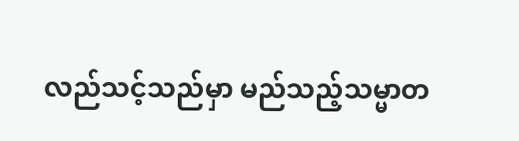လည်သင့်သည်မှာ မည်သည့်သမ္မာတ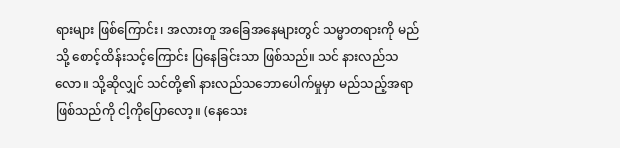ရားများ ဖြစ်ကြောင်း၊ အလားတူ အခြေအနေများတွင် သမ္မာတရားကို မည်သို့ စောင့်ထိန်းသင့်ကြောင်း ပြနေခြင်းသာ ဖြစ်သည်။ သင် နားလည်သလော။ သို့ဆိုလျှင် သင်တို့၏ နားလည်သဘောပေါက်မှုမှာ မည်သည့်အရာဖြစ်သည်ကို ငါ့ကိုပြောလော့။ (နေသေး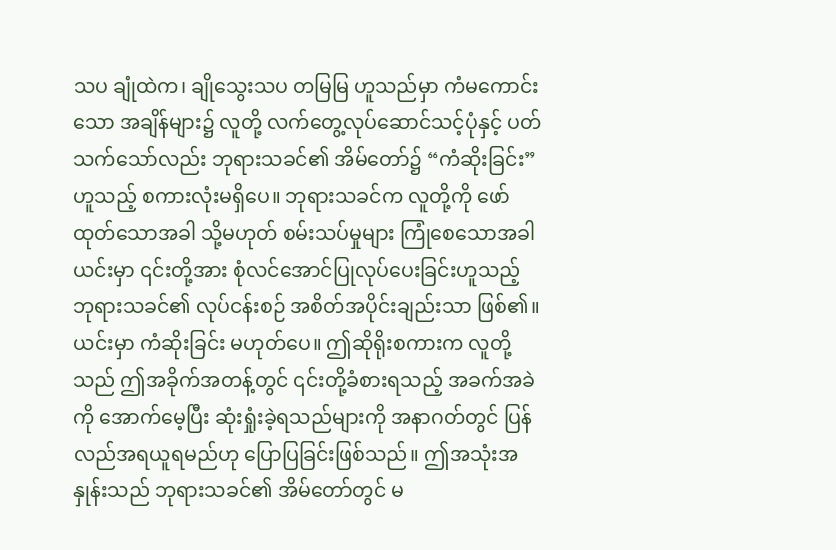သပ ချုံထဲက၊ ချိုသွေးသပ တမြမြ ဟူသည်မှာ ကံမကောင်းသော အချိန်များ၌ လူတို့ လက်တွေ့လုပ်ဆောင်သင့်ပုံနှင့် ပတ်သက်သော်လည်း ဘုရားသခင်၏ အိမ်တော်၌ “ကံဆိုးခြင်း” ဟူသည့် စကားလုံးမရှိပေ။ ဘုရားသခင်က လူတို့ကို ဖော်ထုတ်သောအခါ သို့မဟုတ် စမ်းသပ်မှုများ ကြုံစေသောအခါ ယင်းမှာ ၎င်းတို့အား စုံလင်အောင်ပြုလုပ်ပေးခြင်းဟူသည့် ဘုရားသခင်၏ လုပ်ငန်းစဉ် အစိတ်အပိုင်းချည်းသာ ဖြစ်၏။ ယင်းမှာ ကံဆိုးခြင်း မဟုတ်ပေ။ ဤဆိုရိုးစကားက လူတို့သည် ဤအခိုက်အတန့်တွင် ၎င်းတို့ခံစားရသည့် အခက်အခဲကို အောက်မေ့ပြီး ဆုံးရှုံးခဲ့ရသည်များကို အနာဂတ်တွင် ပြန်လည်အရယူရမည်ဟု ပြောပြခြင်းဖြစ်သည်။ ဤအသုံးအနှုန်းသည် ဘုရားသခင်၏ အိမ်တော်တွင် မ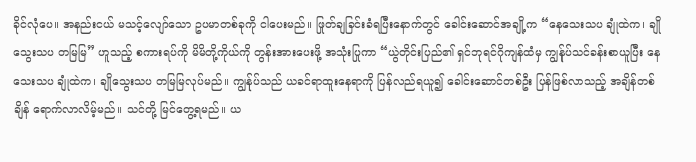ခိုင်လုံပေ။ အနည်းငယ် မသင့်လျော်သော ဥပမာတစ်ခုကို ငါပေးမည်။ ဖြုတ်ချခြင်းခံရပြီးနောက်တွင် ခေါင်းဆောင်အချို့က “နေသေးသပ ချုံထဲက၊ ချိုသွေးသပ တမြမြ” ဟူသည့် စကားရပ်ကို မိမိတို့ကိုယ်ကို တွန်းအားပေးဖို့ အသုံးပြုကာ “ယွဲတိုင်းပြည်၏ ရှင်ဘုရင်ဂိုကျန်ထံမှ ကျွန်ုပ်သင်ခန်းစာယူပြီး နေသေးသပ ချုံထဲက၊ ချိုသွေးသပ တမြမြလုပ်မည်။ ကျွန်ုပ်သည် ယခင်ရာထူးနေရာကို ပြန်လည်ရယူ၍ ခေါင်းဆောင်တစ်ဦး ပြန်ဖြစ်လာသည့် အချိန်တစ်ချိန် ရောက်လာလိမ့်မည်။ သင်တို့ မြင်တွေ့ရမည်။ ယ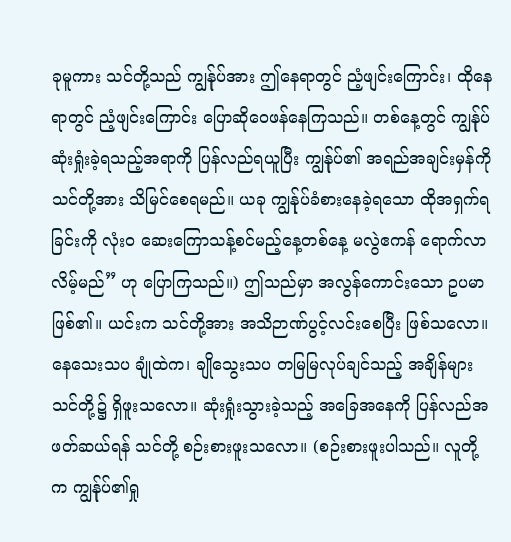ခုမူကား သင်တို့သည် ကျွန်ုပ်အား ဤနေရာတွင် ညံ့ဖျင်းကြောင်း၊ ထိုနေရာတွင် ညံ့ဖျင်းကြောင်း ပြောဆိုဝေဖန်နေကြသည်။ တစ်နေ့တွင် ကျွန်ုပ် ဆုံးရှုံးခဲ့ရသည့်အရာကို ပြန်လည်ရယူပြီး ကျွန်ုပ်၏ အရည်အချင်းမှန်ကို သင်တို့အား သိမြင်စေရမည်။ ယခု ကျွန်ုပ်ခံစားနေခဲ့ရသော ထိုအရှက်ရခြင်းကို လုံးဝ ဆေးကြောသန့်စင်မည့်နေ့တစ်နေ့ မလွဲဧကန် ရောက်လာလိမ့်မည်” ဟု ပြောကြသည်။) ဤသည်မှာ အလွန်ကောင်းသော ဥပမာဖြစ်၏။ ယင်းက သင်တို့အား အသိဉာဏ်ပွင့်လင်းစေပြီး ဖြစ်သလော။ နေသေးသပ ချုံထဲက၊ ချိုသွေးသပ တမြမြလုပ်ချင်သည့် အချိန်များ သင်တို့၌ ရှိဖူးသလော။ ဆုံးရှုံးသွားခဲ့သည့် အခြေအနေကို ပြန်လည်အဖတ်ဆယ်ရန် သင်တို့ စဉ်းစားဖူးသလော။ (စဉ်းစားဖူးပါသည်။ လူတို့က ကျွန်ုပ်၏ရှု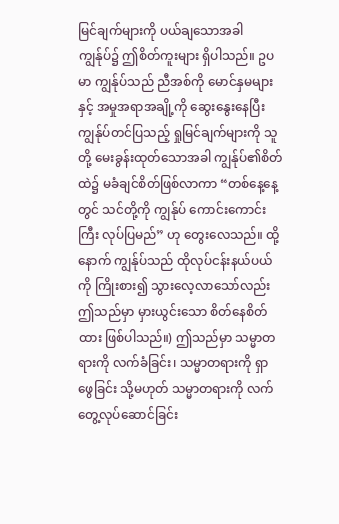မြင်ချက်များကို ပယ်ချသောအခါ ကျွန်ုပ်၌ ဤစိတ်ကူးများ ရှိပါသည်။ ဥပမာ ကျွန်ုပ်သည် ညီအစ်ကို မောင်နှမများနှင့် အမှုအရာအချို့ကို ဆွေးနွေးနေပြီး ကျွန်ုပ်တင်ပြသည့် ရှုမြင်ချက်များကို သူတို့ မေးခွန်းထုတ်သောအခါ ကျွန်ုပ်၏စိတ်ထဲ၌ မခံချင်စိတ်ဖြစ်လာကာ “တစ်နေ့နေ့တွင် သင်တို့ကို ကျွန်ုပ် ကောင်းကောင်းကြီး လုပ်ပြမည်” ဟု တွေးလေသည်။ ထို့နောက် ကျွန်ုပ်သည် ထိုလုပ်ငန်းနယ်ပယ်ကို ကြိုးစား၍ သွားလေ့လာသော်လည်း ဤသည်မှာ မှားယွင်းသော စိတ်နေစိတ်ထား ဖြစ်ပါသည်။) ဤသည်မှာ သမ္မာတရားကို လက်ခံခြင်း၊ သမ္မာတရားကို ရှာဖွေခြင်း သို့မဟုတ် သမ္မာတရားကို လက်တွေ့လုပ်ဆောင်ခြင်း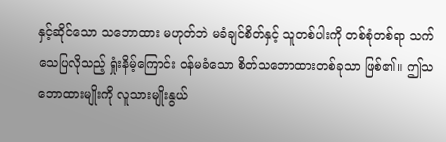နှင့်ဆိုင်သော သဘောထား မဟုတ်ဘဲ မခံချင်စိတ်နှင့် သူတစ်ပါးကို တစ်စုံတစ်ရာ သက်သေပြလိုသည့် ရှုံးနိမ့်ကြောင်း ဝန်မခံသော စိတ်သဘောထားတစ်ခုသာ ဖြစ်၏။ ဤသဘောထားမျိုးကို လူသားမျိုးနွယ်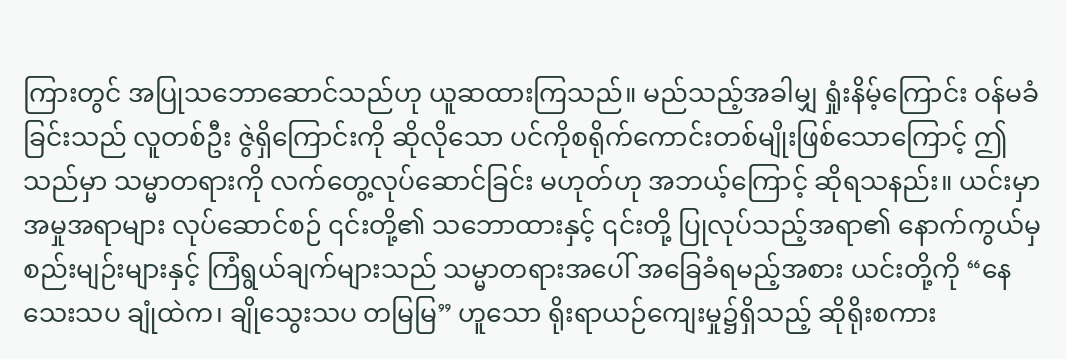ကြားတွင် အပြုသဘောဆောင်သည်ဟု ယူဆထားကြသည်။ မည်သည့်အခါမျှ ရှုံးနိမ့်ကြောင်း ဝန်မခံခြင်းသည် လူတစ်ဦး ဇွဲရှိကြောင်းကို ဆိုလိုသော ပင်ကိုစရိုက်ကောင်းတစ်မျိုးဖြစ်သောကြောင့် ဤသည်မှာ သမ္မာတရားကို လက်တွေ့လုပ်ဆောင်ခြင်း မဟုတ်ဟု အဘယ့်ကြောင့် ဆိုရသနည်း။ ယင်းမှာ အမှုအရာများ လုပ်ဆောင်စဉ် ၎င်းတို့၏ သဘောထားနှင့် ၎င်းတို့ ပြုလုပ်သည့်အရာ၏ နောက်ကွယ်မှ စည်းမျဉ်းများနှင့် ကြံရွယ်ချက်များသည် သမ္မာတရားအပေါ် အခြေခံရမည့်အစား ယင်းတို့ကို “နေသေးသပ ချုံထဲက၊ ချိုသွေးသပ တမြမြ” ဟူသော ရိုးရာယဉ်ကျေးမှု၌ရှိသည့် ဆိုရိုးစကား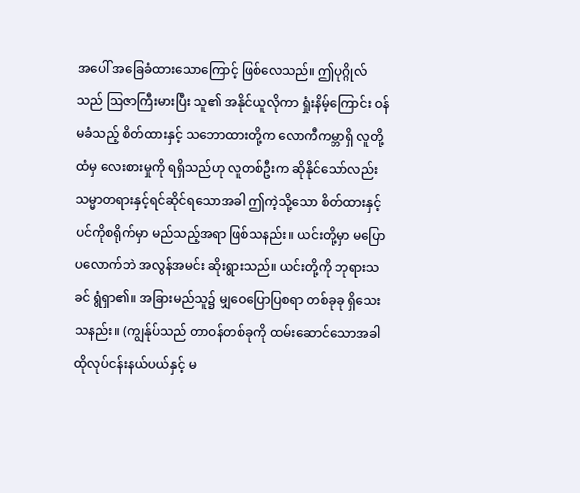အပေါ် အခြေခံထားသောကြောင့် ဖြစ်လေသည်။ ဤပုဂ္ဂိုလ်သည် ဩဇာကြီးမားပြီး သူ၏ အနိုင်ယူလိုကာ ရှုံးနိမ့်ကြောင်း ဝန်မခံသည့် စိတ်ထားနှင့် သဘောထားတို့က လောကီကမ္ဘာရှိ လူတို့ထံမှ လေးစားမှုကို ရရှိသည်ဟု လူတစ်ဦးက ဆိုနိုင်သော်လည်း သမ္မာတရားနှင့်ရင်ဆိုင်ရသောအခါ ဤကဲ့သို့သော စိတ်ထားနှင့် ပင်ကိုစရိုက်မှာ မည်သည့်အရာ ဖြစ်သနည်း။ ယင်းတို့မှာ မပြောပလောက်ဘဲ အလွန်အမင်း ဆိုးရွားသည်။ ယင်းတို့ကို ဘုရားသခင် ရွံရှာ၏။ အခြားမည်သူ၌ မျှဝေပြောပြစရာ တစ်ခုခု ရှိသေးသနည်း။ (ကျွန်ုပ်သည် တာဝန်တစ်ခုကို ထမ်းဆောင်သောအခါ ထိုလုပ်ငန်းနယ်ပယ်နှင့် မ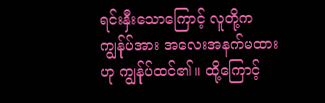ရင်းနှီးသောကြောင့် လူတို့က ကျွန်ုပ်အား အလေးအနက်မထားဟု ကျွန်ုပ်ထင်၏။ ထို့ကြောင့်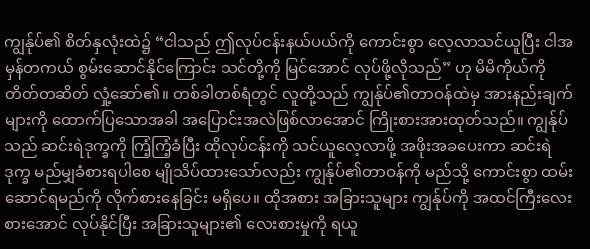ကျွန်ုပ်၏ စိတ်နှလုံးထဲ၌ “ငါသည် ဤလုပ်ငန်းနယ်ပယ်ကို ကောင်းစွာ လေ့လာသင်ယူပြီး ငါအမှန်တကယ် စွမ်းဆောင်နိုင်ကြောင်း သင်တို့ကို မြင်အောင် လုပ်ဖို့လိုသည်” ဟု မိမိကိုယ်ကို တိတ်တဆိတ် လှုံ့ဆော်၏။ တစ်ခါတစ်ရံတွင် လူတို့သည် ကျွန်ုပ်၏တာဝန်ထဲမှ အားနည်းချက်များကို ထောက်ပြသောအခါ အပြောင်းအလဲဖြစ်လာအောင် ကြိုးစားအားထုတ်သည်။ ကျွန်ုပ်သည် ဆင်းရဲဒုက္ခကို ကြံ့ကြံ့ခံပြီး ထိုလုပ်ငန်းကို သင်ယူလေ့လာဖို့ အဖိုးအခပေးကာ ဆင်းရဲဒုက္ခ မည်မျှခံစားရပါစေ မျိုသိပ်ထားသော်လည်း ကျွန်ုပ်၏တာဝန်ကို မည်သို့ ကောင်းစွာ ထမ်းဆောင်ရမည်ကို လိုက်စားနေခြင်း မရှိပေ။ ထိုအစား အခြားသူများ ကျွန်ုပ်ကို အထင်ကြီးလေးစားအောင် လုပ်နိုင်ပြီး အခြားသူများ၏ လေးစားမှုကို ရယူ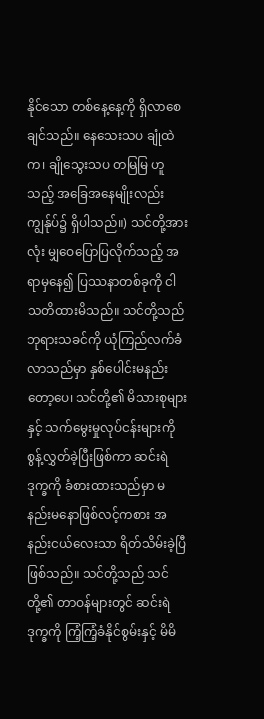နိုင်သော တစ်နေ့နေ့ကို ရှိလာစေချင်သည်။ နေသေးသပ ချုံထဲက၊ ချိုသွေးသပ တမြမြ ဟူသည့် အခြေအနေမျိုးလည်း ကျွန်ုပ်၌ ရှိပါသည်။) သင်တို့အားလုံး မျှဝေပြောပြလိုက်သည့် အရာမှနေ၍ ပြဿနာတစ်ခုကို ငါသတိထားမိသည်။ သင်တို့သည် ဘုရားသခင်ကို ယုံကြည်လက်ခံလာသည်မှာ နှစ်ပေါင်းမနည်းတော့ပေ၊ သင်တို့၏ မိသားစုများနှင့် သက်မွေးမှုလုပ်ငန်းများကို စွန့်လွှတ်ခဲ့ပြီးဖြစ်ကာ ဆင်းရဲဒုက္ခကို ခံစားထားသည်မှာ မနည်းမနောဖြစ်လင့်ကစား အနည်းငယ်လေးသာ ရိတ်သိမ်းခဲ့ပြီဖြစ်သည်။ သင်တို့သည် သင်တို့၏ တာဝန်များတွင် ဆင်းရဲဒုက္ခကို ကြံ့ကြံ့ခံနိုင်စွမ်းနှင့် မိမိ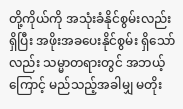တို့ကိုယ်ကို အသုံးခံနိုင်စွမ်းလည်း ရှိပြီး အဖိုးအခပေးနိုင်စွမ်း ရှိသော်လည်း သမ္မာတရားတွင် အဘယ့်ကြောင့် မည်သည့်အခါမျှ မတိုး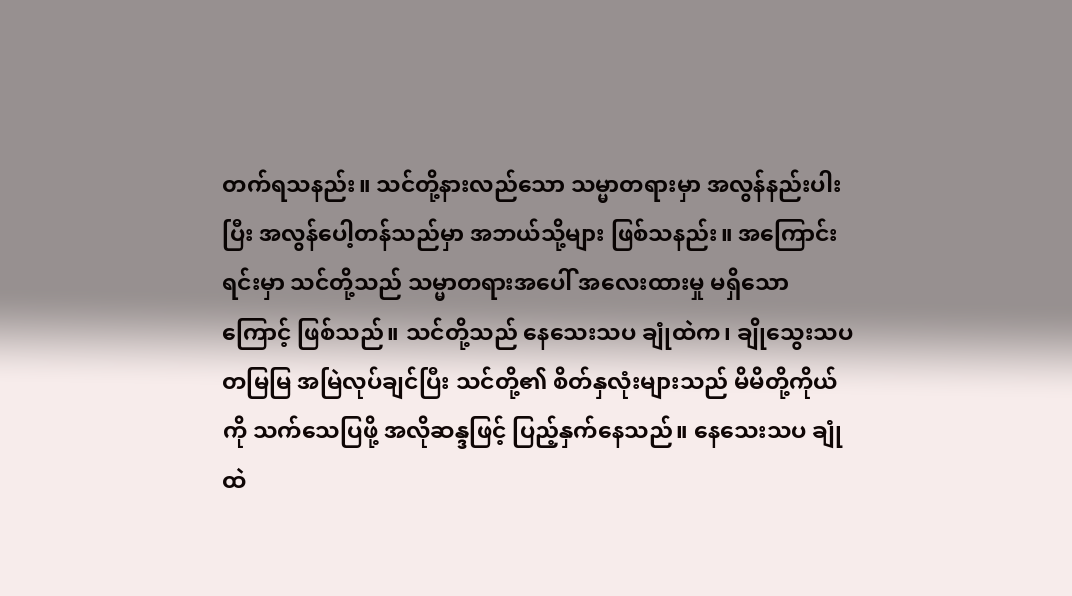တက်ရသနည်း။ သင်တို့နားလည်သော သမ္မာတရားမှာ အလွန်နည်းပါးပြီး အလွန်ပေါ့တန်သည်မှာ အဘယ်သို့များ ဖြစ်သနည်း။ အကြောင်းရင်းမှာ သင်တို့သည် သမ္မာတရားအပေါ် အလေးထားမှု မရှိသောကြောင့် ဖြစ်သည်။ သင်တို့သည် နေသေးသပ ချုံထဲက၊ ချိုသွေးသပ တမြမြ အမြဲလုပ်ချင်ပြီး သင်တို့၏ စိတ်နှလုံးများသည် မိမိတို့ကိုယ်ကို သက်သေပြဖို့ အလိုဆန္ဒဖြင့် ပြည့်နှက်နေသည်။ နေသေးသပ ချုံထဲ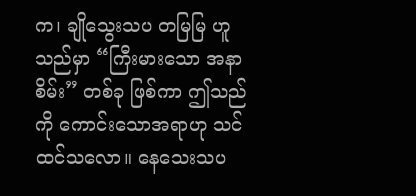က၊ ချိုသွေးသပ တမြမြ ဟူသည်မှာ “ကြီးမားသော အနာစိမ်း” တစ်ခု ဖြစ်ကာ ဤသည်ကို ကောင်းသောအရာဟု သင် ထင်သလော။ နေသေးသပ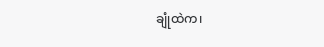ချုံထဲက၊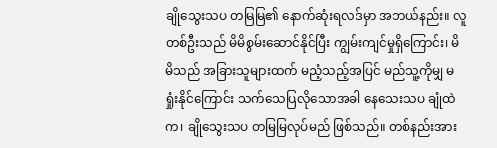ချိုသွေးသပ တမြမြ၏ နောက်ဆုံးရလဒ်မှာ အဘယ်နည်း။ လူတစ်ဦးသည် မိမိစွမ်းဆောင်နိုင်ပြီး ကျွမ်းကျင်မှုရှိကြောင်း၊ မိမိသည် အခြားသူများထက် မညံ့သည့်အပြင် မည်သူ့ကိုမျှ မရှုံးနိုင်ကြောင်း သက်သေပြလိုသောအခါ နေသေးသပ ချုံထဲက၊ ချိုသွေးသပ တမြမြလုပ်မည် ဖြစ်သည်။ တစ်နည်းအား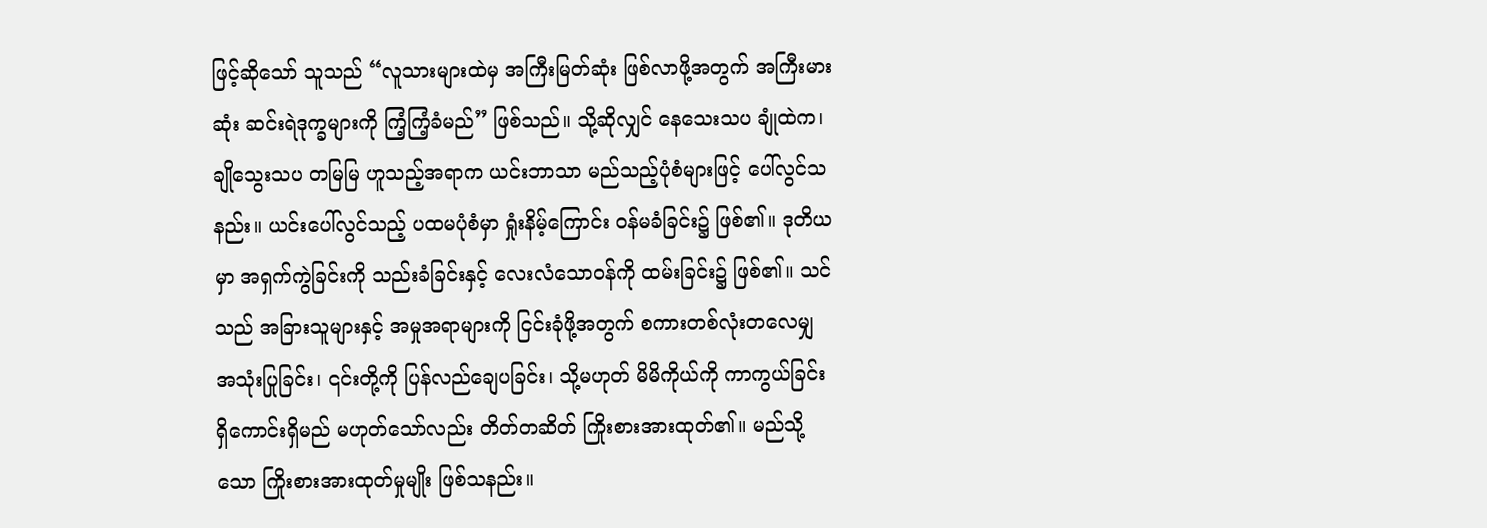ဖြင့်ဆိုသော် သူသည် “လူသားများထဲမှ အကြီးမြတ်ဆုံး ဖြစ်လာဖို့အတွက် အကြီးမားဆုံး ဆင်းရဲဒုက္ခများကို ကြံ့ကြံ့ခံမည်” ဖြစ်သည်။ သို့ဆိုလျှင် နေသေးသပ ချုံထဲက၊ ချိုသွေးသပ တမြမြ ဟူသည့်အရာက ယင်းဘာသာ မည်သည့်ပုံစံများဖြင့် ပေါ်လွင်သနည်း။ ယင်းပေါ်လွင်သည့် ပထမပုံစံမှာ ရှုံးနိမ့်ကြောင်း ဝန်မခံခြင်း၌ ဖြစ်၏။ ဒုတိယမှာ အရှက်ကွဲခြင်းကို သည်းခံခြင်းနှင့် လေးလံသောဝန်ကို ထမ်းခြင်း၌ ဖြစ်၏။ သင်သည် အခြားသူများနှင့် အမှုအရာများကို ငြင်းခုံဖို့အတွက် စကားတစ်လုံးတလေမျှ အသုံးပြုခြင်း၊ ၎င်းတို့ကို ပြန်လည်ချေပခြင်း၊ သို့မဟုတ် မိမိကိုယ်ကို ကာကွယ်ခြင်း ရှိကောင်းရှိမည် မဟုတ်သော်လည်း တိတ်တဆိတ် ကြိုးစားအားထုတ်၏။ မည်သို့သော ကြိုးစားအားထုတ်မှုမျိုး ဖြစ်သနည်း။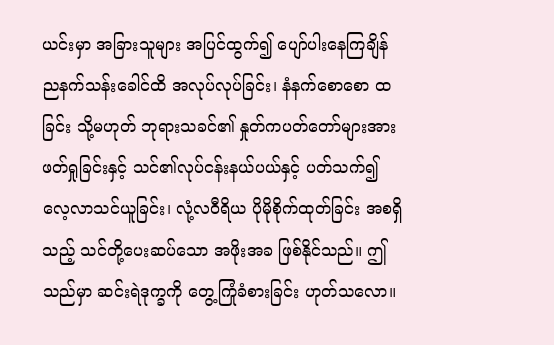ယင်းမှာ အခြားသူများ အပြင်ထွက်၍ ပျော်ပါးနေကြချိန် ညနက်သန်းခေါင်ထိ အလုပ်လုပ်ခြင်း၊ နံနက်စောစော ထခြင်း သို့မဟုတ် ဘုရားသခင်၏ နှုတ်ကပတ်တော်များအား ဖတ်ရှုခြင်းနှင့် သင်၏လုပ်ငန်းနယ်ပယ်နှင့် ပတ်သက်၍ လေ့လာသင်ယူခြင်း၊ လုံ့လဝီရိယ ပိုမိုစိုက်ထုတ်ခြင်း အစရှိသည့် သင်တို့ပေးဆပ်သော အဖိုးအခ ဖြစ်နိုင်သည်။ ဤသည်မှာ ဆင်းရဲဒုက္ခကို တွေ့ကြုံခံစားခြင်း ဟုတ်သလော။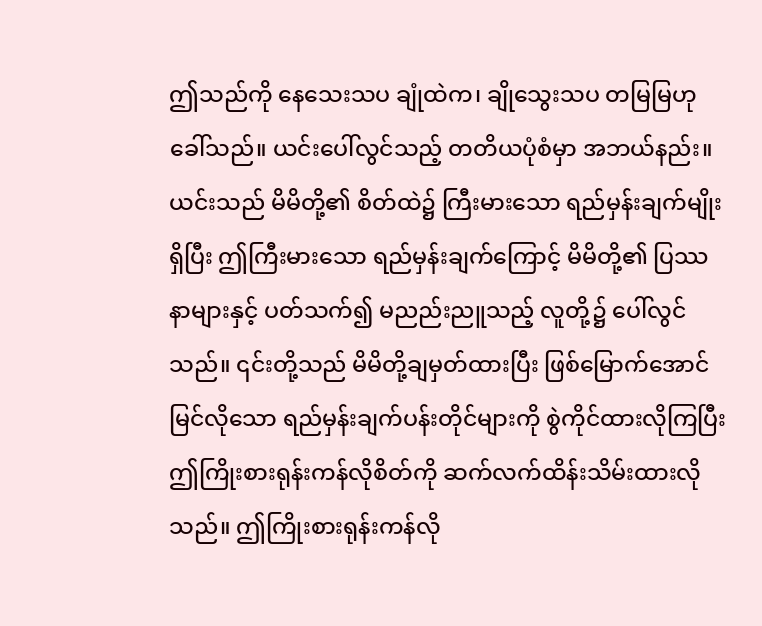ဤသည်ကို နေသေးသပ ချုံထဲက၊ ချိုသွေးသပ တမြမြဟု ခေါ်သည်။ ယင်းပေါ်လွင်သည့် တတိယပုံစံမှာ အဘယ်နည်း။ ယင်းသည် မိမိတို့၏ စိတ်ထဲ၌ ကြီးမားသော ရည်မှန်းချက်မျိုးရှိပြီး ဤကြီးမားသော ရည်မှန်းချက်ကြောင့် မိမိတို့၏ ပြဿနာများနှင့် ပတ်သက်၍ မညည်းညူသည့် လူတို့၌ ပေါ်လွင်သည်။ ၎င်းတို့သည် မိမိတို့ချမှတ်ထားပြီး ဖြစ်မြောက်အောင်မြင်လိုသော ရည်မှန်းချက်ပန်းတိုင်များကို စွဲကိုင်ထားလိုကြပြီး ဤကြိုးစားရုန်းကန်လိုစိတ်ကို ဆက်လက်ထိန်းသိမ်းထားလိုသည်။ ဤကြိုးစားရုန်းကန်လို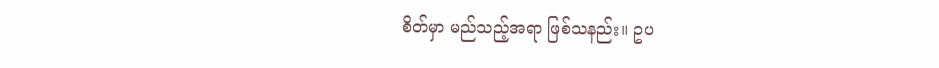စိတ်မှာ မည်သည့်အရာ ဖြစ်သနည်း။ ဥပ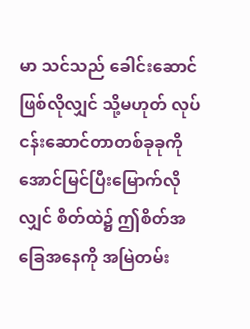မာ သင်သည် ခေါင်းဆောင်ဖြစ်လိုလျှင် သို့မဟုတ် လုပ်ငန်းဆောင်တာတစ်ခုခုကို အောင်မြင်ပြီးမြောက်လိုလျှင် စိတ်ထဲ၌ ဤစိတ်အခြေအနေကို အမြဲတမ်း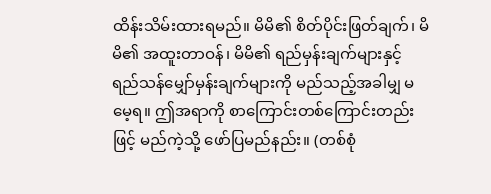ထိန်းသိမ်းထားရမည်။ မိမိ၏ စိတ်ပိုင်းဖြတ်ချက်၊ မိမိ၏ အထူးတာဝန်၊ မိမိ၏ ရည်မှန်းချက်များနှင့် ရည်သန်မျှော်မှန်းချက်များကို မည်သည့်အခါမျှ မမေ့ရ။ ဤအရာကို စာကြောင်းတစ်ကြောင်းတည်းဖြင့် မည်ကဲ့သို့ ဖော်ပြမည်နည်း။ (တစ်စုံ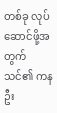တစ်ခု လုပ်ဆောင်ဖို့အတွက် သင်၏ ကနဦး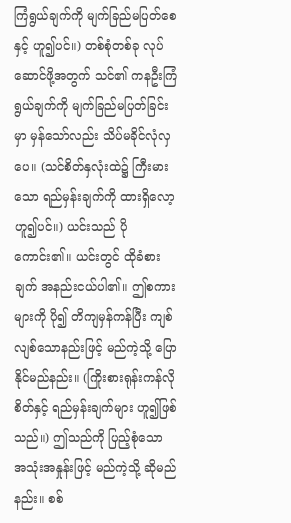ကြံရွယ်ချက်ကို မျက်ခြည်မပြတ်စေနှင့် ဟူ၍ပင်။) တစ်စုံတစ်ခု လုပ်ဆောင်ဖို့အတွက် သင်၏ ကနဦးကြံရွယ်ချက်ကို မျက်ခြည်မပြတ်ခြင်းမှာ မှန်သော်လည်း သိပ်မခိုင်လုံလှပေ။ (သင်စိတ်နှလုံးထဲ၌ ကြီးမားသော ရည်မှန်းချက်ကို ထားရှိလော့ ဟူ၍ပင်။) ယင်းသည် ပိုကောင်း၏။ ယင်းတွင် ထိုခံစားချက် အနည်းငယ်ပါ၏။ ဤစကားများကို ပို၍ တိကျမှန်ကန်ပြီး ကျစ်လျစ်သောနည်းဖြင့် မည်ကဲ့သို့ ပြောနိုင်မည်နည်း။ (ကြိုးစားရုန်းကန်လိုစိတ်နှင့် ရည်မှန်းချက်များ ဟူ၍ဖြစ်သည်။) ဤသည်ကို ပြည့်စုံသော အသုံးအနှုန်းဖြင့် မည်ကဲ့သို့ ဆိုမည်နည်း။ စစ်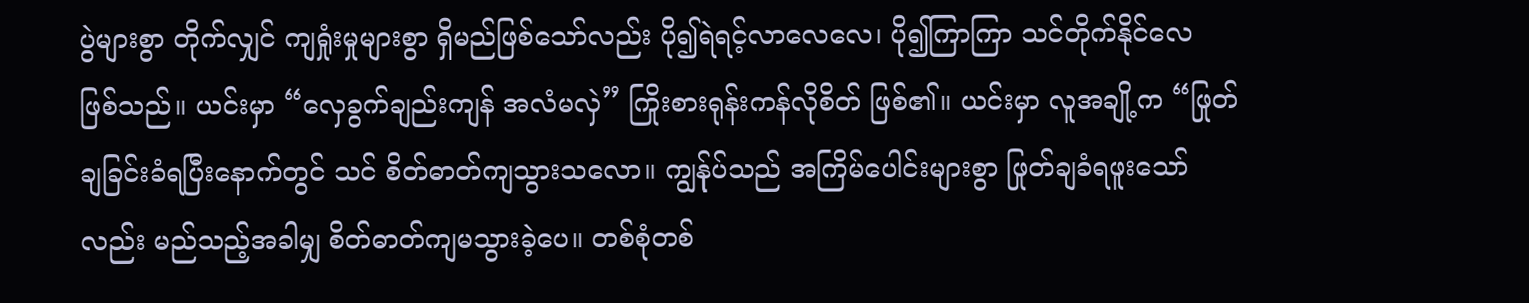ပွဲများစွာ တိုက်လျှင် ကျရှုံးမှုများစွာ ရှိမည်ဖြစ်သော်လည်း ပို၍ရဲရင့်လာလေလေ၊ ပို၍ကြာကြာ သင်တိုက်နိုင်လေ ဖြစ်သည်။ ယင်းမှာ “လှေခွက်ချည်းကျန် အလံမလှဲ” ကြိုးစားရုန်းကန်လိုစိတ် ဖြစ်၏။ ယင်းမှာ လူအချို့က “ဖြုတ်ချခြင်းခံရပြီးနောက်တွင် သင် စိတ်ဓာတ်ကျသွားသလော။ ကျွန်ုပ်သည် အကြိမ်ပေါင်းများစွာ ဖြုတ်ချခံရဖူးသော်လည်း မည်သည့်အခါမျှ စိတ်ဓာတ်ကျမသွားခဲ့ပေ။ တစ်စုံတစ်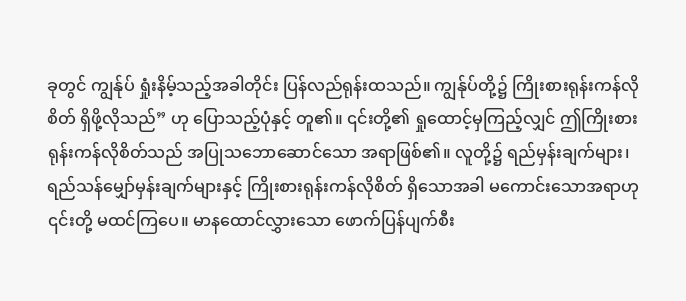ခုတွင် ကျွန်ုပ် ရှုံးနိမ့်သည့်အခါတိုင်း ပြန်လည်ရုန်းထသည်။ ကျွန်ုပ်တို့၌ ကြိုးစားရုန်းကန်လိုစိတ် ရှိဖို့လိုသည်” ဟု ပြောသည့်ပုံနှင့် တူ၏။ ၎င်းတို့၏ ရှုထောင့်မှကြည့်လျှင် ဤကြိုးစားရုန်းကန်လိုစိတ်သည် အပြုသဘောဆောင်သော အရာဖြစ်၏။ လူတို့၌ ရည်မှန်းချက်များ၊ ရည်သန်မျှော်မှန်းချက်များနှင့် ကြိုးစားရုန်းကန်လိုစိတ် ရှိသောအခါ မကောင်းသောအရာဟု ၎င်းတို့ မထင်ကြပေ။ မာနထောင်လွှားသော ဖောက်ပြန်ပျက်စီး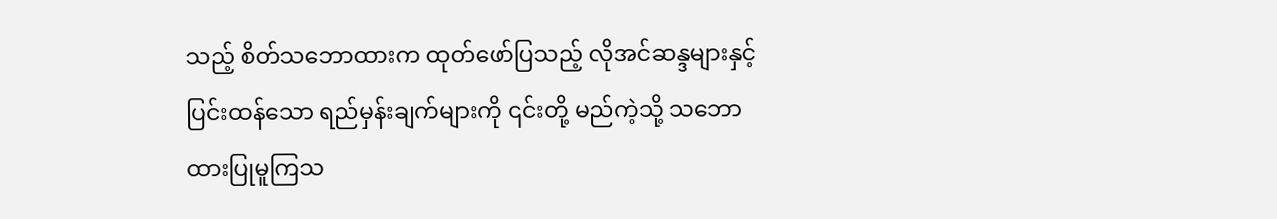သည့် စိတ်သဘောထားက ထုတ်ဖော်ပြသည့် လိုအင်ဆန္ဒများနှင့် ပြင်းထန်သော ရည်မှန်းချက်များကို ၎င်းတို့ မည်ကဲ့သို့ သဘောထားပြုမူကြသ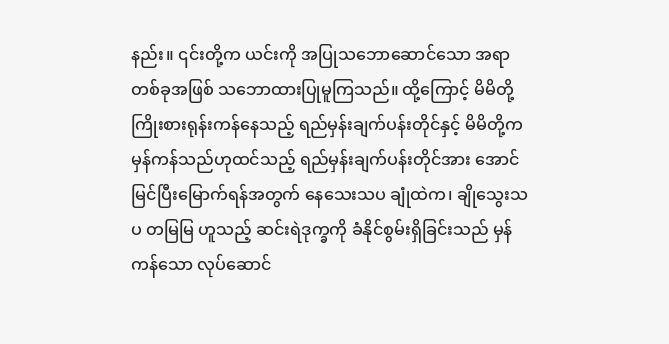နည်း။ ၎င်းတို့က ယင်းကို အပြုသဘောဆောင်သော အရာတစ်ခုအဖြစ် သဘောထားပြုမူကြသည်။ ထို့ကြောင့် မိမိတို့ ကြိုးစားရုန်းကန်နေသည့် ရည်မှန်းချက်ပန်းတိုင်နှင့် မိမိတို့က မှန်ကန်သည်ဟုထင်သည့် ရည်မှန်းချက်ပန်းတိုင်အား အောင်မြင်ပြီးမြောက်ရန်အတွက် နေသေးသပ ချုံထဲက၊ ချိုသွေးသပ တမြမြ ဟူသည့် ဆင်းရဲဒုက္ခကို ခံနိုင်စွမ်းရှိခြင်းသည် မှန်ကန်သော လုပ်ဆောင်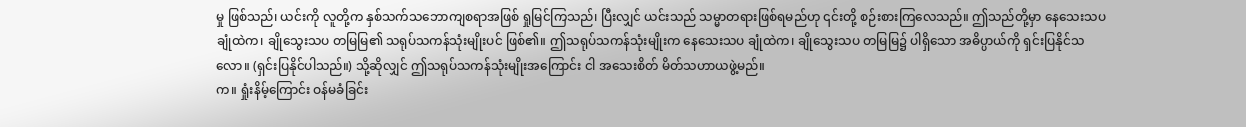မှု ဖြစ်သည်၊ ယင်းကို လူတို့က နှစ်သက်သဘောကျစရာအဖြစ် ရှုမြင်ကြသည်၊ ပြီးလျှင် ယင်းသည် သမ္မာတရားဖြစ်ရမည်ဟု ၎င်းတို့ စဉ်းစားကြလေသည်။ ဤသည်တို့မှာ နေသေးသပ ချုံထဲက၊ ချိုသွေးသပ တမြမြ၏ သရုပ်သကန်သုံးမျိုးပင် ဖြစ်၏။ ဤသရုပ်သကန်သုံးမျိုးက နေသေးသပ ချုံထဲက၊ ချိုသွေးသပ တမြမြ၌ ပါရှိသော အဓိပ္ပာယ်ကို ရှင်းပြနိုင်သလော။ (ရှင်းပြနိုင်ပါသည်။) သို့ဆိုလျှင် ဤသရုပ်သကန်သုံးမျိုးအကြောင်း ငါ အသေးစိတ် မိတ်သဟာယဖွဲ့မည်။
က။ ရှုံးနိမ့်ကြောင်း ဝန်မခံခြင်း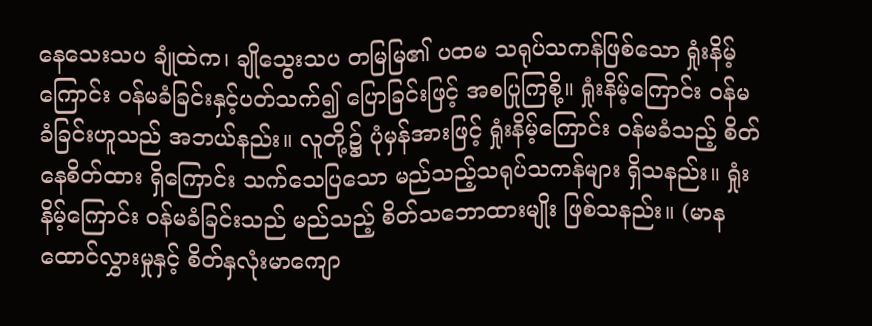နေသေးသပ ချုံထဲက၊ ချိုသွေးသပ တမြမြ၏ ပထမ သရုပ်သကန်ဖြစ်သော ရှုံးနိမ့်ကြောင်း ဝန်မခံခြင်းနှင့်ပတ်သက်၍ ပြောခြင်းဖြင့် အစပြုကြစို့။ ရှုံးနိမ့်ကြောင်း ဝန်မခံခြင်းဟူသည် အဘယ်နည်း။ လူတို့၌ ပုံမှန်အားဖြင့် ရှုံးနိမ့်ကြောင်း ဝန်မခံသည့် စိတ်နေစိတ်ထား ရှိကြောင်း သက်သေပြသော မည်သည့်သရုပ်သကန်များ ရှိသနည်း။ ရှုံးနိမ့်ကြောင်း ဝန်မခံခြင်းသည် မည်သည့် စိတ်သဘောထားမျိုး ဖြစ်သနည်း။ (မာနထောင်လွှားမှုနှင့် စိတ်နှလုံးမာကျော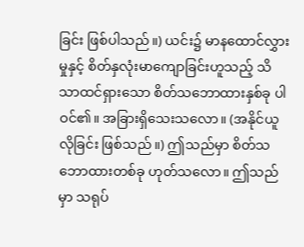ခြင်း ဖြစ်ပါသည်။) ယင်း၌ မာနထောင်လွှားမှုနှင့် စိတ်နှလုံးမာကျောခြင်းဟူသည့် သိသာထင်ရှားသော စိတ်သဘောထားနှစ်ခု ပါဝင်၏။ အခြားရှိသေးသလော။ (အနိုင်ယူလိုခြင်း ဖြစ်သည်။) ဤသည်မှာ စိတ်သဘောထားတစ်ခု ဟုတ်သလော။ ဤသည်မှာ သရုပ်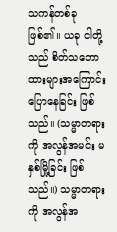သကန်တစ်ခု ဖြစ်၏။ ယခု ငါတို့သည် စိတ်သဘောထားများအကြောင်း ပြောနေခြင်း ဖြစ်သည်။ (သမ္မာတရားကို အလွန်အမင်း မနှစ်မြို့ခြင်း ဖြစ်သည်။) သမ္မာတရားကို အလွန်အ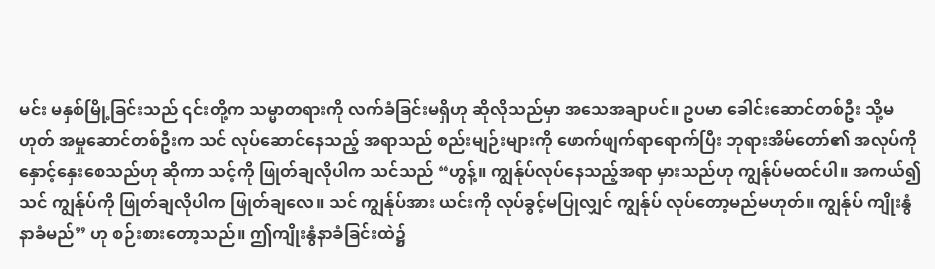မင်း မနှစ်မြို့ခြင်းသည် ၎င်းတို့က သမ္မာတရားကို လက်ခံခြင်းမရှိဟု ဆိုလိုသည်မှာ အသေအချာပင်။ ဥပမာ ခေါင်းဆောင်တစ်ဦး သို့မဟုတ် အမှုဆောင်တစ်ဦးက သင် လုပ်ဆောင်နေသည့် အရာသည် စည်းမျဉ်းများကို ဖောက်ဖျက်ရာရောက်ပြီး ဘုရားအိမ်တော်၏ အလုပ်ကို နှောင့်နှေးစေသည်ဟု ဆိုကာ သင့်ကို ဖြုတ်ချလိုပါက သင်သည် “ဟွန့်။ ကျွန်ုပ်လုပ်နေသည့်အရာ မှားသည်ဟု ကျွန်ုပ်မထင်ပါ။ အကယ်၍ သင် ကျွန်ုပ်ကို ဖြုတ်ချလိုပါက ဖြုတ်ချလေ။ သင် ကျွန်ုပ်အား ယင်းကို လုပ်ခွင့်မပြုလျှင် ကျွန်ုပ် လုပ်တော့မည်မဟုတ်။ ကျွန်ုပ် ကျိုးနွံနာခံမည်” ဟု စဉ်းစားတော့သည်။ ဤကျိုးနွံနာခံခြင်းထဲ၌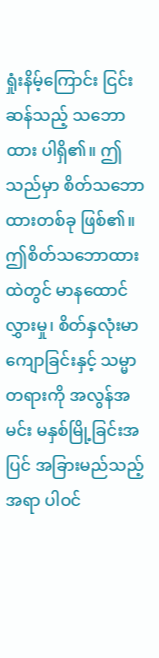ရှုံးနိမ့်ကြောင်း ငြင်းဆန်သည့် သဘောထား ပါရှိ၏။ ဤသည်မှာ စိတ်သဘောထားတစ်ခု ဖြစ်၏။ ဤစိတ်သဘောထားထဲတွင် မာနထောင်လွှားမှု၊ စိတ်နှလုံးမာကျောခြင်းနှင့် သမ္မာတရားကို အလွန်အမင်း မနှစ်မြို့ခြင်းအပြင် အခြားမည်သည့်အရာ ပါဝင်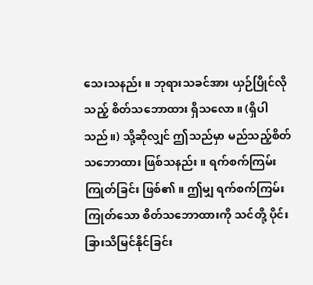သေးသနည်း။ ဘုရားသခင်အား ယှဉ်ပြိုင်လိုသည့် စိတ်သဘောထား ရှိသလော။ (ရှိပါသည်။) သို့ဆိုလျှင် ဤသည်မှာ မည်သည့်စိတ်သဘောထား ဖြစ်သနည်း။ ရက်စက်ကြမ်းကြုတ်ခြင်း ဖြစ်၏။ ဤမျှ ရက်စက်ကြမ်းကြုတ်သော စိတ်သဘောထားကို သင်တို့ ပိုင်းခြားသိမြင်နိုင်ခြင်း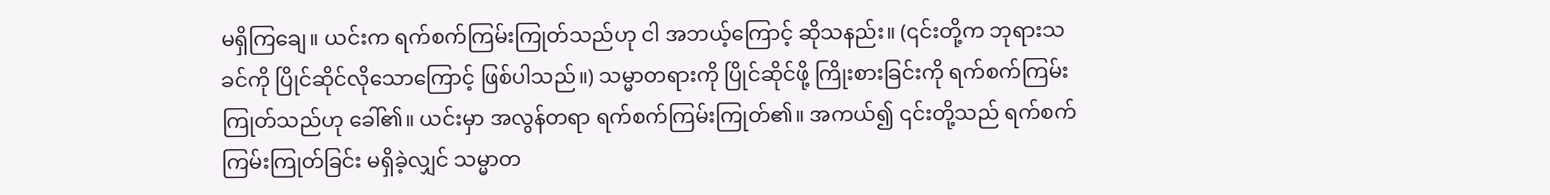မရှိကြချေ။ ယင်းက ရက်စက်ကြမ်းကြုတ်သည်ဟု ငါ အဘယ့်ကြောင့် ဆိုသနည်း။ (၎င်းတို့က ဘုရားသခင်ကို ပြိုင်ဆိုင်လိုသောကြောင့် ဖြစ်ပါသည်။) သမ္မာတရားကို ပြိုင်ဆိုင်ဖို့ ကြိုးစားခြင်းကို ရက်စက်ကြမ်းကြုတ်သည်ဟု ခေါ်၏။ ယင်းမှာ အလွန်တရာ ရက်စက်ကြမ်းကြုတ်၏။ အကယ်၍ ၎င်းတို့သည် ရက်စက်ကြမ်းကြုတ်ခြင်း မရှိခဲ့လျှင် သမ္မာတ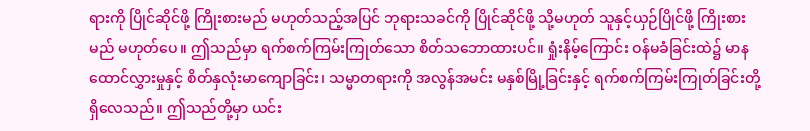ရားကို ပြိုင်ဆိုင်ဖို့ ကြိုးစားမည် မဟုတ်သည့်အပြင် ဘုရားသခင်ကို ပြိုင်ဆိုင်ဖို့ သို့မဟုတ် သူနှင့်ယှဉ်ပြိုင်ဖို့ ကြိုးစားမည် မဟုတ်ပေ။ ဤသည်မှာ ရက်စက်ကြမ်းကြုတ်သော စိတ်သဘောထားပင်။ ရှုံးနိမ့်ကြောင်း ဝန်မခံခြင်းထဲ၌ မာနထောင်လွှားမှုနှင့် စိတ်နှလုံးမာကျောခြင်း၊ သမ္မာတရားကို အလွန်အမင်း မနှစ်မြို့ခြင်းနှင့် ရက်စက်ကြမ်းကြုတ်ခြင်းတို့ ရှိလေသည်။ ဤသည်တို့မှာ ယင်း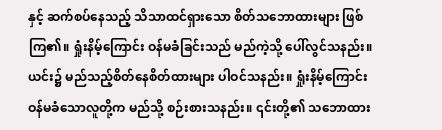နှင့် ဆက်စပ်နေသည့် သိသာထင်ရှားသော စိတ်သဘောထားများ ဖြစ်ကြ၏။ ရှုံးနိမ့်ကြောင်း ဝန်မခံခြင်းသည် မည်ကဲ့သို့ ပေါ်လွင်သနည်း။ ယင်း၌ မည်သည့်စိတ်နေစိတ်ထားများ ပါဝင်သနည်း။ ရှုံးနိမ့်ကြောင်း ဝန်မခံသောလူတို့က မည်သို့ စဉ်းစားသနည်း။ ၎င်းတို့၏ သဘောထား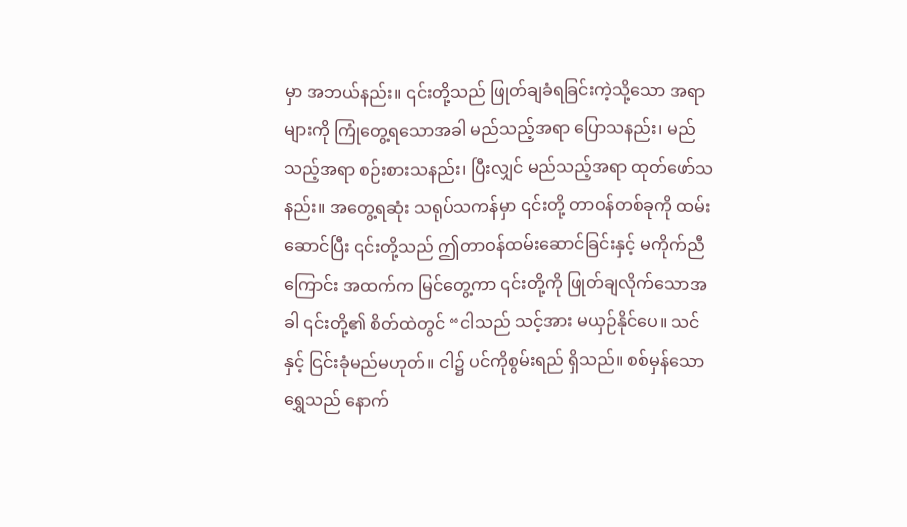မှာ အဘယ်နည်း။ ၎င်းတို့သည် ဖြုတ်ချခံရခြင်းကဲ့သို့သော အရာများကို ကြုံတွေ့ရသောအခါ မည်သည့်အရာ ပြောသနည်း၊ မည်သည့်အရာ စဉ်းစားသနည်း၊ ပြီးလျှင် မည်သည့်အရာ ထုတ်ဖော်သနည်း။ အတွေ့ရဆုံး သရုပ်သကန်မှာ ၎င်းတို့ တာဝန်တစ်ခုကို ထမ်းဆောင်ပြီး ၎င်းတို့သည် ဤတာဝန်ထမ်းဆောင်ခြင်းနှင့် မကိုက်ညီကြောင်း အထက်က မြင်တွေ့ကာ ၎င်းတို့ကို ဖြုတ်ချလိုက်သောအခါ ၎င်းတို့၏ စိတ်ထဲတွင် “ငါသည် သင့်အား မယှဉ်နိုင်ပေ။ သင်နှင့် ငြင်းခုံမည်မဟုတ်။ ငါ၌ ပင်ကိုစွမ်းရည် ရှိသည်။ စစ်မှန်သောရွှေသည် နောက်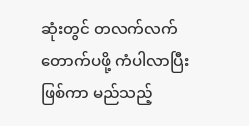ဆုံးတွင် တလက်လက် တောက်ပဖို့ ကံပါလာပြီးဖြစ်ကာ မည်သည့်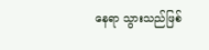နေရာ သွားသည်ဖြစ်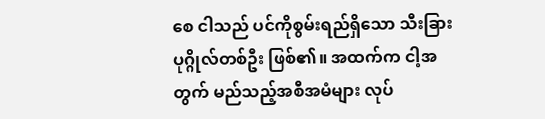စေ ငါသည် ပင်ကိုစွမ်းရည်ရှိသော သီးခြားပုဂ္ဂိုလ်တစ်ဦး ဖြစ်၏။ အထက်က ငါ့အတွက် မည်သည့်အစီအမံများ လုပ်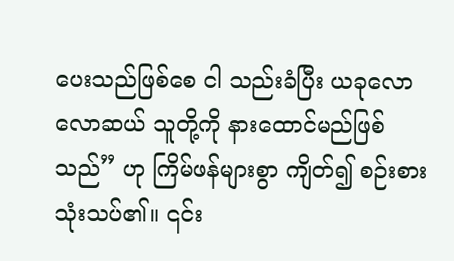ပေးသည်ဖြစ်စေ ငါ သည်းခံပြီး ယခုလောလောဆယ် သူတို့ကို နားထောင်မည်ဖြစ်သည်” ဟု ကြိမ်ဖန်များစွာ ကျိတ်၍ စဉ်းစားသုံးသပ်၏။ ၎င်း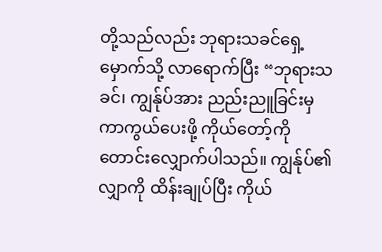တို့သည်လည်း ဘုရားသခင်ရှေ့မှောက်သို့ လာရောက်ပြီး “ဘုရားသခင်၊ ကျွန်ုပ်အား ညည်းညူခြင်းမှ ကာကွယ်ပေးဖို့ ကိုယ်တော့်ကို တောင်းလျှောက်ပါသည်။ ကျွန်ုပ်၏လျှာကို ထိန်းချုပ်ပြီး ကိုယ်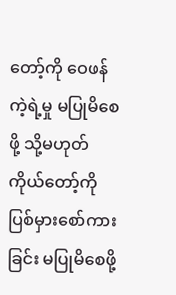တော့်ကို ဝေဖန်ကဲ့ရဲ့မှု မပြုမိစေဖို့ သို့မဟုတ် ကိုယ်တော့်ကို ပြစ်မှားစော်ကားခြင်း မပြုမိစေဖို့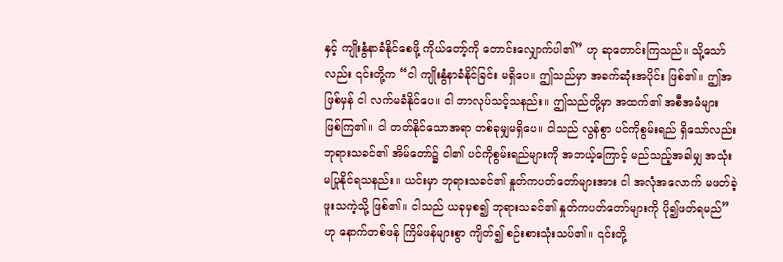နှင့် ကျိုးနွံနာခံနိုင်စေဖို့ ကိုယ်တော့်ကို တောင်းလျှောက်ပါ၏” ဟု ဆုတောင်းကြသည်။ သို့သော်လည်း ၎င်းတို့က “ငါ ကျိုးနွံနာခံနိုင်ခြင်း မရှိပေ။ ဤသည်မှာ အခက်ဆုံးအပိုင်း ဖြစ်၏။ ဤအဖြစ်မှန် ငါ လက်မခံနိုင်ပေ။ ငါ ဘာလုပ်သင့်သနည်း။ ဤသည်တို့မှာ အထက်၏ အစီအမံများ ဖြစ်ကြ၏။ ငါ တတ်နိုင်သောအရာ တစ်ခုမျှမရှိပေ။ ငါသည် လွန်စွာ ပင်ကိုစွမ်းရည် ရှိသော်လည်း ဘုရားသခင်၏ အိမ်တော်၌ ငါ၏ ပင်ကိုစွမ်းရည်များကို အဘယ့်ကြောင့် မည်သည့်အခါမျှ အသုံးမပြုနိုင်ရသနည်း။ ယင်းမှာ ဘုရားသခင်၏ နှုတ်ကပတ်တော်များအား ငါ အလုံအလောက် မဖတ်ခဲ့ဖူးသကဲ့သို့ ဖြစ်၏။ ငါသည် ယခုမှစ၍ ဘုရားသခင်၏ နှုတ်ကပတ်တော်များကို ပို၍ဖတ်ရမည်” ဟု နောက်တစ်ဖန် ကြိမ်ဖန်များစွာ ကျိတ်၍ စဉ်းစားသုံးသပ်၏။ ၎င်းတို့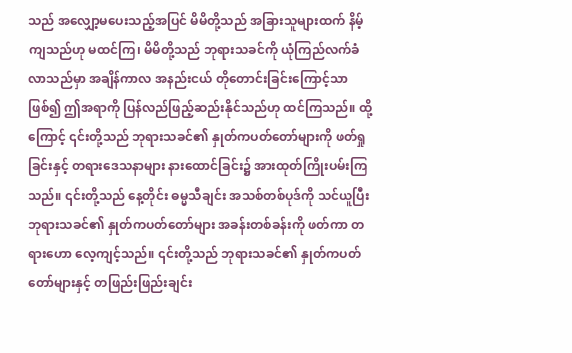သည် အလျှော့မပေးသည့်အပြင် မိမိတို့သည် အခြားသူများထက် နိမ့်ကျသည်ဟု မထင်ကြ၊ မိမိတို့သည် ဘုရားသခင်ကို ယုံကြည်လက်ခံလာသည်မှာ အချိန်ကာလ အနည်းငယ် တိုတောင်းခြင်းကြောင့်သာဖြစ်၍ ဤအရာကို ပြန်လည်ဖြည့်ဆည်းနိုင်သည်ဟု ထင်ကြသည်။ ထို့ကြောင့် ၎င်းတို့သည် ဘုရားသခင်၏ နှုတ်ကပတ်တော်များကို ဖတ်ရှုခြင်းနှင့် တရားဒေသနာများ နားထောင်ခြင်း၌ အားထုတ်ကြိုးပမ်းကြသည်။ ၎င်းတို့သည် နေ့တိုင်း ဓမ္မသီချင်း အသစ်တစ်ပုဒ်ကို သင်ယူပြီး ဘုရားသခင်၏ နှုတ်ကပတ်တော်များ အခန်းတစ်ခန်းကို ဖတ်ကာ တရားဟော လေ့ကျင့်သည်။ ၎င်းတို့သည် ဘုရားသခင်၏ နှုတ်ကပတ်တော်များနှင့် တဖြည်းဖြည်းချင်း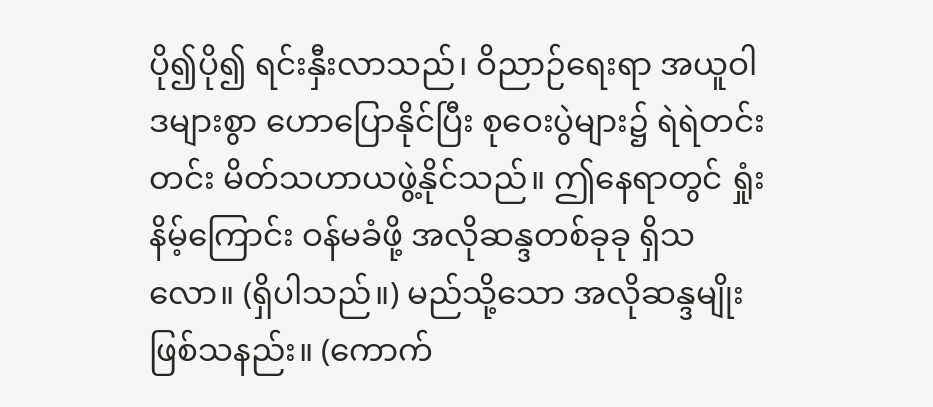ပို၍ပို၍ ရင်းနှီးလာသည်၊ ဝိညာဉ်ရေးရာ အယူဝါဒများစွာ ဟောပြောနိုင်ပြီး စုဝေးပွဲများ၌ ရဲရဲတင်းတင်း မိတ်သဟာယဖွဲ့နိုင်သည်။ ဤနေရာတွင် ရှုံးနိမ့်ကြောင်း ဝန်မခံဖို့ အလိုဆန္ဒတစ်ခုခု ရှိသလော။ (ရှိပါသည်။) မည်သို့သော အလိုဆန္ဒမျိုး ဖြစ်သနည်း။ (ကောက်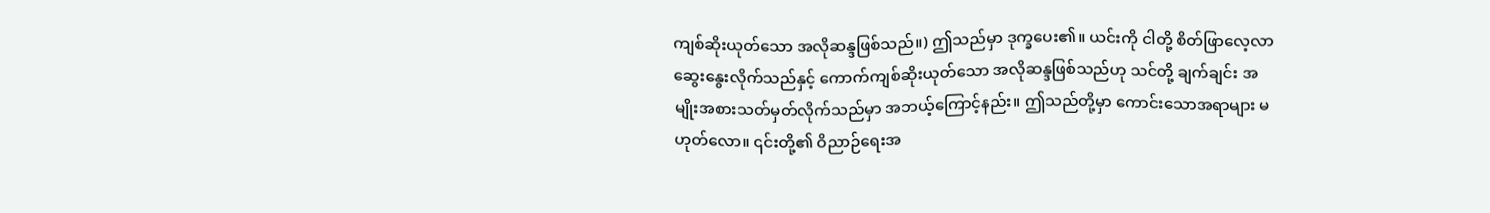ကျစ်ဆိုးယုတ်သော အလိုဆန္ဒဖြစ်သည်။) ဤသည်မှာ ဒုက္ခပေး၏။ ယင်းကို ငါတို့ စိတ်ဖြာလေ့လာဆွေးနွေးလိုက်သည်နှင့် ကောက်ကျစ်ဆိုးယုတ်သော အလိုဆန္ဒဖြစ်သည်ဟု သင်တို့ ချက်ချင်း အမျိုးအစားသတ်မှတ်လိုက်သည်မှာ အဘယ့်ကြောင့်နည်း။ ဤသည်တို့မှာ ကောင်းသောအရာများ မဟုတ်လော။ ၎င်းတို့၏ ဝိညာဉ်ရေးအ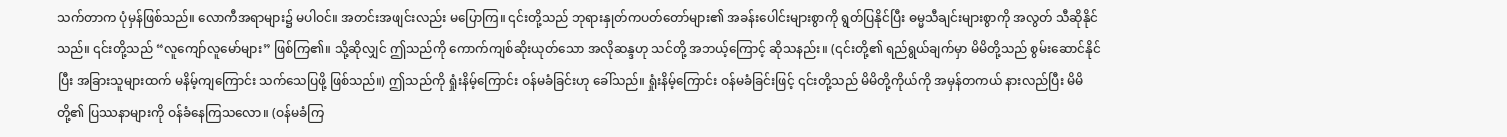သက်တာက ပုံမှန်ဖြစ်သည်။ လောကီအရာများ၌ မပါဝင်။ အတင်းအဖျင်းလည်း မပြောကြ။ ၎င်းတို့သည် ဘုရားနှုတ်ကပတ်တော်များ၏ အခန်းပေါင်းများစွာကို ရွတ်ပြနိုင်ပြီး ဓမ္မသီချင်းများစွာကို အလွတ် သီဆိုနိုင်သည်။ ၎င်းတို့သည် “လူကျော်လူမော်များ” ဖြစ်ကြ၏။ သို့ဆိုလျှင် ဤသည်ကို ကောက်ကျစ်ဆိုးယုတ်သော အလိုဆန္ဒဟု သင်တို့ အဘယ့်ကြောင့် ဆိုသနည်း။ (၎င်းတို့၏ ရည်ရွယ်ချက်မှာ မိမိတို့သည် စွမ်းဆောင်နိုင်ပြီး အခြားသူများထက် မနိမ့်ကျကြောင်း သက်သေပြဖို့ ဖြစ်သည်။) ဤသည်ကို ရှုံးနိမ့်ကြောင်း ဝန်မခံခြင်းဟု ခေါ်သည်။ ရှုံးနိမ့်ကြောင်း ဝန်မခံခြင်းဖြင့် ၎င်းတို့သည် မိမိတို့ကိုယ်ကို အမှန်တကယ် နားလည်ပြီး မိမိတို့၏ ပြဿနာများကို ဝန်ခံနေကြသလော။ (ဝန်မခံကြ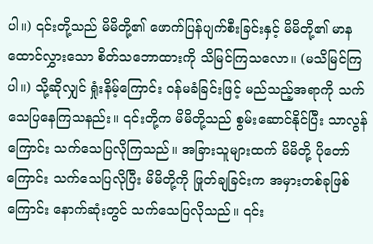ပါ။) ၎င်းတို့သည် မိမိတို့၏ ဖောက်ပြန်ပျက်စီးခြင်းနှင့် မိမိတို့၏ မာနထောင်လွှားသော စိတ်သဘောထားကို သိမြင်ကြသလော။ (မသိမြင်ကြပါ။) သို့ဆိုလျှင် ရှုံးနိမ့်ကြောင်း ဝန်မခံခြင်းဖြင့် မည်သည့်အရာကို သက်သေပြနေကြသနည်း။ ၎င်းတို့က မိမိတို့သည် စွမ်းဆောင်နိုင်ပြီး သာလွန်ကြောင်း သက်သေပြလိုကြသည်။ အခြားသူများထက် မိမိတို့ ပိုတော်ကြောင်း သက်သေပြလိုပြီး မိမိတို့ကို ဖြုတ်ချခြင်းက အမှားတစ်ခုဖြစ်ကြောင်း နောက်ဆုံးတွင် သက်သေပြလိုသည်။ ၎င်း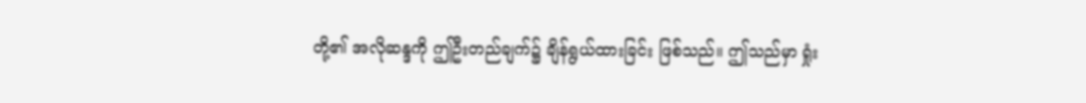တို့၏ အလိုဆန္ဒကို ဤဦးတည်ချက်၌ ချိန်ရွယ်ထားခြင်း ဖြစ်သည်။ ဤသည်မှာ ရှုံး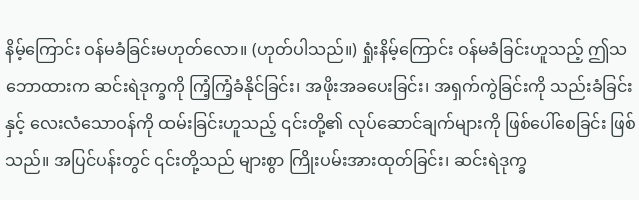နိမ့်ကြောင်း ဝန်မခံခြင်းမဟုတ်လော။ (ဟုတ်ပါသည်။) ရှုံးနိမ့်ကြောင်း ဝန်မခံခြင်းဟူသည့် ဤသဘောထားက ဆင်းရဲဒုက္ခကို ကြံ့ကြံ့ခံနိုင်ခြင်း၊ အဖိုးအခပေးခြင်း၊ အရှက်ကွဲခြင်းကို သည်းခံခြင်းနှင့် လေးလံသောဝန်ကို ထမ်းခြင်းဟူသည့် ၎င်းတို့၏ လုပ်ဆောင်ချက်များကို ဖြစ်ပေါ်စေခြင်း ဖြစ်သည်။ အပြင်ပန်းတွင် ၎င်းတို့သည် များစွာ ကြိုးပမ်းအားထုတ်ခြင်း၊ ဆင်းရဲဒုက္ခ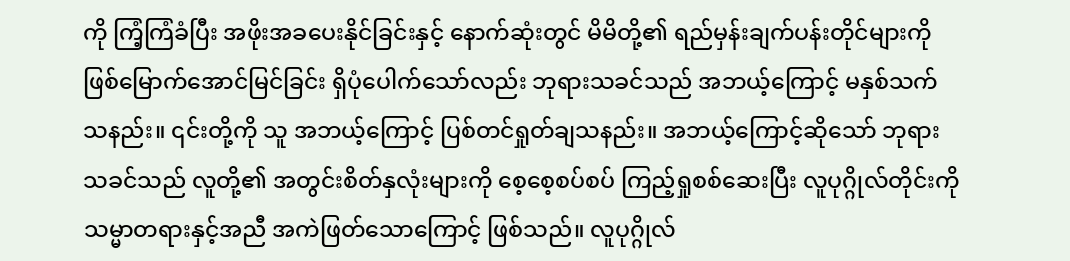ကို ကြံ့ကြံခံပြီး အဖိုးအခပေးနိုင်ခြင်းနှင့် နောက်ဆုံးတွင် မိမိတို့၏ ရည်မှန်းချက်ပန်းတိုင်များကို ဖြစ်မြောက်အောင်မြင်ခြင်း ရှိပုံပေါက်သော်လည်း ဘုရားသခင်သည် အဘယ့်ကြောင့် မနှစ်သက်သနည်း။ ၎င်းတို့ကို သူ အဘယ့်ကြောင့် ပြစ်တင်ရှုတ်ချသနည်း။ အဘယ့်ကြောင့်ဆိုသော် ဘုရားသခင်သည် လူတို့၏ အတွင်းစိတ်နှလုံးများကို စေ့စေ့စပ်စပ် ကြည့်ရှုစစ်ဆေးပြီး လူပုဂ္ဂိုလ်တိုင်းကို သမ္မာတရားနှင့်အညီ အကဲဖြတ်သောကြောင့် ဖြစ်သည်။ လူပုဂ္ဂိုလ်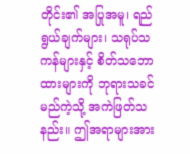တိုင်း၏ အပြုအမူ၊ ရည်ရွယ်ချက်များ၊ သရုပ်သကန်များနှင့် စိတ်သဘောထားများကို ဘုရားသခင် မည်ကဲ့သို့ အကဲဖြတ်သနည်း။ ဤအရာများအား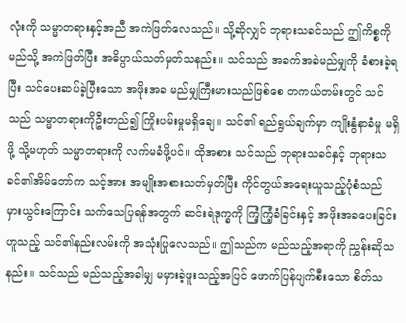လုံးကို သမ္မာတရားနှင့်အညီ အကဲဖြတ်လေသည်။ သို့ဆိုလျှင် ဘုရားသခင်သည် ဤကိစ္စကို မည်သို့ အကဲဖြတ်ပြီး အဓိပ္ပာယ်သတ်မှတ်သနည်း။ သင်သည် အခက်အခဲမည်မျှကို ခံစားခဲ့ရပြီး သင်ပေးဆပ်ခဲ့ပြီးသော အဖိုးအခ မည်မျှကြီးမားသည်ဖြစ်စေ တကယ်တမ်းတွင် သင်သည် သမ္မာတရားကိုဦးတည်၍ ကြိုးပမ်းမှုမရှိချေ။ သင်၏ ရည်ရွယ်ချက်မှာ ကျိုးနွံနာခံမှု မရှိဖို့ သို့မဟုတ် သမ္မာတရားကို လက်မခံဖို့ပင်။ ထိုအစား သင်သည် ဘုရားသခင်နှင့် ဘုရားသခင်၏အိမ်တော်က သင့်အား အမျိုးအစားသတ်မှတ်ပြီး ကိုင်တွယ်အရေးယူသည့်ပုံစံသည် မှားယွင်းကြောင်း သက်သေပြရန်အတွက် ဆင်းရဲဒုက္ခကို ကြံ့ကြံ့ခံခြင်းနှင့် အဖိုးအခပေးခြင်းဟူသည့် သင်၏နည်းလမ်းကို အသုံးပြုလေသည်။ ဤသည်က မည်သည့်အရာကို ညွှန်းဆိုသနည်း။ သင်သည် မည်သည့်အခါမျှ မမှားခဲ့ဖူးသည့်အပြင် ဖောက်ပြန်ပျက်စီးသော စိတ်သ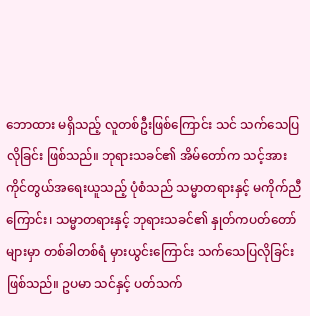ဘောထား မရှိသည့် လူတစ်ဦးဖြစ်ကြောင်း သင် သက်သေပြလိုခြင်း ဖြစ်သည်။ ဘုရားသခင်၏ အိမ်တော်က သင့်အား ကိုင်တွယ်အရေးယူသည့် ပုံစံသည် သမ္မာတရားနှင့် မကိုက်ညီကြောင်း၊ သမ္မာတရားနှင့် ဘုရားသခင်၏ နှုတ်ကပတ်တော်များမှာ တစ်ခါတစ်ရံ မှားယွင်းကြောင်း သက်သေပြလိုခြင်း ဖြစ်သည်။ ဥပမာ သင်နှင့် ပတ်သက်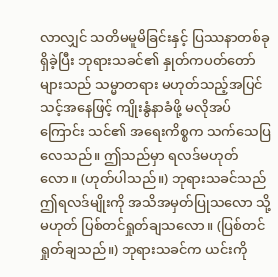လာလျှင် သတိမမူမိခြင်းနှင့် ပြဿနာတစ်ခု ရှိခဲ့ပြီး ဘုရားသခင်၏ နှုတ်ကပတ်တော်များသည် သမ္မာတရား မဟုတ်သည့်အပြင် သင့်အနေဖြင့် ကျိုးနွံနာခံဖို့ မလိုအပ်ကြောင်း သင်၏ အရေးကိစ္စက သက်သေပြလေသည်။ ဤသည်မှာ ရလဒ်မဟုတ်လော။ (ဟုတ်ပါသည်။) ဘုရားသခင်သည် ဤရလဒ်မျိုးကို အသိအမှတ်ပြုသလော သို့မဟုတ် ပြစ်တင်ရှုတ်ချသလော။ (ပြစ်တင်ရှုတ်ချသည်။) ဘုရားသခင်က ယင်းကို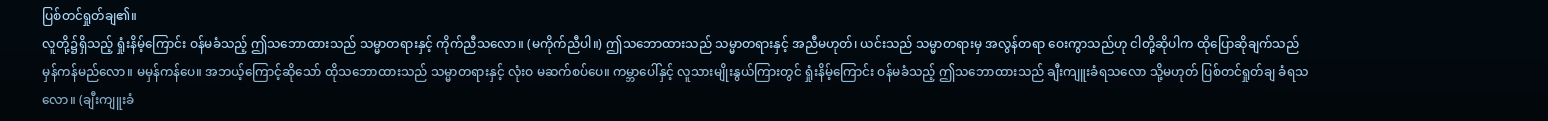ပြစ်တင်ရှုတ်ချ၏။
လူတို့၌ရှိသည့် ရှုံးနိမ့်ကြောင်း ဝန်မခံသည့် ဤသဘောထားသည် သမ္မာတရားနှင့် ကိုက်ညီသလော။ (မကိုက်ညီပါ။) ဤသဘောထားသည် သမ္မာတရားနှင့် အညီမဟုတ်၊ ယင်းသည် သမ္မာတရားမှ အလွန်တရာ ဝေးကွာသည်ဟု ငါတို့ဆိုပါက ထိုပြောဆိုချက်သည် မှန်ကန်မည်လော။ မမှန်ကန်ပေ။ အဘယ့်ကြောင့်ဆိုသော် ထိုသဘောထားသည် သမ္မာတရားနှင့် လုံးဝ မဆက်စပ်ပေ။ ကမ္ဘာပေါ်နှင့် လူသားမျိုးနွယ်ကြားတွင် ရှုံးနိမ့်ကြောင်း ဝန်မခံသည့် ဤသဘောထားသည် ချီးကျူးခံရသလော သို့မဟုတ် ပြစ်တင်ရှုတ်ချ ခံရသလော။ (ချီးကျူးခံ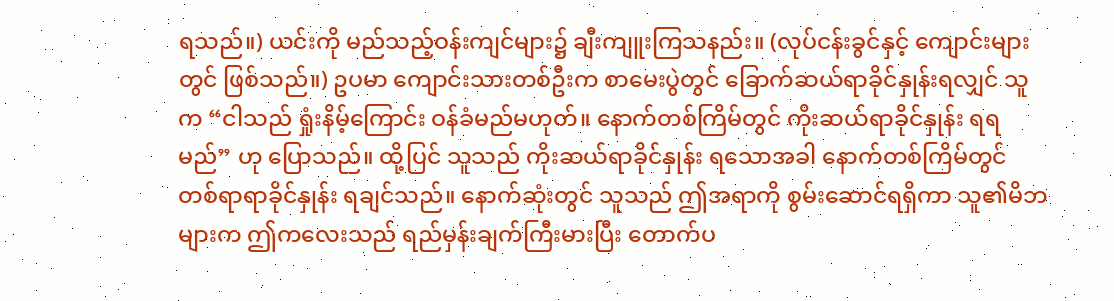ရသည်။) ယင်းကို မည်သည့်ဝန်းကျင်များ၌ ချီးကျူးကြသနည်း။ (လုပ်ငန်းခွင်နှင့် ကျောင်းများတွင် ဖြစ်သည်။) ဥပမာ ကျောင်းသားတစ်ဦးက စာမေးပွဲတွင် ခြောက်ဆယ်ရာခိုင်နှုန်းရလျှင် သူက “ငါသည် ရှုံးနိမ့်ကြောင်း ဝန်ခံမည်မဟုတ်။ နောက်တစ်ကြိမ်တွင် ကိုးဆယ်ရာခိုင်နှုန်း ရရမည်” ဟု ပြောသည်။ ထို့ပြင် သူသည် ကိုးဆယ်ရာခိုင်နှုန်း ရသောအခါ နောက်တစ်ကြိမ်တွင် တစ်ရာရာခိုင်နှုန်း ရချင်သည်။ နောက်ဆုံးတွင် သူသည် ဤအရာကို စွမ်းဆောင်ရရှိကာ သူ၏မိဘများက ဤကလေးသည် ရည်မှန်းချက်ကြီးမားပြီး တောက်ပ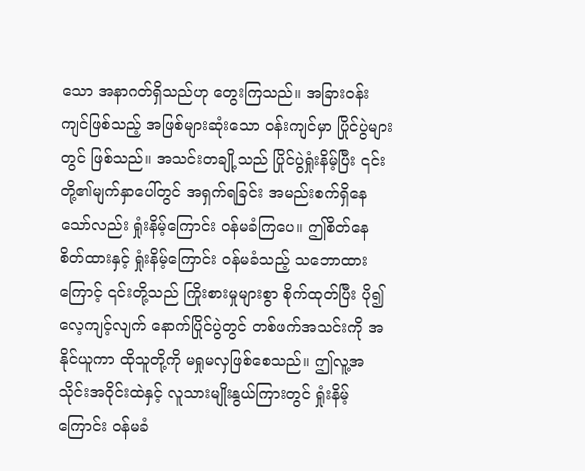သော အနာဂတ်ရှိသည်ဟု တွေးကြသည်။ အခြားဝန်းကျင်ဖြစ်သည့် အဖြစ်များဆုံးသော ဝန်းကျင်မှာ ပြိုင်ပွဲများတွင် ဖြစ်သည်။ အသင်းတချို့သည် ပြိုင်ပွဲရှုံးနိမ့်ပြီး ၎င်းတို့၏မျက်နှာပေါ်တွင် အရှက်ရခြင်း အမည်းစက်ရှိနေသော်လည်း ရှုံးနိမ့်ကြောင်း ဝန်မခံကြပေ။ ဤစိတ်နေစိတ်ထားနှင့် ရှုံးနိမ့်ကြောင်း ဝန်မခံသည့် သဘောထားကြောင့် ၎င်းတို့သည် ကြိုးစားမှုများစွာ စိုက်ထုတ်ပြီး ပို၍လေ့ကျင့်လျက် နောက်ပြိုင်ပွဲတွင် တစ်ဖက်အသင်းကို အနိုင်ယူကာ ထိုသူတို့ကို မရှုမလှဖြစ်စေသည်။ ဤလူ့အသိုင်းအဝိုင်းထဲနှင့် လူသားမျိုးနွယ်ကြားတွင် ရှုံးနိမ့်ကြောင်း ဝန်မခံ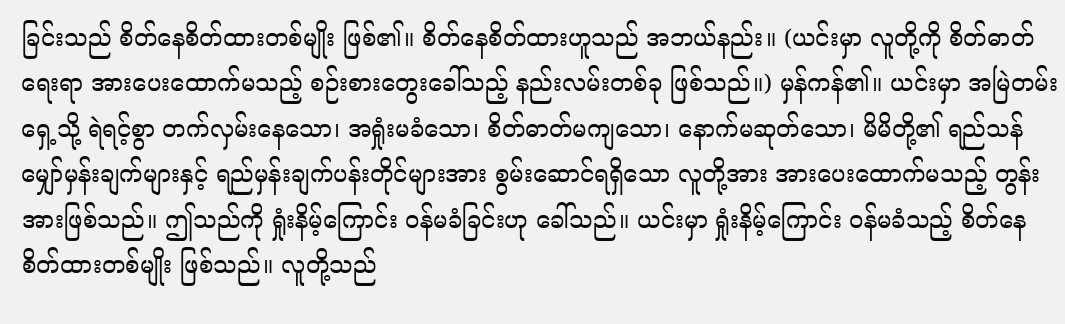ခြင်းသည် စိတ်နေစိတ်ထားတစ်မျိုး ဖြစ်၏။ စိတ်နေစိတ်ထားဟူသည် အဘယ်နည်း။ (ယင်းမှာ လူတို့ကို စိတ်ဓာတ်ရေးရာ အားပေးထောက်မသည့် စဉ်းစားတွေးခေါ်သည့် နည်းလမ်းတစ်ခု ဖြစ်သည်။) မှန်ကန်၏။ ယင်းမှာ အမြဲတမ်း ရှေ့သို့ ရဲရင့်စွာ တက်လှမ်းနေသော၊ အရှုံးမခံသော၊ စိတ်ဓာတ်မကျသော၊ နောက်မဆုတ်သော၊ မိမိတို့၏ ရည်သန်မျှော်မှန်းချက်များနှင့် ရည်မှန်းချက်ပန်းတိုင်များအား စွမ်းဆောင်ရရှိသော လူတို့အား အားပေးထောက်မသည့် တွန်းအားဖြစ်သည်။ ဤသည်ကို ရှုံးနိမ့်ကြောင်း ဝန်မခံခြင်းဟု ခေါ်သည်။ ယင်းမှာ ရှုံးနိမ့်ကြောင်း ဝန်မခံသည့် စိတ်နေစိတ်ထားတစ်မျိုး ဖြစ်သည်။ လူတို့သည်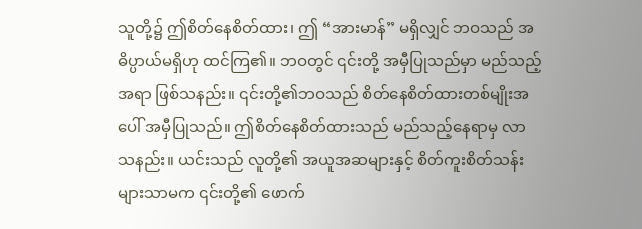သူတို့၌ ဤစိတ်နေစိတ်ထား၊ ဤ “အားမာန်” မရှိလျှင် ဘဝသည် အဓိပ္ပာယ်မရှိဟု ထင်ကြ၏။ ဘဝတွင် ၎င်းတို့ အမှီပြုသည်မှာ မည်သည့်အရာ ဖြစ်သနည်း။ ၎င်းတို့၏ဘဝသည် စိတ်နေစိတ်ထားတစ်မျိုးအပေါ် အမှီပြုသည်။ ဤစိတ်နေစိတ်ထားသည် မည်သည့်နေရာမှ လာသနည်း။ ယင်းသည် လူတို့၏ အယူအဆများနှင့် စိတ်ကူးစိတ်သန်းများသာမက ၎င်းတို့၏ ဖောက်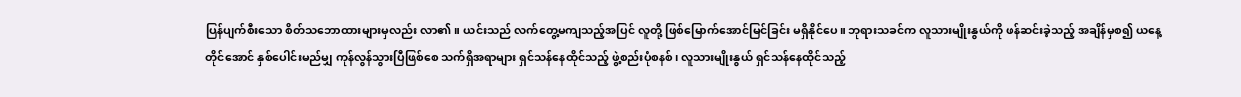ပြန်ပျက်စီးသော စိတ်သဘောထားများမှလည်း လာ၏။ ယင်းသည် လက်တွေ့မကျသည့်အပြင် လူတို့ ဖြစ်မြောက်အောင်မြင်ခြင်း မရှိနိုင်ပေ။ ဘုရားသခင်က လူသားမျိုးနွယ်ကို ဖန်ဆင်းခဲ့သည့် အချိန်မှစ၍ ယနေ့တိုင်အောင် နှစ်ပေါင်းမည်မျှ ကုန်လွန်သွားပြီဖြစ်စေ သက်ရှိအရာများ ရှင်သန်နေထိုင်သည့် ဖွဲ့စည်းပုံစနစ်၊ လူသားမျိုးနွယ် ရှင်သန်နေထိုင်သည့်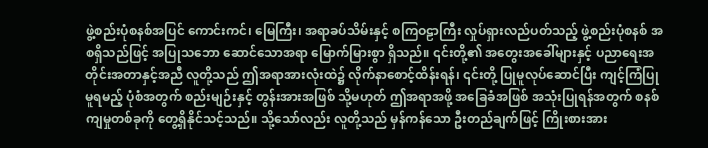ဖွဲ့စည်းပုံစနစ်အပြင် ကောင်းကင်၊ မြေကြီး၊ အရာခပ်သိမ်းနှင့် စကြဝဠာကြီး လှုပ်ရှားလည်ပတ်သည့် ဖွဲ့စည်းပုံစနစ် အစရှိသည်ဖြင့် အပြုသဘော ဆောင်သောအရာ မြောက်မြားစွာ ရှိသည်။ ၎င်းတို့၏ အတွေးအခေါ်များနှင့် ပညာရေးအတိုင်းအတာနှင့်အညီ လူတို့သည် ဤအရာအားလုံးထဲ၌ လိုက်နာစောင့်ထိန်းရန်၊ ၎င်းတို့ ပြုမူလုပ်ဆောင်ပြီး ကျင့်ကြံပြုမူရမည့် ပုံစံအတွက် စည်းမျဉ်းနှင့် တွန်းအားအဖြစ် သို့မဟုတ် ဤအရာအဖို့ အခြေခံအဖြစ် အသုံးပြုရန်အတွက် စနစ်ကျမှုတစ်ခုကို တွေ့ရှိနိုင်သင့်သည်။ သို့သော်လည်း လူတို့သည် မှန်ကန်သော ဦးတည်ချက်ဖြင့် ကြိုးစားအား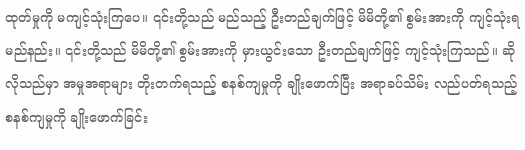ထုတ်မှုကို မကျင့်သုံးကြပေ။ ၎င်းတို့သည် မည်သည့် ဦးတည်ချက်ဖြင့် မိမိတို့၏ စွမ်းအားကို ကျင့်သုံးရမည်နည်း။ ၎င်းတို့သည် မိမိတို့၏ စွမ်းအားကို မှားယွင်းသော ဦးတည်ချက်ဖြင့် ကျင့်သုံးကြသည်။ ဆိုလိုသည်မှာ အမှုအရာများ တိုးတက်ရသည့် စနစ်ကျမှုကို ချိုးဖောက်ပြီး အရာခပ်သိမ်း လည်ပတ်ရသည့် စနစ်ကျမှုကို ချိုးဖောက်ခြင်း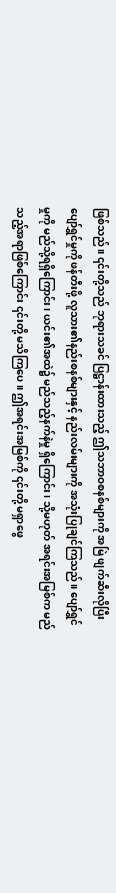ဖြစ်သည်။ ၎င်းတို့သည် ဘုရားသခင် ပြဋ္ဌာန်းထားသည့် ဤသဘာဝစနစ်များကို အမြဲ ဖျက်ဆီးလိုပြီး ပျော်ရွှင်မှုကို ဖန်တီးဖို့ လူသား၏နည်းစနစ်များနှင့် နည်းလမ်းများကို အသုံးပြုချင်ကြသည်။ ပျော်ရွှင်မှုကို မည်သို့ရရှိကြောင်း၊ ယင်း၏အထဲ၌ မည်သည့်နက်နဲမှု ရှိကြောင်း၊ သို့မဟုတ် အရင်းအမြစ်က မည်သည့်အရာဖြစ်ကြောင်း ၎င်းတို့ မသိကြပေ။ ဤအရင်းအမြစ်ကို ၎င်းတို့ မရှာဖွေ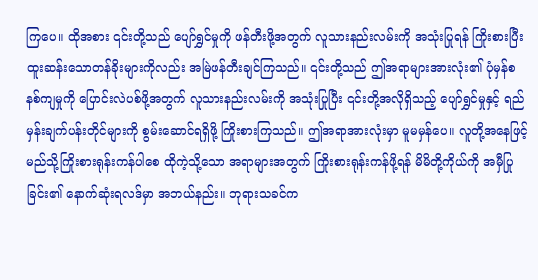ကြပေ။ ထိုအစား ၎င်းတို့သည် ပျော်ရွှင်မှုကို ဖန်တီးဖို့အတွက် လူသားနည်းလမ်းကို အသုံးပြုရန် ကြိုးစားပြီး ထူးဆန်းသောတန်ခိုးများကိုလည်း အမြဲဖန်တီးချင်ကြသည်။ ၎င်းတို့သည် ဤအရာများအားလုံး၏ ပုံမှန်စနစ်ကျမှုကို ပြောင်းလဲပစ်ဖို့အတွက် လူသားနည်းလမ်းကို အသုံးပြုပြီး ၎င်းတို့အလိုရှိသည့် ပျော်ရွှင်မှုနှင့် ရည်မှန်းချက်ပန်းတိုင်များကို စွမ်းဆောင်ရရှိဖို့ ကြိုးစားကြသည်။ ဤအရာအားလုံးမှာ မူမမှန်ပေ။ လူတို့အနေဖြင့် မည်သို့ကြိုးစားရုန်းကန်ပါစေ ထိုကဲ့သို့သော အရာများအတွက် ကြိုးစားရုန်းကန်ဖို့ရန် မိမိတို့ကိုယ်ကို အမှီပြုခြင်း၏ နောက်ဆုံးရလဒ်မှာ အဘယ်နည်း။ ဘုရားသခင်က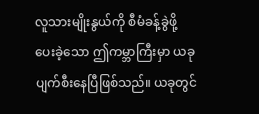လူသားမျိုးနွယ်ကို စီမံခန့်ခွဲဖို့ ပေးခဲ့သော ဤကမ္ဘာကြီးမှာ ယခု ပျက်စီးနေပြီဖြစ်သည်။ ယခုတွင်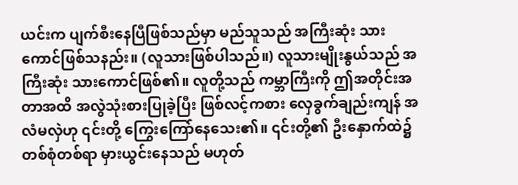ယင်းက ပျက်စီးနေပြီဖြစ်သည်မှာ မည်သူသည် အကြီးဆုံး သားကောင်ဖြစ်သနည်း။ (လူသားဖြစ်ပါသည်။) လူသားမျိုးနွယ်သည် အကြီးဆုံး သားကောင်ဖြစ်၏။ လူတို့သည် ကမ္ဘာကြီးကို ဤအတိုင်းအတာအထိ အလွဲသုံးစားပြုခဲ့ပြီး ဖြစ်လင့်ကစား လှေခွက်ချည်းကျန် အလံမလှဲဟု ၎င်းတို့ ကြွေးကြော်နေသေး၏။ ၎င်းတို့၏ ဦးနှောက်ထဲ၌ တစ်စုံတစ်ရာ မှားယွင်းနေသည် မဟုတ်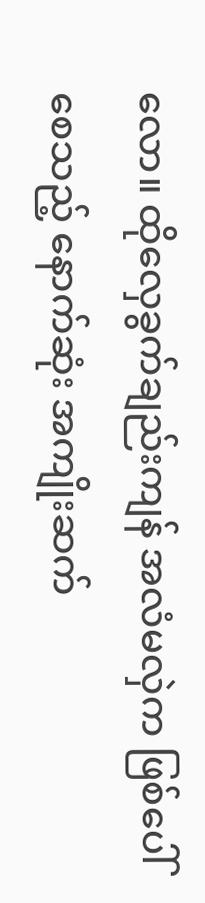လော။ ထိုလှေခွက်ချည်းကျန် အလံမလှဲက ဖြစ်ပေါ်စေသည့် နောက်ဆုံး အကျိုးဆက်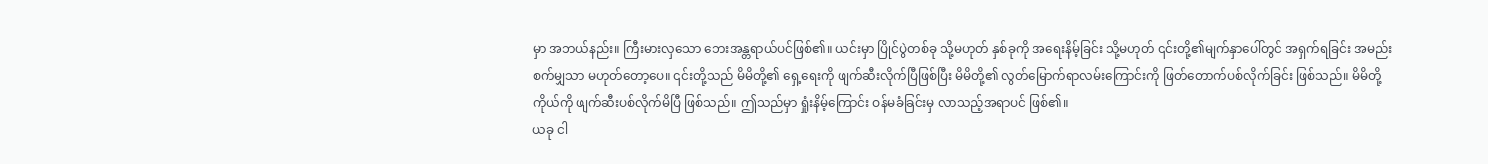မှာ အဘယ်နည်း။ ကြီးမားလှသော ဘေးအန္တရာယ်ပင်ဖြစ်၏။ ယင်းမှာ ပြိုင်ပွဲတစ်ခု သို့မဟုတ် နှစ်ခုကို အရေးနိမ့်ခြင်း သို့မဟုတ် ၎င်းတို့၏မျက်နှာပေါ်တွင် အရှက်ရခြင်း အမည်းစက်မျှသာ မဟုတ်တော့ပေ။ ၎င်းတို့သည် မိမိတို့၏ ရှေ့ရေးကို ဖျက်ဆီးလိုက်ပြီဖြစ်ပြီး မိမိတို့၏ လွတ်မြောက်ရာလမ်းကြောင်းကို ဖြတ်တောက်ပစ်လိုက်ခြင်း ဖြစ်သည်။ မိမိတို့ကိုယ်ကို ဖျက်ဆီးပစ်လိုက်မိပြီ ဖြစ်သည်။ ဤသည်မှာ ရှုံးနိမ့်ကြောင်း ဝန်မခံခြင်းမှ လာသည့်အရာပင် ဖြစ်၏။
ယခု ငါ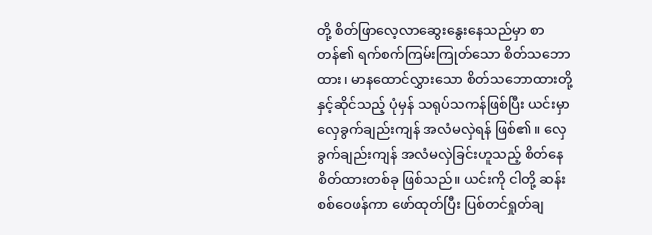တို့ စိတ်ဖြာလေ့လာဆွေးနွေးနေသည်မှာ စာတန်၏ ရက်စက်ကြမ်းကြုတ်သော စိတ်သဘောထား၊ မာနထောင်လွှားသော စိတ်သဘောထားတို့နှင့်ဆိုင်သည့် ပုံမှန် သရုပ်သကန်ဖြစ်ပြီး ယင်းမှာ လှေခွက်ချည်းကျန် အလံမလှဲရန် ဖြစ်၏။ လှေခွက်ချည်းကျန် အလံမလှဲခြင်းဟူသည့် စိတ်နေစိတ်ထားတစ်ခု ဖြစ်သည်။ ယင်းကို ငါတို့ ဆန်းစစ်ဝေဖန်ကာ ဖော်ထုတ်ပြီး ပြစ်တင်ရှုတ်ချ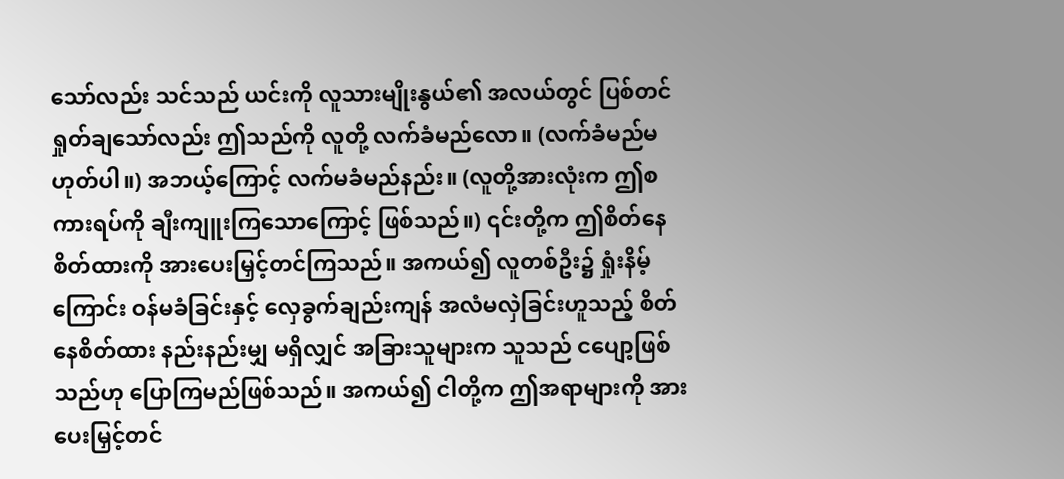သော်လည်း သင်သည် ယင်းကို လူသားမျိုးနွယ်၏ အလယ်တွင် ပြစ်တင်ရှုတ်ချသော်လည်း ဤသည်ကို လူတို့ လက်ခံမည်လော။ (လက်ခံမည်မဟုတ်ပါ။) အဘယ့်ကြောင့် လက်မခံမည်နည်း။ (လူတို့အားလုံးက ဤစကားရပ်ကို ချီးကျူးကြသောကြောင့် ဖြစ်သည်။) ၎င်းတို့က ဤစိတ်နေစိတ်ထားကို အားပေးမြှင့်တင်ကြသည်။ အကယ်၍ လူတစ်ဦး၌ ရှုံးနိမ့်ကြောင်း ဝန်မခံခြင်းနှင့် လှေခွက်ချည်းကျန် အလံမလှဲခြင်းဟူသည့် စိတ်နေစိတ်ထား နည်းနည်းမျှ မရှိလျှင် အခြားသူများက သူသည် ငပျော့ဖြစ်သည်ဟု ပြောကြမည်ဖြစ်သည်။ အကယ်၍ ငါတို့က ဤအရာများကို အားပေးမြှင့်တင်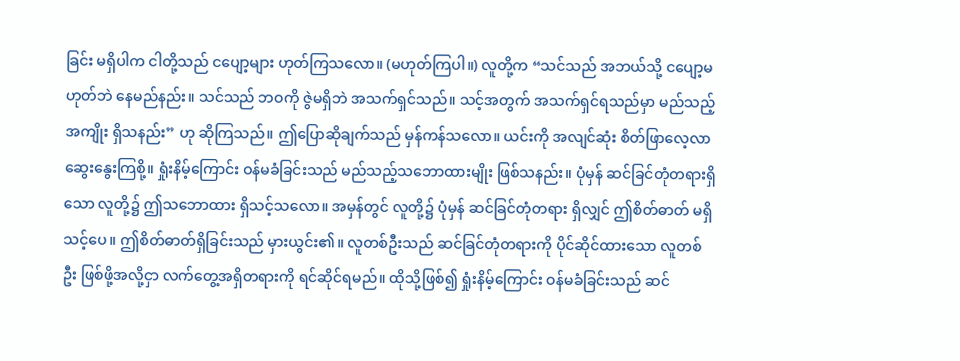ခြင်း မရှိပါက ငါတို့သည် ငပျော့များ ဟုတ်ကြသလော။ (မဟုတ်ကြပါ။) လူတို့က “သင်သည် အဘယ်သို့ ငပျော့မဟုတ်ဘဲ နေမည်နည်း။ သင်သည် ဘဝကို ဇွဲမရှိဘဲ အသက်ရှင်သည်။ သင့်အတွက် အသက်ရှင်ရသည်မှာ မည်သည့်အကျိုး ရှိသနည်း” ဟု ဆိုကြသည်။ ဤပြောဆိုချက်သည် မှန်ကန်သလော။ ယင်းကို အလျင်ဆုံး စိတ်ဖြာလေ့လာဆွေးနွေးကြစို့။ ရှုံးနိမ့်ကြောင်း ဝန်မခံခြင်းသည် မည်သည့်သဘောထားမျိုး ဖြစ်သနည်း။ ပုံမှန် ဆင်ခြင်တုံတရားရှိသော လူတို့၌ ဤသဘောထား ရှိသင့်သလော။ အမှန်တွင် လူတို့၌ ပုံမှန် ဆင်ခြင်တုံတရား ရှိလျှင် ဤစိတ်ဓာတ် မရှိသင့်ပေ။ ဤစိတ်ဓာတ်ရှိခြင်းသည် မှားယွင်း၏။ လူတစ်ဦးသည် ဆင်ခြင်တုံတရားကို ပိုင်ဆိုင်ထားသော လူတစ်ဦး ဖြစ်ဖို့အလို့ငှာ လက်တွေ့အရှိတရားကို ရင်ဆိုင်ရမည်။ ထိုသို့ဖြစ်၍ ရှုံးနိမ့်ကြောင်း ဝန်မခံခြင်းသည် ဆင်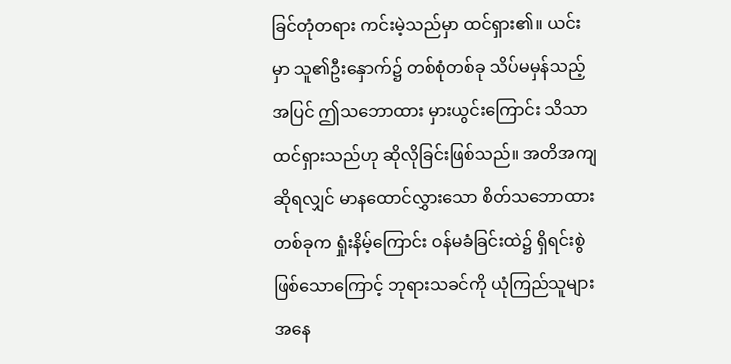ခြင်တုံတရား ကင်းမဲ့သည်မှာ ထင်ရှား၏။ ယင်းမှာ သူ၏ဦးနှောက်၌ တစ်စုံတစ်ခု သိပ်မမှန်သည့်အပြင် ဤသဘောထား မှားယွင်းကြောင်း သိသာထင်ရှားသည်ဟု ဆိုလိုခြင်းဖြစ်သည်။ အတိအကျဆိုရလျှင် မာနထောင်လွှားသော စိတ်သဘောထားတစ်ခုက ရှုံးနိမ့်ကြောင်း ဝန်မခံခြင်းထဲ၌ ရှိရင်းစွဲ ဖြစ်သောကြောင့် ဘုရားသခင်ကို ယုံကြည်သူများအနေ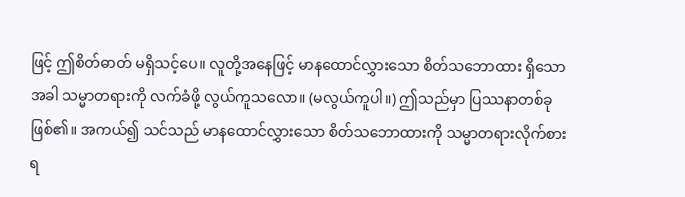ဖြင့် ဤစိတ်ဓာတ် မရှိသင့်ပေ။ လူတို့အနေဖြင့် မာနထောင်လွှားသော စိတ်သဘောထား ရှိသောအခါ သမ္မာတရားကို လက်ခံဖို့ လွယ်ကူသလော။ (မလွယ်ကူပါ။) ဤသည်မှာ ပြဿနာတစ်ခု ဖြစ်၏။ အကယ်၍ သင်သည် မာနထောင်လွှားသော စိတ်သဘောထားကို သမ္မာတရားလိုက်စားရ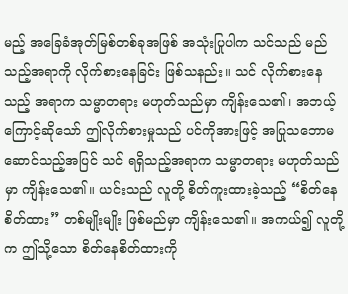မည့် အခြေခံအုတ်မြစ်တစ်ခုအဖြစ် အသုံးပြုပါက သင်သည် မည်သည့်အရာကို လိုက်စားနေခြင်း ဖြစ်သနည်း။ သင် လိုက်စားနေသည့် အရာက သမ္မာတရား မဟုတ်သည်မှာ ကျိန်းသေ၏၊ အဘယ့်ကြောင့်ဆိုသော် ဤလိုက်စားမှုသည် ပင်ကိုအားဖြင့် အပြုသဘောမဆောင်သည့်အပြင် သင် ရရှိသည့်အရာက သမ္မာတရား မဟုတ်သည်မှာ ကျိန်းသေ၏။ ယင်းသည် လူတို့ စိတ်ကူးထားခဲ့သည့် “စိတ်နေစိတ်ထား” တစ်မျိုးမျိုး ဖြစ်မည်မှာ ကျိန်းသေ၏။ အကယ်၍ လူတို့က ဤသို့သော စိတ်နေစိတ်ထားကို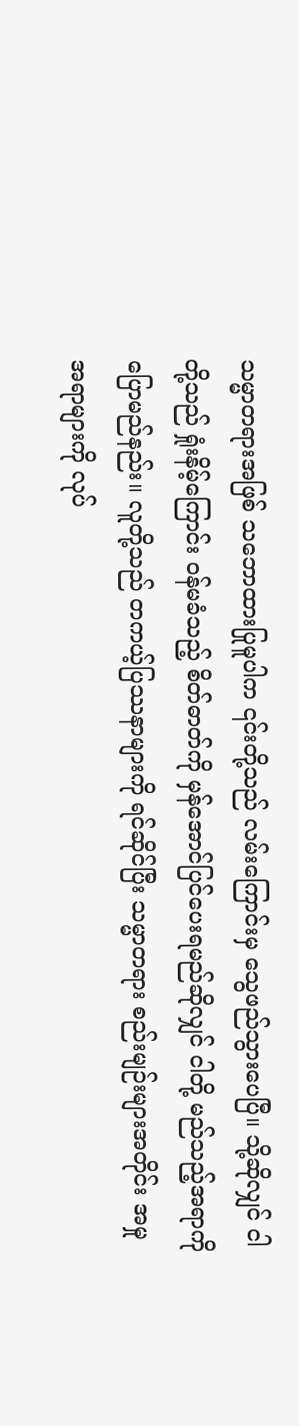သမ္မာတရားအဖြစ် သဘောထားပြုမူပါက ၎င်းတို့သည် လမ်းကြောင်းမှ သွေဖည်သွားပေပြီ။ သို့ဆိုလျှင် ငါတို့သည် ရှုံးနိမ့်ကြောင်း ဝန်မခံသည့် စိတ်ဓာတ်ကို မှန်အောင်ပြင်ပေးရမည်ဆိုလျှင် ငါတို့ မည်သည့်အရာကို ပြောမည်နည်း။ လူတို့သည် တကယ့်ပြဿနာများကို ရင်ဆိုင်ပြီး သမ္မာတရား စည်းမျဉ်းများအတိုင်း အမှုအရာများကို လုပ်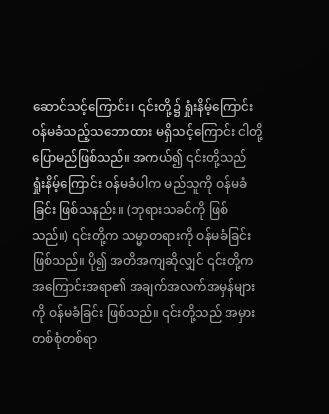ဆောင်သင့်ကြောင်း၊ ၎င်းတို့၌ ရှုံးနိမ့်ကြောင်း ဝန်မခံသည့်သဘောထား မရှိသင့်ကြောင်း ငါတို့ ပြောမည်ဖြစ်သည်။ အကယ်၍ ၎င်းတို့သည် ရှုံးနိမ့်ကြောင်း ဝန်မခံပါက မည်သူကို ဝန်မခံခြင်း ဖြစ်သနည်း။ (ဘုရားသခင်ကို ဖြစ်သည်။) ၎င်းတို့က သမ္မာတရားကို ဝန်မခံခြင်းဖြစ်သည်။ ပို၍ အတိအကျဆိုလျှင် ၎င်းတို့က အကြောင်းအရာ၏ အချက်အလက်အမှန်များကို ဝန်မခံခြင်း ဖြစ်သည်။ ၎င်းတို့သည် အမှားတစ်စုံတစ်ရာ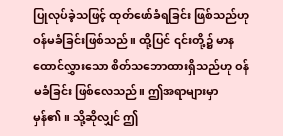ပြုလုပ်ခဲ့သဖြင့် ထုတ်ဖော်ခံရခြင်း ဖြစ်သည်ဟု ဝန်မခံခြင်းဖြစ်သည်။ ထို့ပြင် ၎င်းတို့၌ မာနထောင်လွှားသော စိတ်သဘောထားရှိသည်ဟု ဝန်မခံခြင်း ဖြစ်လေသည်။ ဤအရာများမှာ မှန်၏။ သို့ဆိုလျှင် ဤ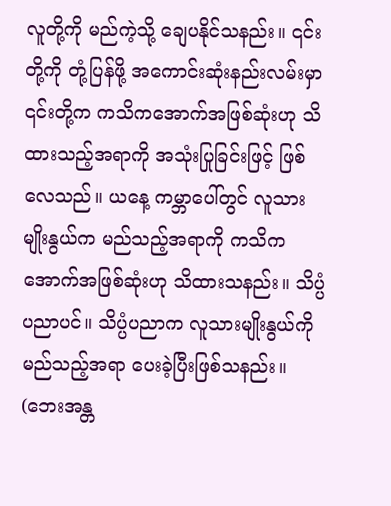လူတို့ကို မည်ကဲ့သို့ ချေပနိုင်သနည်း။ ၎င်းတို့ကို တုံ့ပြန်ဖို့ အကောင်းဆုံးနည်းလမ်းမှာ ၎င်းတို့က ကသိကအောက်အဖြစ်ဆုံးဟု သိထားသည့်အရာကို အသုံးပြုခြင်းဖြင့် ဖြစ်လေသည်။ ယနေ့ ကမ္ဘာပေါ်တွင် လူသားမျိုးနွယ်က မည်သည့်အရာကို ကသိကအောက်အဖြစ်ဆုံးဟု သိထားသနည်း။ သိပ္ပံပညာပင်။ သိပ္ပံပညာက လူသားမျိုးနွယ်ကို မည်သည့်အရာ ပေးခဲ့ပြီးဖြစ်သနည်း။ (ဘေးအန္တ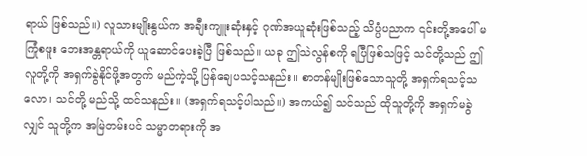ရာယ် ဖြစ်သည်။) လူသားမျိုးနွယ်က အချီးကျူးဆုံးနှင့် ဂုဏ်အယူဆုံးဖြစ်သည့် သိပ္ပံပညာက ၎င်းတို့အပေါ် မကြုံစဖူး ဘေးအန္တရာယ်ကို ယူဆောင်ပေးခဲ့ပြီ ဖြစ်သည်။ ယခု ဤသဲလွန်စကို ရပြီဖြစ်သဖြင့် သင်တို့သည် ဤလူတို့ကို အရှက်ခွဲနိုင်ဖို့အတွက် မည်ကဲ့သို့ ပြန်ချေပသင့်သနည်း။ စာတန်မျိုးဖြစ်သောသူတို့ အရှက်ရသင့်သလော၊ သင်တို့ မည်သို့ ထင်သနည်း။ (အရှက်ရသင့်ပါသည်။) အကယ်၍ သင်သည် ထိုသူတို့ကို အရှက်မခွဲလျှင် သူတို့က အမြဲတမ်းပင် သမ္မာတရားကို အ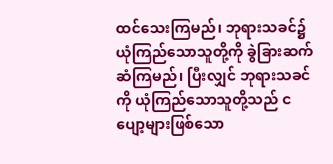ထင်သေးကြမည်၊ ဘုရားသခင်၌ ယုံကြည်သောသူတို့ကို ခွဲခြားဆက်ဆံကြမည်၊ ပြီးလျှင် ဘုရားသခင်ကို ယုံကြည်သောသူတို့သည် ငပျော့များဖြစ်သော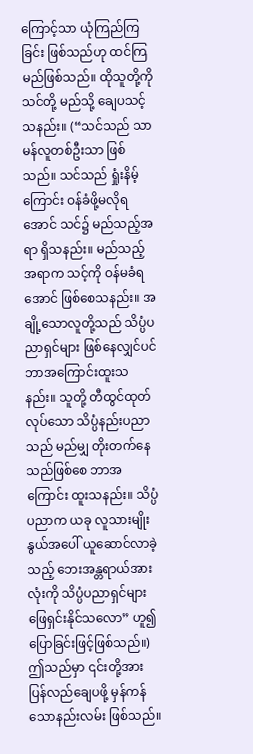ကြောင့်သာ ယုံကြည်ကြခြင်း ဖြစ်သည်ဟု ထင်ကြမည်ဖြစ်သည်။ ထိုသူတို့ကို သင်တို့ မည်သို့ ချေပသင့်သနည်း။ (“သင်သည် သာမန်လူတစ်ဦးသာ ဖြစ်သည်။ သင်သည် ရှုံးနိမ့်ကြောင်း ဝန်ခံဖို့မလိုရအောင် သင်၌ မည်သည့်အရာ ရှိသနည်း။ မည်သည့်အရာက သင့်ကို ဝန်မခံရအောင် ဖြစ်စေသနည်း။ အချို့သောလူတို့သည် သိပ္ပံပညာရှင်များ ဖြစ်နေလျှင်ပင် ဘာအကြောင်းထူးသနည်း။ သူတို့ တီထွင်ထုတ်လုပ်သော သိပ္ပံနည်းပညာသည် မည်မျှ တိုးတက်နေသည်ဖြစ်စေ ဘာအကြောင်း ထူးသနည်း။ သိပ္ပံပညာက ယခု လူသားမျိုးနွယ်အပေါ် ယူဆောင်လာခဲ့သည့် ဘေးအန္တရာယ်အားလုံးကို သိပ္ပံပညာရှင်များ ဖြေရှင်းနိုင်သလော” ဟူ၍ ပြောခြင်းဖြင့်ဖြစ်သည်။) ဤသည်မှာ ၎င်းတို့အား ပြန်လည်ချေပဖို့ မှန်ကန်သောနည်းလမ်း ဖြစ်သည်။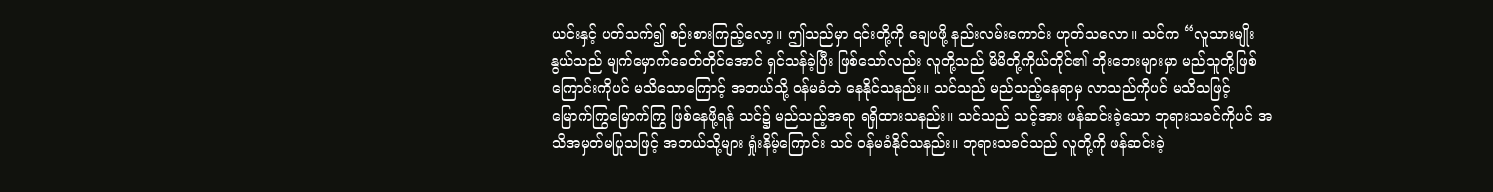ယင်းနှင့် ပတ်သက်၍ စဉ်းစားကြည့်လော့။ ဤသည်မှာ ၎င်းတို့ကို ချေပဖို့ နည်းလမ်းကောင်း ဟုတ်သလော။ သင်က “လူသားမျိုးနွယ်သည် မျက်မှောက်ခေတ်တိုင်အောင် ရှင်သန်ခဲ့ပြီး ဖြစ်သော်လည်း လူတို့သည် မိမိတို့ကိုယ်တိုင်၏ ဘိုးဘေးများမှာ မည်သူတို့ဖြစ်ကြောင်းကိုပင် မသိသောကြောင့် အဘယ်သို့ ဝန်မခံဘဲ နေနိုင်သနည်း။ သင်သည် မည်သည့်နေရာမှ လာသည်ကိုပင် မသိသဖြင့် မြောက်ကြွမြောက်ကြွ ဖြစ်နေဖို့ရန် သင်၌ မည်သည့်အရာ ရရှိထားသနည်း။ သင်သည် သင့်အား ဖန်ဆင်းခဲ့သော ဘုရားသခင်ကိုပင် အသိအမှတ်မပြုသဖြင့် အဘယ်သို့များ ရှုံးနိမ့်ကြောင်း သင် ဝန်မခံနိုင်သနည်း။ ဘုရားသခင်သည် လူတို့ကို ဖန်ဆင်းခဲ့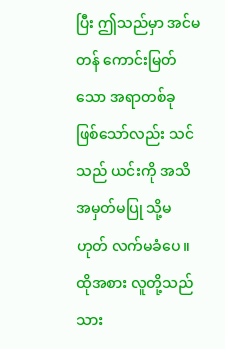ပြီး ဤသည်မှာ အင်မတန် ကောင်းမြတ်သော အရာတစ်ခု ဖြစ်သော်လည်း သင်သည် ယင်းကို အသိအမှတ်မပြု သို့မဟုတ် လက်မခံပေ။ ထိုအစား လူတို့သည် သား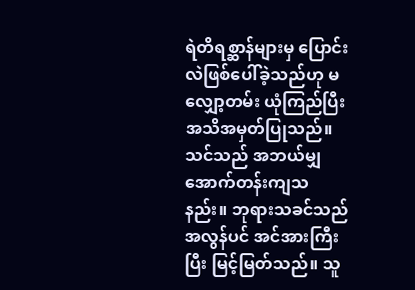ရဲတိရစ္ဆာန်များမှ ပြောင်းလဲဖြစ်ပေါ်ခဲ့သည်ဟု မလျှော့တမ်း ယုံကြည်ပြီး အသိအမှတ်ပြုသည်။ သင်သည် အဘယ်မျှ အောက်တန်းကျသနည်း။ ဘုရားသခင်သည် အလွန်ပင် အင်အားကြီးပြီး မြင့်မြတ်သည်။ သူ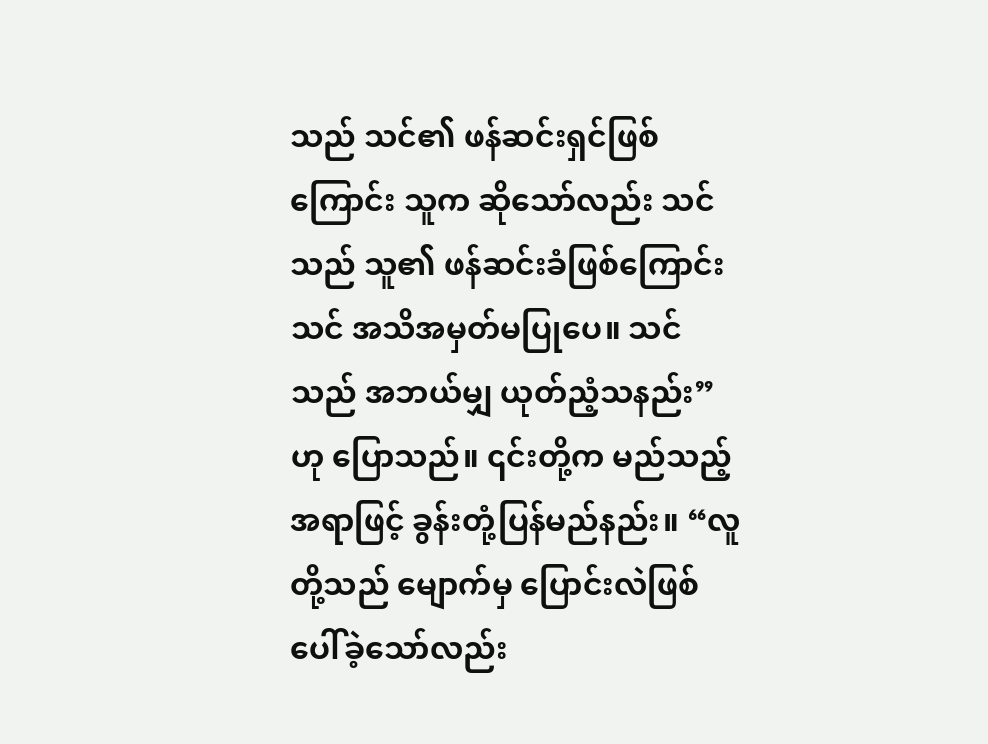သည် သင်၏ ဖန်ဆင်းရှင်ဖြစ်ကြောင်း သူက ဆိုသော်လည်း သင်သည် သူ၏ ဖန်ဆင်းခံဖြစ်ကြောင်း သင် အသိအမှတ်မပြုပေ။ သင်သည် အဘယ်မျှ ယုတ်ညံ့သနည်း” ဟု ပြောသည်။ ၎င်းတို့က မည်သည့်အရာဖြင့် ခွန်းတုံ့ပြန်မည်နည်း။ “လူတို့သည် မျောက်မှ ပြောင်းလဲဖြစ်ပေါ်ခဲ့သော်လည်း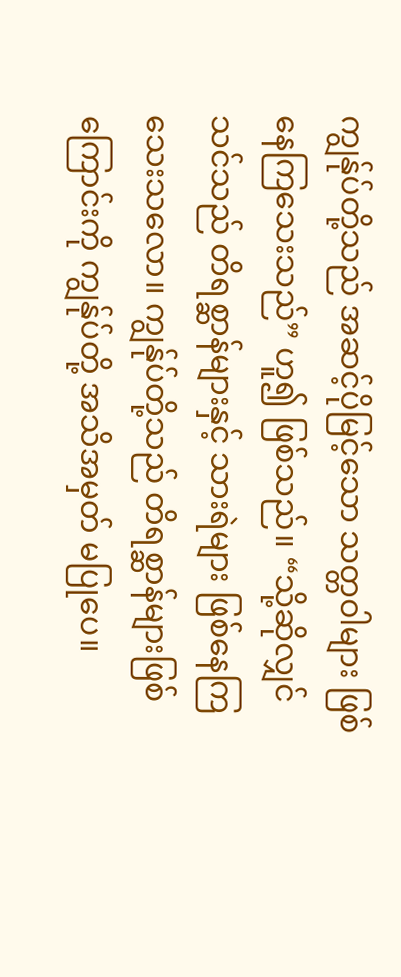ကျွန်ုပ်တို့သည် အဆင့်ပိုမြင့်သော သတ္တဝါများ ဖြစ်နေကြသေးသည်” ဟူ၍ ဖြစ်သည်။ “သို့ဆိုလျှင် သင်သည် တိရစ္ဆာန်များနှင့် သားရဲများ ဖြစ်နေကြသေးသလော။ ကျွန်ုပ်တို့သည် တိရစ္ဆာန်များဖြစ်ကြောင်းကို ကျွန်ုပ်တို့ အသိအမှတ် မပြုပေ။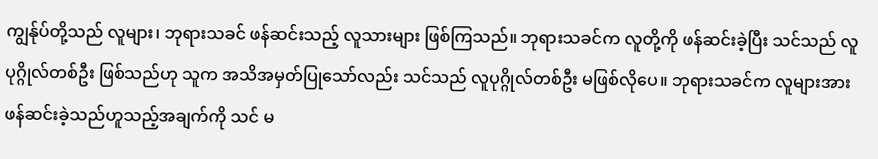ကျွန်ုပ်တို့သည် လူများ၊ ဘုရားသခင် ဖန်ဆင်းသည့် လူသားများ ဖြစ်ကြသည်။ ဘုရားသခင်က လူတို့ကို ဖန်ဆင်းခဲ့ပြီး သင်သည် လူပုဂ္ဂိုလ်တစ်ဦး ဖြစ်သည်ဟု သူက အသိအမှတ်ပြုသော်လည်း သင်သည် လူပုဂ္ဂိုလ်တစ်ဦး မဖြစ်လိုပေ။ ဘုရားသခင်က လူများအား ဖန်ဆင်းခဲ့သည်ဟူသည့်အချက်ကို သင် မ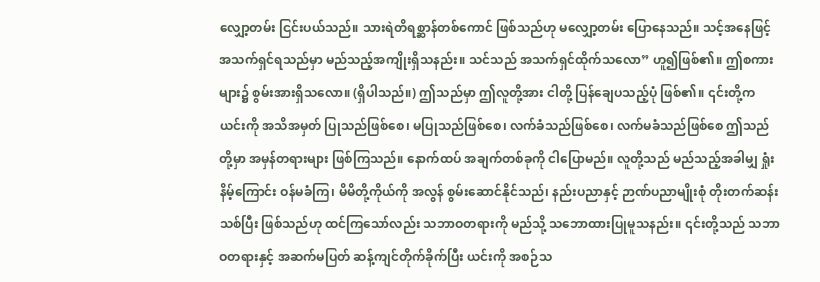လျှော့တမ်း ငြင်းပယ်သည်။ သားရဲတိရစ္ဆာန်တစ်ကောင် ဖြစ်သည်ဟု မလျှော့တမ်း ပြောနေသည်။ သင့်အနေဖြင့် အသက်ရှင်ရသည်မှာ မည်သည့်အကျိုးရှိသနည်း။ သင်သည် အသက်ရှင်ထိုက်သလော” ဟူ၍ဖြစ်၏။ ဤစကားများ၌ စွမ်းအားရှိသလော။ (ရှိပါသည်။) ဤသည်မှာ ဤလူတို့အား ငါတို့ ပြန်ချေပသည့်ပုံ ဖြစ်၏။ ၎င်းတို့က ယင်းကို အသိအမှတ် ပြုသည်ဖြစ်စေ၊ မပြုသည်ဖြစ်စေ၊ လက်ခံသည်ဖြစ်စေ၊ လက်မခံသည်ဖြစ်စေ ဤသည်တို့မှာ အမှန်တရားများ ဖြစ်ကြသည်။ နောက်ထပ် အချက်တစ်ခုကို ငါပြောမည်။ လူတို့သည် မည်သည့်အခါမျှ ရှုံးနိမ့်ကြောင်း ဝန်မခံကြ၊ မိမိတို့ကိုယ်ကို အလွန် စွမ်းဆောင်နိုင်သည်၊ နည်းပညာနှင့် ဉာဏ်ပညာမျိုးစုံ တိုးတက်ဆန်းသစ်ပြီး ဖြစ်သည်ဟု ထင်ကြသော်လည်း သဘာဝတရားကို မည်သို့ သဘောထားပြုမူသနည်း။ ၎င်းတို့သည် သဘာဝတရားနှင့် အဆက်မပြတ် ဆန့်ကျင်တိုက်ခိုက်ပြီး ယင်းကို အစဉ်သ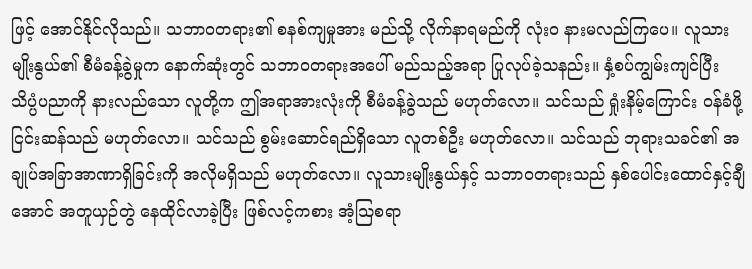ဖြင့် အောင်နိုင်လိုသည်။ သဘာဝတရား၏ စနစ်ကျမှုအား မည်သို့ လိုက်နာရမည်ကို လုံးဝ နားမလည်ကြပေ။ လူသားမျိုးနွယ်၏ စီမံခန့်ခွဲမှုက နောက်ဆုံးတွင် သဘာဝတရားအပေါ် မည်သည့်အရာ ပြုလုပ်ခဲ့သနည်း။ နှံ့စပ်ကျွမ်းကျင်ပြီး သိပ္ပံပညာကို နားလည်သော လူတို့က ဤအရာအားလုံးကို စီမံခန့်ခွဲသည် မဟုတ်လော။ သင်သည် ရှုံးနိမ့်ကြောင်း ဝန်ခံဖို့ ငြင်းဆန်သည် မဟုတ်လော။ သင်သည် စွမ်းဆောင်ရည်ရှိသော လူတစ်ဦး မဟုတ်လော။ သင်သည် ဘုရားသခင်၏ အချုပ်အခြာအာဏာရှိခြင်းကို အလိုမရှိသည် မဟုတ်လော။ လူသားမျိုးနွယ်နှင့် သဘာဝတရားသည် နှစ်ပေါင်းထောင်နှင့်ချီအောင် အတူယှဉ်တွဲ နေထိုင်လာခဲ့ပြီး ဖြစ်လင့်ကစား အံ့သြစရာ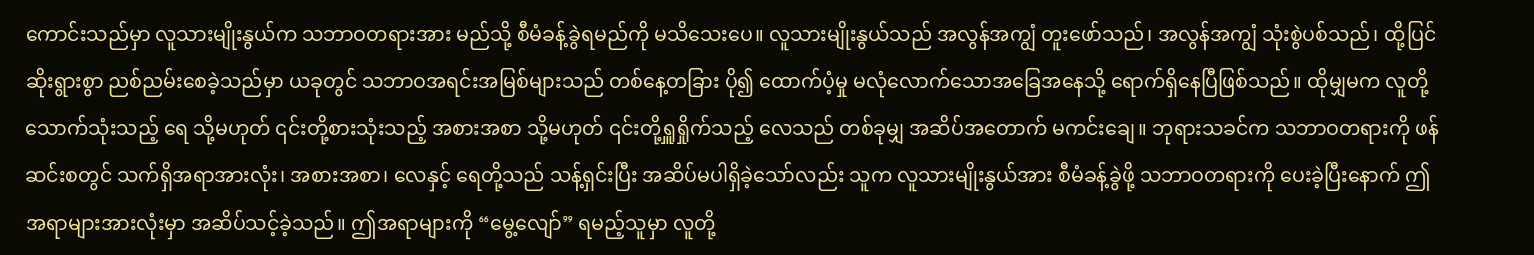ကောင်းသည်မှာ လူသားမျိုးနွယ်က သဘာဝတရားအား မည်သို့ စီမံခန့်ခွဲရမည်ကို မသိသေးပေ။ လူသားမျိုးနွယ်သည် အလွန်အကျွံ တူးဖော်သည်၊ အလွန်အကျွံ သုံးစွဲပစ်သည်၊ ထို့ပြင် ဆိုးရွားစွာ ညစ်ညမ်းစေခဲ့သည်မှာ ယခုတွင် သဘာဝအရင်းအမြစ်များသည် တစ်နေ့တခြား ပို၍ ထောက်ပံ့မှု မလုံလောက်သောအခြေအနေသို့ ရောက်ရှိနေပြီဖြစ်သည်။ ထိုမျှမက လူတို့သောက်သုံးသည့် ရေ သို့မဟုတ် ၎င်းတို့စားသုံးသည့် အစားအစာ သို့မဟုတ် ၎င်းတို့ရှူရှိုက်သည့် လေသည် တစ်ခုမျှ အဆိပ်အတောက် မကင်းချေ။ ဘုရားသခင်က သဘာဝတရားကို ဖန်ဆင်းစတွင် သက်ရှိအရာအားလုံး၊ အစားအစာ၊ လေနှင့် ရေတို့သည် သန့်ရှင်းပြီး အဆိပ်မပါရှိခဲ့သော်လည်း သူက လူသားမျိုးနွယ်အား စီမံခန့်ခွဲဖို့ သဘာဝတရားကို ပေးခဲ့ပြီးနောက် ဤအရာများအားလုံးမှာ အဆိပ်သင့်ခဲ့သည်။ ဤအရာများကို “မွေ့လျော်” ရမည့်သူမှာ လူတို့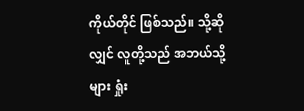ကိုယ်တိုင် ဖြစ်သည်။ သို့ဆိုလျှင် လူတို့သည် အဘယ်သို့များ ရှုံး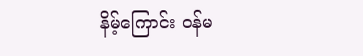နိမ့်ကြောင်း ဝန်မ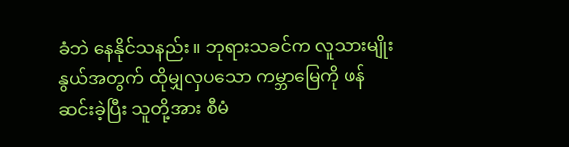ခံဘဲ နေနိုင်သနည်း။ ဘုရားသခင်က လူသားမျိုးနွယ်အတွက် ထိုမျှလှပသော ကမ္ဘာမြေကို ဖန်ဆင်းခဲ့ပြီး သူတို့အား စီမံ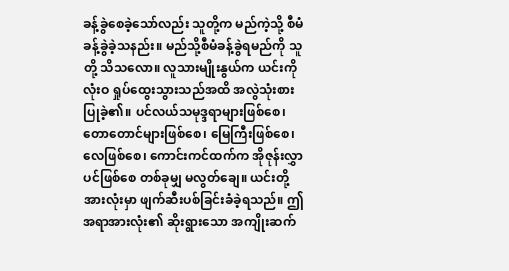ခန့်ခွဲစေခဲ့သော်လည်း သူတို့က မည်ကဲ့သို့ စီမံခန့်ခွဲခဲ့သနည်း။ မည်သို့စီမံခန့်ခွဲရမည်ကို သူတို့ သိသလော။ လူသားမျိုးနွယ်က ယင်းကို လုံးဝ ရှုပ်ထွေးသွားသည်အထိ အလွဲသုံးစားပြုခဲ့၏။ ပင်လယ်သမုဒ္ဒရာများဖြစ်စေ၊ တောတောင်များဖြစ်စေ၊ မြေကြီးဖြစ်စေ၊ လေဖြစ်စေ၊ ကောင်းကင်ထက်က အိုဇုန်းလွှာပင်ဖြစ်စေ တစ်ခုမျှ မလွတ်ချေ။ ယင်းတို့အားလုံးမှာ ဖျက်ဆီးပစ်ခြင်းခံခဲ့ရသည်။ ဤအရာအားလုံး၏ ဆိုးရွားသော အကျိုးဆက်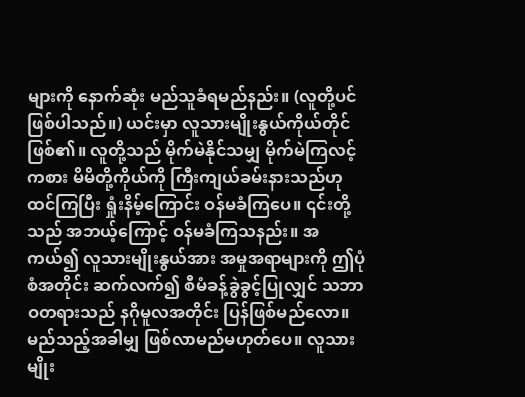များကို နောက်ဆုံး မည်သူခံရမည်နည်း။ (လူတို့ပင် ဖြစ်ပါသည်။) ယင်းမှာ လူသားမျိုးနွယ်ကိုယ်တိုင် ဖြစ်၏။ လူတို့သည် မိုက်မဲနိုင်သမျှ မိုက်မဲကြလင့်ကစား မိမိတို့ကိုယ်ကို ကြီးကျယ်ခမ်းနားသည်ဟု ထင်ကြပြီး ရှုံးနိမ့်ကြောင်း ဝန်မခံကြပေ။ ၎င်းတို့သည် အဘယ့်ကြောင့် ဝန်မခံကြသနည်း။ အကယ်၍ လူသားမျိုးနွယ်အား အမှုအရာများကို ဤပုံစံအတိုင်း ဆက်လက်၍ စီမံခန့်ခွဲခွင့်ပြုလျှင် သဘာဝတရားသည် နဂိုမူလအတိုင်း ပြန်ဖြစ်မည်လော။ မည်သည့်အခါမျှ ဖြစ်လာမည်မဟုတ်ပေ။ လူသားမျိုး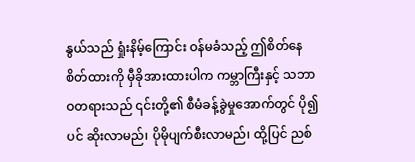နွယ်သည် ရှုံးနိမ့်ကြောင်း ဝန်မခံသည့် ဤစိတ်နေစိတ်ထားကို မှီခိုအားထားပါက ကမ္ဘာကြီးနှင့် သဘာဝတရားသည် ၎င်းတို့၏ စီမံခန့်ခွဲမှုအောက်တွင် ပို၍ပင် ဆိုးလာမည်၊ ပိုမိုပျက်စီးလာမည်၊ ထို့ပြင် ညစ်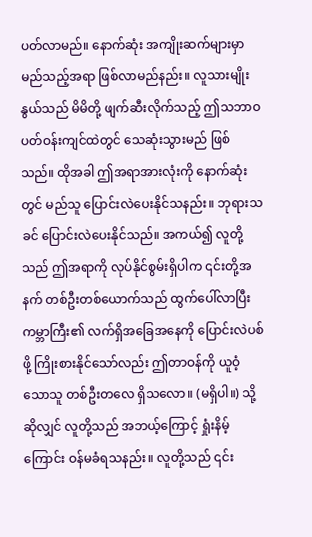ပတ်လာမည်။ နောက်ဆုံး အကျိုးဆက်များမှာ မည်သည့်အရာ ဖြစ်လာမည်နည်း။ လူသားမျိုးနွယ်သည် မိမိတို့ ဖျက်ဆီးလိုက်သည့် ဤသဘာဝပတ်ဝန်းကျင်ထဲတွင် သေဆုံးသွားမည် ဖြစ်သည်။ ထိုအခါ ဤအရာအားလုံးကို နောက်ဆုံးတွင် မည်သူ ပြောင်းလဲပေးနိုင်သနည်း။ ဘုရားသခင် ပြောင်းလဲပေးနိုင်သည်။ အကယ်၍ လူတို့သည် ဤအရာကို လုပ်နိုင်စွမ်းရှိပါက ၎င်းတို့အနက် တစ်ဦးတစ်ယောက်သည် ထွက်ပေါ်လာပြီး ကမ္ဘာကြီး၏ လက်ရှိအခြေအနေကို ပြောင်းလဲပစ်ဖို့ ကြိုးစားနိုင်သော်လည်း ဤတာဝန်ကို ယူဝံ့သောသူ တစ်ဦးတလေ ရှိသလော။ (မရှိပါ။) သို့ဆိုလျှင် လူတို့သည် အဘယ့်ကြောင့် ရှုံးနိမ့်ကြောင်း ဝန်မခံရသနည်း။ လူတို့သည် ၎င်း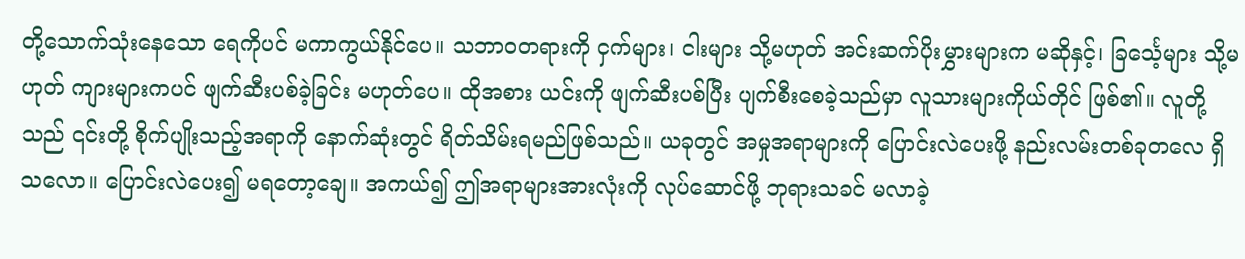တို့သောက်သုံးနေသော ရေကိုပင် မကာကွယ်နိုင်ပေ။ သဘာဝတရားကို ငှက်များ၊ ငါးများ သို့မဟုတ် အင်းဆက်ပိုးမွှားများက မဆိုနှင့်၊ ခြင်္သေ့များ သို့မဟုတ် ကျားများကပင် ဖျက်ဆီးပစ်ခဲ့ခြင်း မဟုတ်ပေ။ ထိုအစား ယင်းကို ဖျက်ဆီးပစ်ပြီး ပျက်စီးစေခဲ့သည်မှာ လူသားများကိုယ်တိုင် ဖြစ်၏။ လူတို့သည် ၎င်းတို့ စိုက်ပျိုးသည့်အရာကို နောက်ဆုံးတွင် ရိတ်သိမ်းရမည်ဖြစ်သည်။ ယခုတွင် အမှုအရာများကို ပြောင်းလဲပေးဖို့ နည်းလမ်းတစ်ခုတလေ ရှိသလော။ ပြောင်းလဲပေး၍ မရတော့ချေ။ အကယ်၍ ဤအရာများအားလုံးကို လုပ်ဆောင်ဖို့ ဘုရားသခင် မလာခဲ့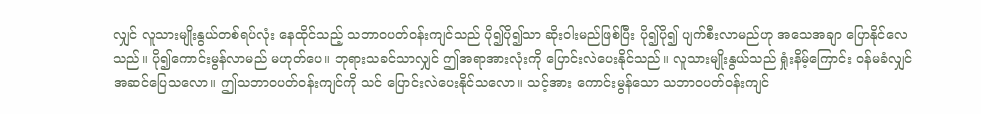လျှင် လူသားမျိုးနွယ်တစ်ရပ်လုံး နေထိုင်သည့် သဘာဝပတ်ဝန်းကျင်သည် ပို၍ပို၍သာ ဆိုးဝါးမည်ဖြစ်ပြီး ပို၍ပို၍ ပျက်စီးလာမည်ဟု အသေအချာ ပြောနိုင်လေသည်။ ပို၍ကောင်းမွန်လာမည် မဟုတ်ပေ။ ဘုရားသခင်သာလျှင် ဤအရာအားလုံးကို ပြောင်းလဲပေးနိုင်သည်။ လူသားမျိုးနွယ်သည် ရှုံးနိမ့်ကြောင်း ဝန်မခံလျှင် အဆင်ပြေသလော။ ဤသဘာဝပတ်ဝန်းကျင်ကို သင် ပြောင်းလဲပေးနိုင်သလော။ သင့်အား ကောင်းမွန်သော သဘာဝပတ်ဝန်းကျင်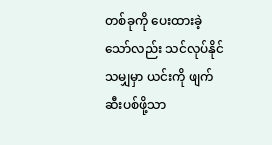တစ်ခုကို ပေးထားခဲ့သော်လည်း သင်လုပ်နိုင်သမျှမှာ ယင်းကို ဖျက်ဆီးပစ်ဖို့သာ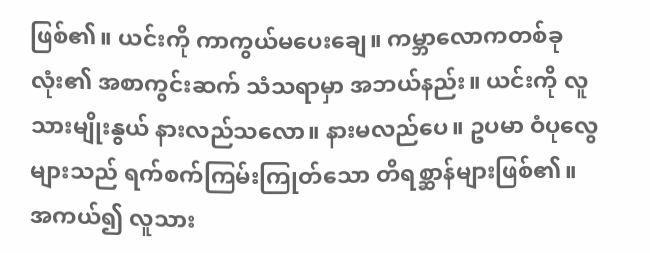ဖြစ်၏။ ယင်းကို ကာကွယ်မပေးချေ။ ကမ္ဘာလောကတစ်ခုလုံး၏ အစာကွင်းဆက် သံသရာမှာ အဘယ်နည်း။ ယင်းကို လူသားမျိုးနွယ် နားလည်သလော။ နားမလည်ပေ။ ဥပမာ ဝံပုလွေများသည် ရက်စက်ကြမ်းကြုတ်သော တိရစ္ဆာန်များဖြစ်၏။ အကယ်၍ လူသား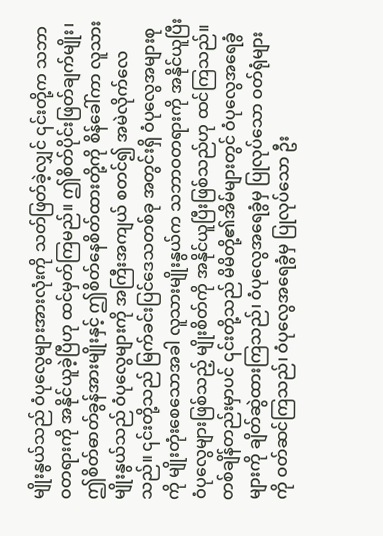မျိုးနွယ်သည် ဝံပုလွေများအားလုံးကို သတ်ဖြတ်ခဲ့လျှင် ၎င်းတို့က သဘာဝတရားကို အနိုင်ယူခဲ့ပြီဟု ထင်မှတ်ကြမည်။ ဤစိတ်ပိုင်းဖြတ်ချက်မျိုး၊ ဤစိတ်ဓာတ်ခွန်အားမျိုးနှင့် ဤစိတ်နေစိတ်ထားတို့ကို စိန်ခေါ်ကာ လူသားမျိုးနွယ်သည် ဝံပုလွေများကို အကြီးအကျယ် စတင်၍ အမဲလိုက်လေသည်။ ၎င်းတို့သည် မြက်ခင်းပြင်ဒေသတစ်ခု အတွင်းရှိ ဝံပုလွေအများစုကို မျိုးတုံးစေသောအခါ လူသားမျိုးနွယ်က သဘာဝတရားကို အနိုင်ယူပြီး ဝံပုလွေများဖြစ်သည့် မျိုးစိတ်ကို အနိုင်ယူပြီးဖြစ်သည်ဟု ထင်ကြသည်။ တစ်ချိန်တည်းမှာပင် ၎င်းတို့သည် မိမိတို့၏အိမ်များတွင် ဝံပုလွေအရေခွံများကို ချိတ်ဆွဲထားကြသည်၊ ဝံပုလွေအရေခွံမှ ပြုလုပ်သော ဝတ်ရုံများကို ဝတ်ဆင်ကြသည်၊ ဝံပုလွေအရေခွံမှ ပြုလုပ်သော ဦး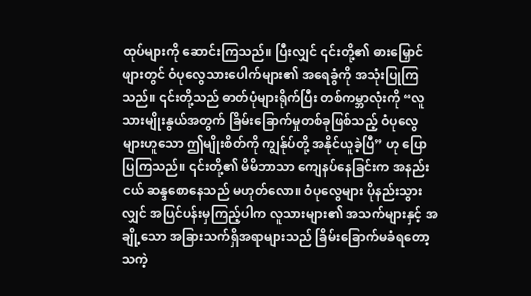ထုပ်များကို ဆောင်းကြသည်။ ပြီးလျှင် ၎င်းတို့၏ ဓားမြှောင်ဖျားတွင် ဝံပုလွေသားပေါက်များ၏ အရေခွံကို အသုံးပြုကြသည်။ ၎င်းတို့သည် ဓာတ်ပုံများရိုက်ပြီး တစ်ကမ္ဘာလုံးကို “လူသားမျိုးနွယ်အတွက် ခြိမ်းခြောက်မှုတစ်ခုဖြစ်သည့် ဝံပုလွေများဟူသော ဤမျိုးစိတ်ကို ကျွန်ုပ်တို့ အနိုင်ယူခဲ့ပြီ” ဟု ပြောပြကြသည်။ ၎င်းတို့၏ မိမိဘာသာ ကျေနပ်နေခြင်းက အနည်းငယ် ဆန္ဒစောနေသည် မဟုတ်လော။ ဝံပုလွေများ ပိုနည်းသွားလျှင် အပြင်ပန်းမှကြည့်ပါက လူသားများ၏ အသက်များနှင့် အချို့သော အခြားသက်ရှိအရာများသည် ခြိမ်းခြောက်မခံရတော့သကဲ့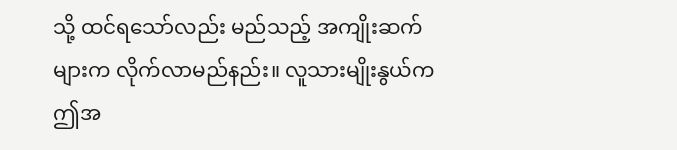သို့ ထင်ရသော်လည်း မည်သည့် အကျိုးဆက်များက လိုက်လာမည်နည်း။ လူသားမျိုးနွယ်က ဤအ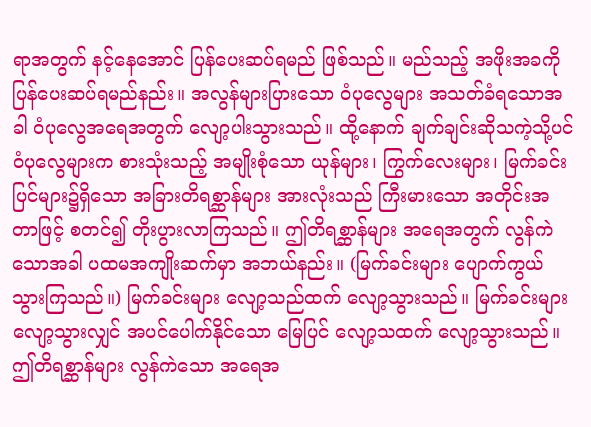ရာအတွက် နင့်နေအောင် ပြန်ပေးဆပ်ရမည် ဖြစ်သည်။ မည်သည့် အဖိုးအခကို ပြန်ပေးဆပ်ရမည်နည်း။ အလွန်များပြားသော ဝံပုလွေများ အသတ်ခံရသောအခါ ဝံပုလွေအရေအတွက် လျော့ပါးသွားသည်။ ထို့နောက် ချက်ချင်းဆိုသကဲ့သို့ပင် ဝံပုလွေများက စားသုံးသည့် အမျိုးစုံသော ယုန်များ၊ ကြွက်လေးများ၊ မြက်ခင်းပြင်များ၌ရှိသော အခြားတိရစ္ဆာန်များ အားလုံးသည် ကြီးမားသော အတိုင်းအတာဖြင့် စတင်၍ တိုးပွားလာကြသည်။ ဤတိရစ္ဆာန်များ အရေအတွက် လွန်ကဲသောအခါ ပထမအကျိုးဆက်မှာ အဘယ်နည်း။ (မြက်ခင်းများ ပျောက်ကွယ်သွားကြသည်။) မြက်ခင်းများ လျော့သည်ထက် လျော့သွားသည်။ မြက်ခင်းများ လျော့သွားလျှင် အပင်ပေါက်နိုင်သော မြေပြင် လျော့သထက် လျော့သွားသည်။ ဤတိရစ္ဆာန်များ လွန်ကဲသော အရေအ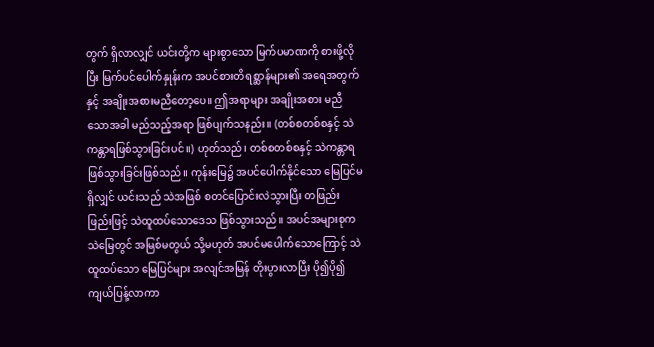တွက် ရှိလာလျှင် ယင်းတို့က များစွာသော မြက်ပမာဏကို စားဖို့လိုပြီး မြက်ပင်ပေါက်နှုန်းက အပင်စားတိရစ္ဆာန်များ၏ အရေအတွက်နှင့် အချိုးအစားမညီတော့ပေ။ ဤအရာများ အချိုးအစား မညီသောအခါ မည်သည့်အရာ ဖြစ်ပျက်သနည်း။ (တစ်စတစ်စနှင့် သဲကန္တာရဖြစ်သွားခြင်းပင်။) ဟုတ်သည်၊ တစ်စတစ်စနှင့် သဲကန္တာရ ဖြစ်သွားခြင်းဖြစ်သည်။ ကုန်းမြေ၌ အပင်ပေါက်နိုင်သော မြေပြင်မရှိလျှင် ယင်းသည် သဲအဖြစ် စတင်ပြောင်းလဲသွားပြီး တဖြည်းဖြည်းဖြင့် သဲထူထပ်သောဒေသ ဖြစ်သွားသည်။ အပင်အများစုက သဲမြေတွင် အမြစ်မတွယ် သို့မဟုတ် အပင်မပေါက်သောကြောင့် သဲထူထပ်သော မြေပြင်များ အလျင်အမြန် တိုးပွားလာပြီး ပို၍ပို၍ ကျယ်ပြန့်လာကာ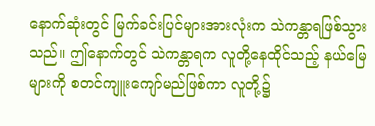နောက်ဆုံးတွင် မြက်ခင်းပြင်များအားလုံးက သဲကန္တာရဖြစ်သွားသည်။ ဤနောက်တွင် သဲကန္တာရက လူတို့နေထိုင်သည့် နယ်မြေများကို စတင်ကျူးကျော်မည်ဖြစ်ကာ လူတို့၌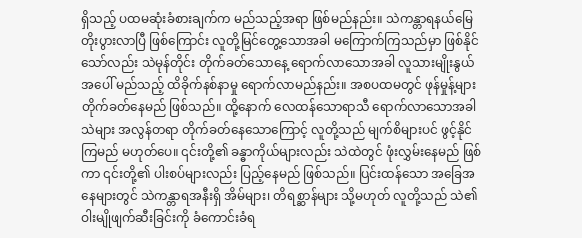ရှိသည့် ပထမဆုံးခံစားချက်က မည်သည့်အရာ ဖြစ်မည်နည်း။ သဲကန္တာရနယ်မြေ တိုးပွားလာပြီ ဖြစ်ကြောင်း လူတို့မြင်တွေ့သောအခါ မကြောက်ကြသည်မှာ ဖြစ်နိုင်သော်လည်း သဲမုန်တိုင်း တိုက်ခတ်သောနေ့ ရောက်လာသောအခါ လူသားမျိုးနွယ်အပေါ် မည်သည့် ထိခိုက်နစ်နာမှု ရောက်လာမည်နည်း။ အစပထမတွင် ဖုန်မှုန့်များ တိုက်ခတ်နေမည် ဖြစ်သည်။ ထို့နောက် လေထန်သောရာသီ ရောက်လာသောအခါ သဲများ အလွန်တရာ တိုက်ခတ်နေသောကြောင့် လူတို့သည် မျက်စိများပင် ဖွင့်နိုင်ကြမည် မဟုတ်ပေ။ ၎င်းတို့၏ ခန္ဓာကိုယ်များလည်း သဲထဲတွင် ဖုံးလွှမ်းနေမည် ဖြစ်ကာ ၎င်းတို့၏ ပါးစပ်များလည်း ပြည့်နေမည် ဖြစ်သည်။ ပြင်းထန်သော အခြေအနေများတွင် သဲကန္တာရအနီးရှိ အိမ်များ၊ တိရစ္ဆာန်များ သို့မဟုတ် လူတို့သည် သဲ၏ ဝါးမျိုဖျက်ဆီးခြင်းကို ခံကောင်းခံရ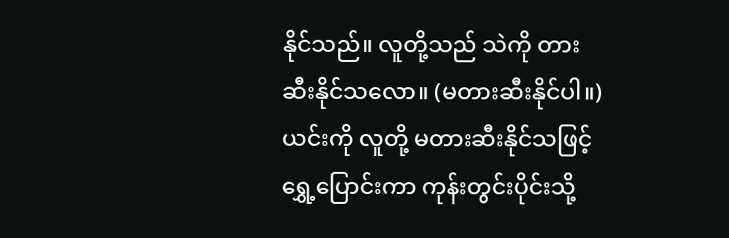နိုင်သည်။ လူတို့သည် သဲကို တားဆီးနိုင်သလော။ (မတားဆီးနိုင်ပါ။) ယင်းကို လူတို့ မတားဆီးနိုင်သဖြင့် ရွှေ့ပြောင်းကာ ကုန်းတွင်းပိုင်းသို့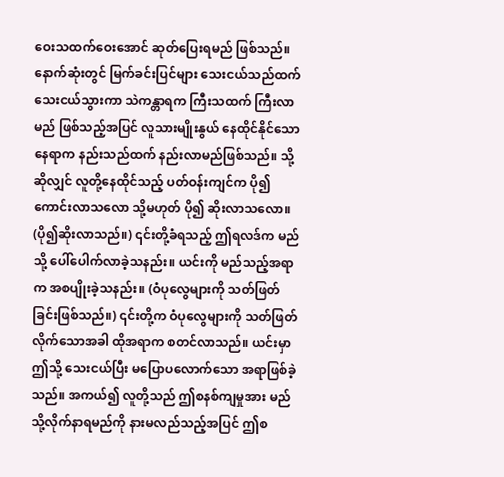ဝေးသထက်ဝေးအောင် ဆုတ်ပြေးရမည် ဖြစ်သည်။ နောက်ဆုံးတွင် မြက်ခင်းပြင်များ သေးငယ်သည်ထက် သေးငယ်သွားကာ သဲကန္တာရက ကြီးသထက် ကြီးလာမည် ဖြစ်သည့်အပြင် လူသားမျိုးနွယ် နေထိုင်နိုင်သော နေရာက နည်းသည်ထက် နည်းလာမည်ဖြစ်သည်။ သို့ဆိုလျှင် လူတို့နေထိုင်သည့် ပတ်ဝန်းကျင်က ပို၍ ကောင်းလာသလော သို့မဟုတ် ပို၍ ဆိုးလာသလော။ (ပို၍ဆိုးလာသည်။) ၎င်းတို့ခံရသည့် ဤရလဒ်က မည်သို့ ပေါ်ပေါက်လာခဲ့သနည်း။ ယင်းကို မည်သည့်အရာက အစပျိုးခဲ့သနည်း။ (ဝံပုလွေများကို သတ်ဖြတ်ခြင်းဖြစ်သည်။) ၎င်းတို့က ဝံပုလွေများကို သတ်ဖြတ်လိုက်သောအခါ ထိုအရာက စတင်လာသည်။ ယင်းမှာ ဤသို့ သေးငယ်ပြီး မပြောပလောက်သော အရာဖြစ်ခဲ့သည်။ အကယ်၍ လူတို့သည် ဤစနစ်ကျမှုအား မည်သို့လိုက်နာရမည်ကို နားမလည်သည့်အပြင် ဤစ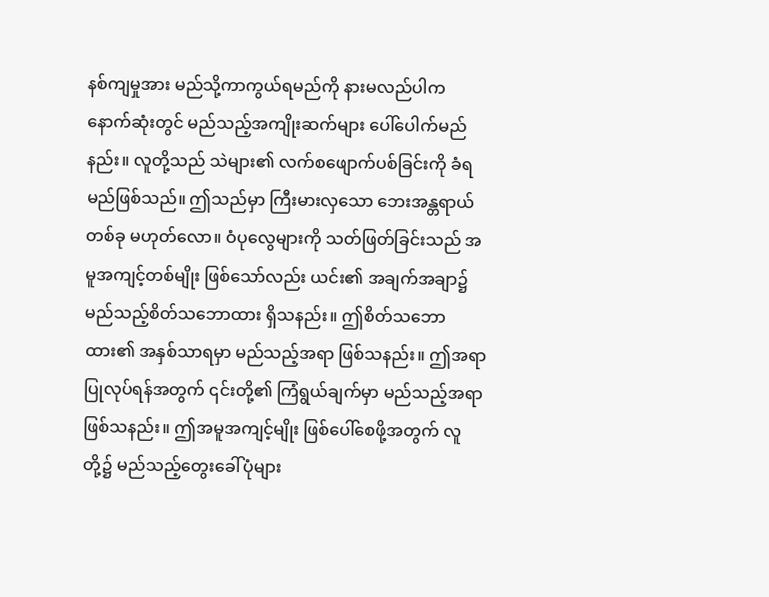နစ်ကျမှုအား မည်သို့ကာကွယ်ရမည်ကို နားမလည်ပါက နောက်ဆုံးတွင် မည်သည့်အကျိုးဆက်များ ပေါ်ပေါက်မည်နည်း။ လူတို့သည် သဲများ၏ လက်စဖျောက်ပစ်ခြင်းကို ခံရမည်ဖြစ်သည်။ ဤသည်မှာ ကြီးမားလှသော ဘေးအန္တရာယ်တစ်ခု မဟုတ်လော။ ဝံပုလွေများကို သတ်ဖြတ်ခြင်းသည် အမူအကျင့်တစ်မျိုး ဖြစ်သော်လည်း ယင်း၏ အချက်အချာ၌ မည်သည့်စိတ်သဘောထား ရှိသနည်း။ ဤစိတ်သဘောထား၏ အနှစ်သာရမှာ မည်သည့်အရာ ဖြစ်သနည်း။ ဤအရာပြုလုပ်ရန်အတွက် ၎င်းတို့၏ ကြံရွယ်ချက်မှာ မည်သည့်အရာ ဖြစ်သနည်း။ ဤအမူအကျင့်မျိုး ဖြစ်ပေါ်စေဖို့အတွက် လူတို့၌ မည်သည့်တွေးခေါ်ပုံများ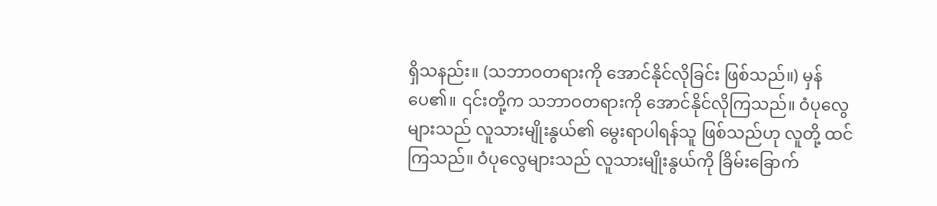ရှိသနည်း။ (သဘာဝတရားကို အောင်နိုင်လိုခြင်း ဖြစ်သည်။) မှန်ပေ၏။ ၎င်းတို့က သဘာဝတရားကို အောင်နိုင်လိုကြသည်။ ဝံပုလွေများသည် လူသားမျိုးနွယ်၏ မွေးရာပါရန်သူ ဖြစ်သည်ဟု လူတို့ ထင်ကြသည်။ ဝံပုလွေများသည် လူသားမျိုးနွယ်ကို ခြိမ်းခြောက်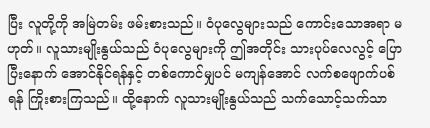ပြီး လူတို့ကို အမြဲတမ်း ဖမ်းစားသည်။ ဝံပုလွေများသည် ကောင်းသောအရာ မဟုတ်။ လူသားမျိုးနွယ်သည် ဝံပုလွေများကို ဤအတိုင်း သားပုပ်လေလွင့် ပြောပြီးနောက် အောင်နိုင်ရန်နှင့် တစ်ကောင်မျှပင် မကျန်အောင် လက်စဖျောက်ပစ်ရန် ကြိုးစားကြသည်။ ထို့နောက် လူသားမျိုးနွယ်သည် သက်သောင့်သက်သာ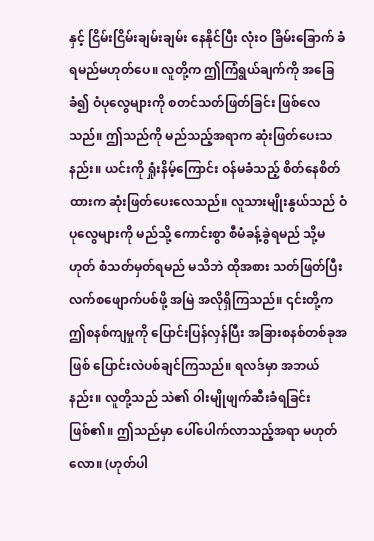နှင့် ငြိမ်းငြိမ်းချမ်းချမ်း နေနိုင်ပြီး လုံးဝ ခြိမ်းခြောက် ခံရမည်မဟုတ်ပေ။ လူတို့က ဤကြံရွယ်ချက်ကို အခြေခံ၍ ဝံပုလွေများကို စတင်သတ်ဖြတ်ခြင်း ဖြစ်လေသည်။ ဤသည်ကို မည်သည့်အရာက ဆုံးဖြတ်ပေးသနည်း။ ယင်းကို ရှုံးနိမ့်ကြောင်း ဝန်မခံသည့် စိတ်နေစိတ်ထားက ဆုံးဖြတ်ပေးလေသည်။ လူသားမျိုးနွယ်သည် ဝံပုလွေများကို မည်သို့ ကောင်းစွာ စီမံခန့်ခွဲရမည် သို့မဟုတ် စံသတ်မှတ်ရမည် မသိဘဲ ထိုအစား သတ်ဖြတ်ပြီး လက်စဖျောက်ပစ်ဖို့ အမြဲ အလိုရှိကြသည်။ ၎င်းတို့က ဤစနစ်ကျမှုကို ပြောင်းပြန်လှန်ပြီး အခြားစနစ်တစ်ခုအဖြစ် ပြောင်းလဲပစ်ချင်ကြသည်။ ရလဒ်မှာ အဘယ်နည်း။ လူတို့သည် သဲ၏ ဝါးမျိုဖျက်ဆီးခံရခြင်း ဖြစ်၏။ ဤသည်မှာ ပေါ်ပေါက်လာသည့်အရာ မဟုတ်လော။ (ဟုတ်ပါ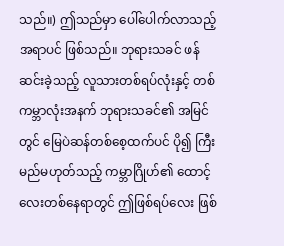သည်။) ဤသည်မှာ ပေါ်ပေါက်လာသည့်အရာပင် ဖြစ်သည်။ ဘုရားသခင် ဖန်ဆင်းခဲ့သည့် လူသားတစ်ရပ်လုံးနှင့် တစ်ကမ္ဘာလုံးအနက် ဘုရားသခင်၏ အမြင်တွင် မြေပဲဆန်တစ်စေ့ထက်ပင် ပို၍ ကြီးမည်မဟုတ်သည့် ကမ္ဘာဂြိုဟ်၏ ထောင့်လေးတစ်နေရာတွင် ဤဖြစ်ရပ်လေး ဖြစ်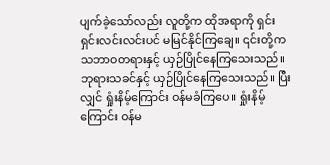ပျက်ခဲ့သော်လည်း လူတို့က ထိုအရာကို ရှင်းရှင်းလင်းလင်းပင် မမြင်နိုင်ကြချေ။ ၎င်းတို့က သဘာဝတရားနှင့် ယှဉ်ပြိုင်နေကြသေးသည်။ ဘုရားသခင်နှင့် ယှဉ်ပြိုင်နေကြသေးသည်။ ပြီးလျှင် ရှုံးနိမ့်ကြောင်း ဝန်မခံကြပေ။ ရှုံးနိမ့်ကြောင်း ဝန်မ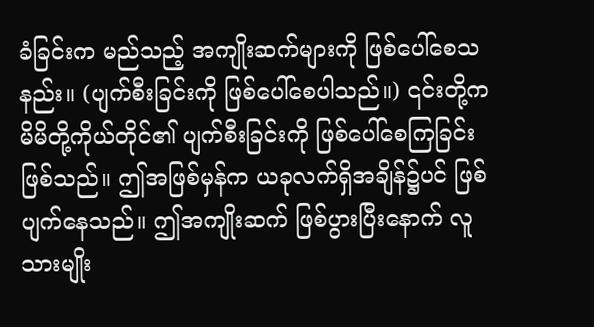ခံခြင်းက မည်သည့် အကျိုးဆက်များကို ဖြစ်ပေါ်စေသနည်း။ (ပျက်စီးခြင်းကို ဖြစ်ပေါ်စေပါသည်။) ၎င်းတို့က မိမိတို့ကိုယ်တိုင်၏ ပျက်စီးခြင်းကို ဖြစ်ပေါ်စေကြခြင်း ဖြစ်သည်။ ဤအဖြစ်မှန်က ယခုလက်ရှိအချိန်၌ပင် ဖြစ်ပျက်နေသည်။ ဤအကျိုးဆက် ဖြစ်ပွားပြီးနောက် လူသားမျိုး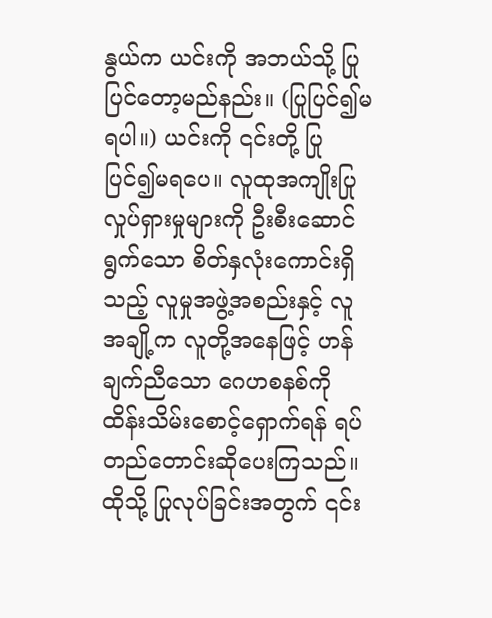နွယ်က ယင်းကို အဘယ်သို့ ပြုပြင်တော့မည်နည်း။ (ပြုပြင်၍မရပါ။) ယင်းကို ၎င်းတို့ ပြုပြင်၍မရပေ။ လူထုအကျိုးပြု လှုပ်ရှားမှုများကို ဦးစီးဆောင်ရွက်သော စိတ်နှလုံးကောင်းရှိသည့် လူမှုအဖွဲ့အစည်းနှင့် လူအချို့က လူတို့အနေဖြင့် ဟန်ချက်ညီသော ဂေဟစနစ်ကို ထိန်းသိမ်းစောင့်ရှောက်ရန် ရပ်တည်တောင်းဆိုပေးကြသည်။ ထိုသို့ ပြုလုပ်ခြင်းအတွက် ၎င်း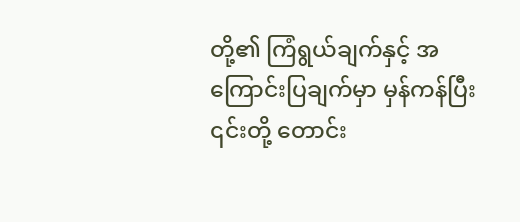တို့၏ ကြံရွယ်ချက်နှင့် အကြောင်းပြချက်မှာ မှန်ကန်ပြီး ၎င်းတို့ တောင်း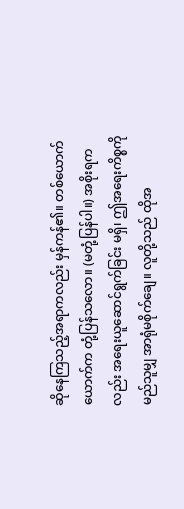ဆိုနေကြသည့်အရာကလည်း မှန်ကန်၏။ တစ်ယောက်ယောက်က တုံ့ပြန်သလော။ (မတုံ့ပြန်ပါ။) အစိုးရကလည်း အရေးယူဆောင်ရွက်ခြင်း မရှိ၊ ဤအရေးကိစ္စကို မည်သူမျှ အာရုံမစိုက်ချေ။ လူတို့သည် ထိုအ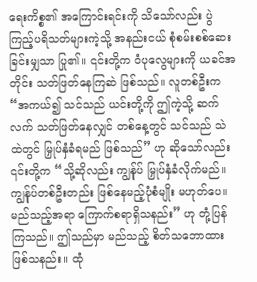ရေးကိစ္စ၏ အကြောင်းရင်းကို သိသော်လည်း ပွဲကြည့်ပရိသတ်များကဲ့သို့ အနည်းငယ် စုံစမ်းစစ်ဆေးခြင်းမျှသာ ပြု၏။ ၎င်းတို့က ဝံပုလွေများကို ယခင်အတိုင်း သတ်ဖြတ်နေကြဆဲ ဖြစ်သည်။ လူတစ်ဦးက “အကယ်၍ သင်သည် ယင်းတို့ကို ဤကဲ့သို့ ဆက်လက် သတ်ဖြတ်နေလျှင် တစ်နေ့တွင် သင်သည် သဲထဲတွင် မြှုပ်နှံခံရမည် ဖြစ်သည်” ဟု ဆိုသော်လည်း ၎င်းတို့က “သို့ဆိုလည်း ကျွန်ုပ် မြှုပ်နှံခံလိုက်မည်။ ကျွန်ုပ်တစ်ဦးတည်း ဖြစ်နေမည့်ပုံစံမျိုး မဟုတ်ပေ။ မည်သည့်အရာ ကြောက်စရာရှိသနည်း” ဟု တုံ့ပြန်ကြသည်။ ဤသည်မှာ မည်သည့် စိတ်သဘောထား ဖြစ်သနည်း။ ထုံ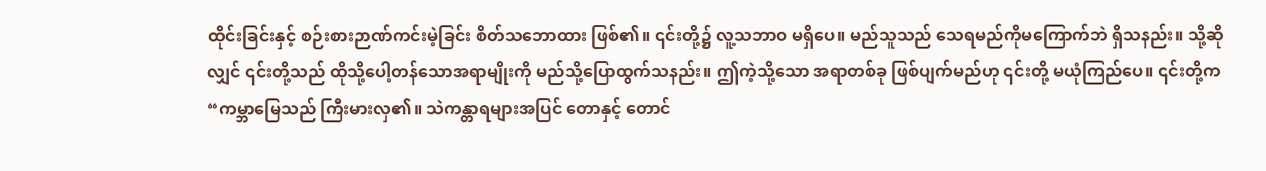ထိုင်းခြင်းနှင့် စဉ်းစားဉာဏ်ကင်းမဲ့ခြင်း စိတ်သဘောထား ဖြစ်၏။ ၎င်းတို့၌ လူ့သဘာဝ မရှိပေ။ မည်သူသည် သေရမည်ကိုမကြောက်ဘဲ ရှိသနည်း။ သို့ဆိုလျှင် ၎င်းတို့သည် ထိုသို့ပေါ့တန်သောအရာမျိုးကို မည်သို့ပြောထွက်သနည်း။ ဤကဲ့သို့သော အရာတစ်ခု ဖြစ်ပျက်မည်ဟု ၎င်းတို့ မယုံကြည်ပေ။ ၎င်းတို့က “ကမ္ဘာမြေသည် ကြီးမားလှ၏။ သဲကန္တာရများအပြင် တောနှင့် တောင်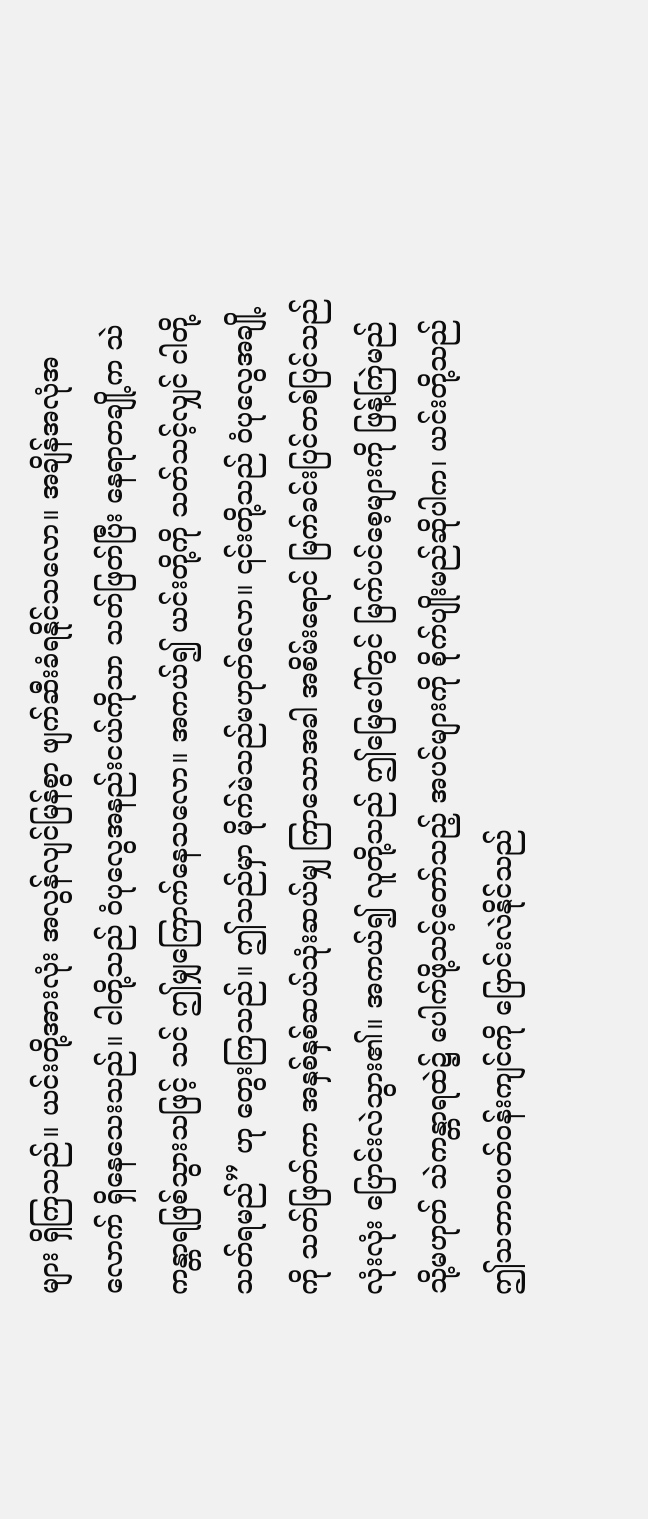များ ရှိကြသည်။ ယင်းတို့အားလုံး အလွန်လျင်မြန်စွာ ဖျက်ဆီးခံရနိုင်သလော။ အချိန်အလုံအလောက် ရှိနေသေးသည်။ ငါတို့သည် ဝံပုလွေအနည်းငယ်ကိုသာ သတ်ဖြတ်ပြီး နေရာတချို့က သဲကန္တာရဖြစ်သွားသဖြင့် သင် ဤမျှကြောက်နေသလော။ အကယ်၍ ယင်းတို့ကို သတ်သင့်လျှင် ငါတို့ သတ်ရမည်” ဟု တွေးကြသည်။ ဤသည်မှာ မိုက်မဲသည်မဟုတ်လော။ ၎င်းတို့သည် ဝံပုလွေအချို့ကို သတ်ဖြတ်ကာ အနှစ်နှစ်ဆယ်သုံးဆယ်မျှ ကြာသောအခါ အစိမ်းရောင် မြက်ခင်းပြင်တစ်ပြင်သည် လုံးလုံး ပြောင်းလဲသွား၏။ အကယ်၍ လူတို့သည် ဤမြေပေါ်တွင် မြက်ပင်စေ့များကို ဖြန့်ကြဲမည် သို့မဟုတ် သဲကန္တာရထဲ၌ ပေါက်ဖို့သင့်တော်သည့် အပင်များကို စိုက်ပျိုးမည်ဆိုပါက၊ ယင်းတို့သည် ဤသဘာဝပတ်ဝန်းကျင်ကို ပြောင်းလဲနိုင်သည်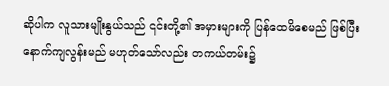ဆိုပါက လူသားမျိုးနွယ်သည် ၎င်းတို့၏ အမှားများကို ပြန်ထေမိစေမည် ဖြစ်ပြီး နောက်ကျလွန်းမည် မဟုတ်သော်လည်း တကယ်တမ်း၌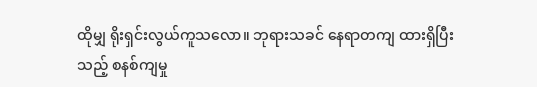ထိုမျှ ရိုးရှင်းလွယ်ကူသလော။ ဘုရားသခင် နေရာတကျ ထားရှိပြီးသည့် စနစ်ကျမှု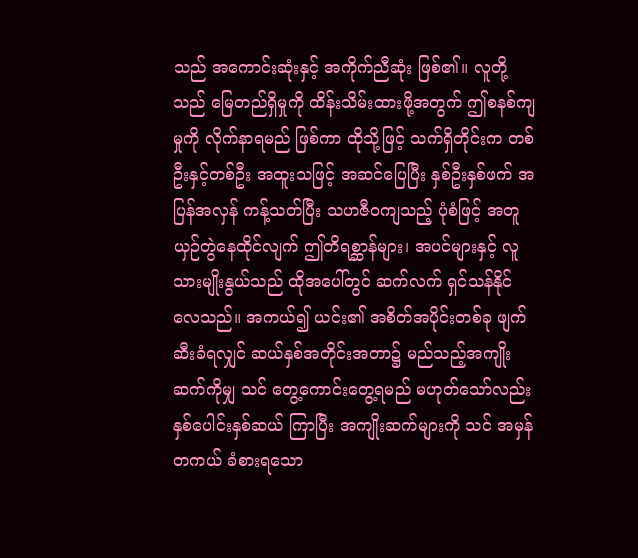သည် အကောင်းဆုံးနှင့် အကိုက်ညီဆုံး ဖြစ်၏။ လူတို့သည် မြေတည်ရှိမှုကို ထိန်းသိမ်းထားဖို့အတွက် ဤစနစ်ကျမှုကို လိုက်နာရမည် ဖြစ်ကာ ထိုသို့ဖြင့် သက်ရှိတိုင်းက တစ်ဦးနှင့်တစ်ဦး အထူးသဖြင့် အဆင်ပြေပြီး နှစ်ဦးနှစ်ဖက် အပြန်အလှန် ကန့်သတ်ပြီး သဟဇီဝကျသည့် ပုံစံဖြင့် အတူယှဉ်တွဲနေထိုင်လျက် ဤတိရစ္ဆာန်များ၊ အပင်များနှင့် လူသားမျိုးနွယ်သည် ထိုအပေါ်တွင် ဆက်လက် ရှင်သန်နိုင်လေသည်။ အကယ်၍ ယင်း၏ အစိတ်အပိုင်းတစ်ခု ဖျက်ဆီးခံရလျှင် ဆယ်နှစ်အတိုင်းအတာ၌ မည်သည့်အကျိုးဆက်ကိုမျှ သင် တွေ့ကောင်းတွေ့ရမည် မဟုတ်သော်လည်း နှစ်ပေါင်းနှစ်ဆယ် ကြာပြီး အကျိုးဆက်များကို သင် အမှန်တကယ် ခံစားရသော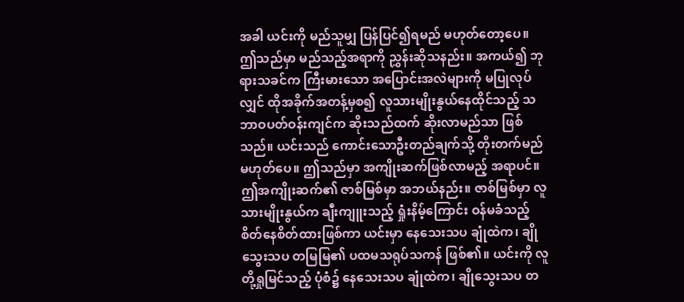အခါ ယင်းကို မည်သူမျှ ပြန်ပြင်၍ရမည် မဟုတ်တော့ပေ။ ဤသည်မှာ မည်သည့်အရာကို ညွှန်းဆိုသနည်း။ အကယ်၍ ဘုရားသခင်က ကြီးမားသော အပြောင်းအလဲများကို မပြုလုပ်လျှင် ထိုအခိုက်အတန့်မှစ၍ လူသားမျိုးနွယ်နေထိုင်သည့် သဘာဝပတ်ဝန်းကျင်က ဆိုးသည်ထက် ဆိုးလာမည်သာ ဖြစ်သည်။ ယင်းသည် ကောင်းသောဦးတည်ချက်သို့ တိုးတက်မည်မဟုတ်ပေ။ ဤသည်မှာ အကျိုးဆက်ဖြစ်လာမည့် အရာပင်။ ဤအကျိုးဆက်၏ ဇာစ်မြစ်မှာ အဘယ်နည်း။ ဇာစ်မြစ်မှာ လူသားမျိုးနွယ်က ချီးကျူးသည့် ရှုံးနိမ့်ကြောင်း ဝန်မခံသည့် စိတ်နေစိတ်ထားဖြစ်ကာ ယင်းမှာ နေသေးသပ ချုံထဲက၊ ချိုသွေးသပ တမြမြ၏ ပထမသရုပ်သကန် ဖြစ်၏။ ယင်းကို လူတို့ရှုမြင်သည့် ပုံစံ၌ နေသေးသပ ချုံထဲက၊ ချိုသွေးသပ တ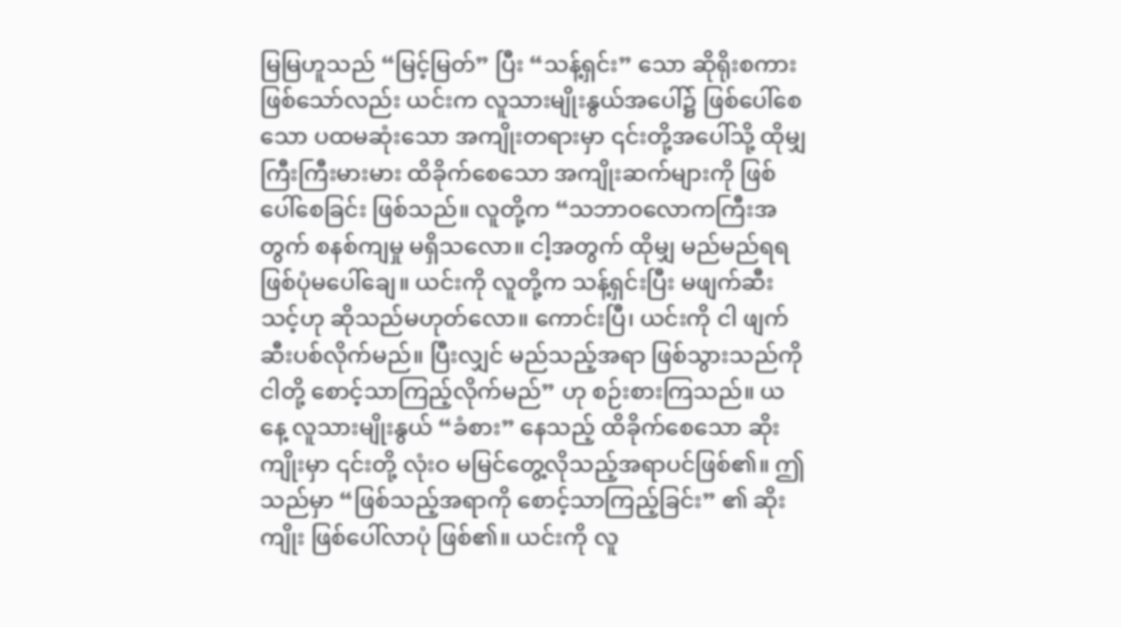မြမြဟူသည် “မြင့်မြတ်” ပြီး “သန့်ရှင်း” သော ဆိုရိုးစကား ဖြစ်သော်လည်း ယင်းက လူသားမျိုးနွယ်အပေါ်၌ ဖြစ်ပေါ်စေသော ပထမဆုံးသော အကျိုးတရားမှာ ၎င်းတို့အပေါ်သို့ ထိုမျှ ကြီးကြီးမားမား ထိခိုက်စေသော အကျိုးဆက်များကို ဖြစ်ပေါ်စေခြင်း ဖြစ်သည်။ လူတို့က “သဘာဝလောကကြီးအတွက် စနစ်ကျမှု မရှိသလော။ ငါ့အတွက် ထိုမျှ မည်မည်ရရ ဖြစ်ပုံမပေါ်ချေ။ ယင်းကို လူတို့က သန့်ရှင်းပြီး မဖျက်ဆီးသင့်ဟု ဆိုသည်မဟုတ်လော။ ကောင်းပြီ၊ ယင်းကို ငါ ဖျက်ဆီးပစ်လိုက်မည်။ ပြီးလျှင် မည်သည့်အရာ ဖြစ်သွားသည်ကို ငါတို့ စောင့်သာကြည့်လိုက်မည်” ဟု စဉ်းစားကြသည်။ ယနေ့ လူသားမျိုးနွယ် “ခံစား” နေသည့် ထိခိုက်စေသော ဆိုးကျိုးမှာ ၎င်းတို့ လုံးဝ မမြင်တွေ့လိုသည့်အရာပင်ဖြစ်၏။ ဤသည်မှာ “ဖြစ်သည့်အရာကို စောင့်သာကြည့်ခြင်း” ၏ ဆိုးကျိုး ဖြစ်ပေါ်လာပုံ ဖြစ်၏။ ယင်းကို လူ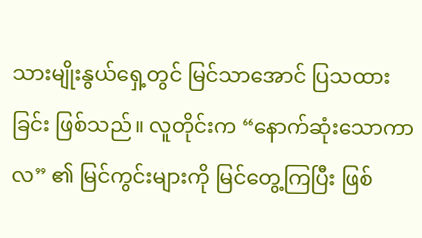သားမျိုးနွယ်ရှေ့တွင် မြင်သာအောင် ပြသထားခြင်း ဖြစ်သည်။ လူတိုင်းက “နောက်ဆုံးသောကာလ” ၏ မြင်ကွင်းများကို မြင်တွေ့ကြပြီး ဖြစ်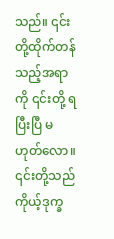သည်။ ၎င်းတို့ထိုက်တန်သည့်အရာကို ၎င်းတို့ ရပြီးပြီ မဟုတ်လော။ ၎င်းတို့သည် ကိုယ့်ဒုက္ခ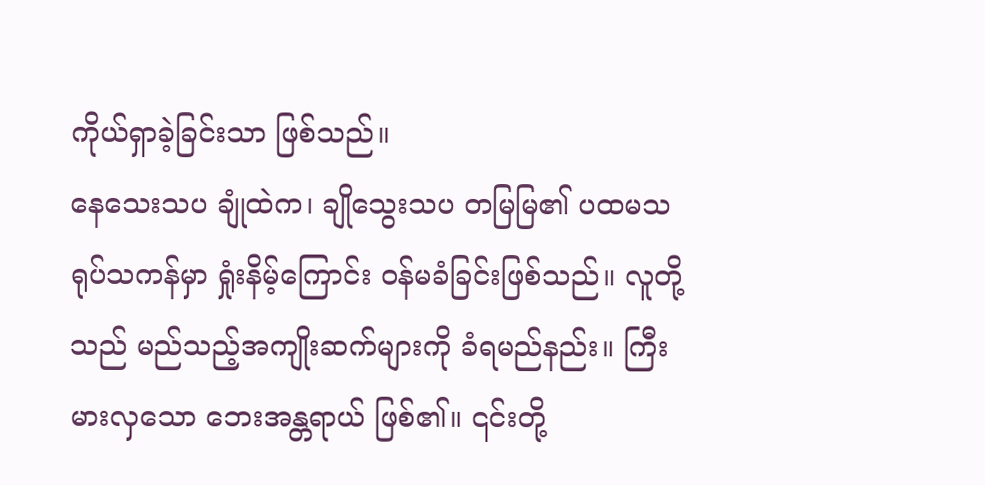ကိုယ်ရှာခဲ့ခြင်းသာ ဖြစ်သည်။
နေသေးသပ ချုံထဲက၊ ချိုသွေးသပ တမြမြ၏ ပထမသရုပ်သကန်မှာ ရှုံးနိမ့်ကြောင်း ဝန်မခံခြင်းဖြစ်သည်။ လူတို့သည် မည်သည့်အကျိုးဆက်များကို ခံရမည်နည်း။ ကြီးမားလှသော ဘေးအန္တရာယ် ဖြစ်၏။ ၎င်းတို့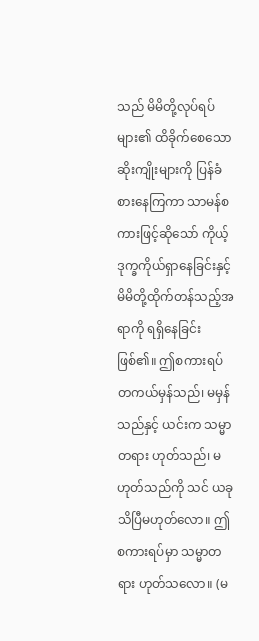သည် မိမိတို့လုပ်ရပ်များ၏ ထိခိုက်စေသော ဆိုးကျိုးများကို ပြန်ခံစားနေကြကာ သာမန်စကားဖြင့်ဆိုသော် ကိုယ့်ဒုက္ခကိုယ်ရှာနေခြင်းနှင့် မိမိတို့ထိုက်တန်သည့်အရာကို ရရှိနေခြင်း ဖြစ်၏။ ဤစကားရပ် တကယ်မှန်သည်၊ မမှန်သည်နှင့် ယင်းက သမ္မာတရား ဟုတ်သည်၊ မဟုတ်သည်ကို သင် ယခု သိပြီမဟုတ်လော။ ဤစကားရပ်မှာ သမ္မာတရား ဟုတ်သလော။ (မ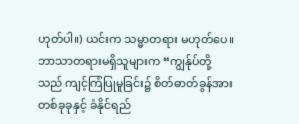ဟုတ်ပါ။) ယင်းက သမ္မာတရား မဟုတ်ပေ။ ဘာသာတရားမရှိသူများက “ကျွန်ုပ်တို့သည် ကျင့်ကြံပြုမူခြင်း၌ စိတ်ဓာတ်ခွန်အားတစ်ခုခုနှင့် ခံနိုင်ရည်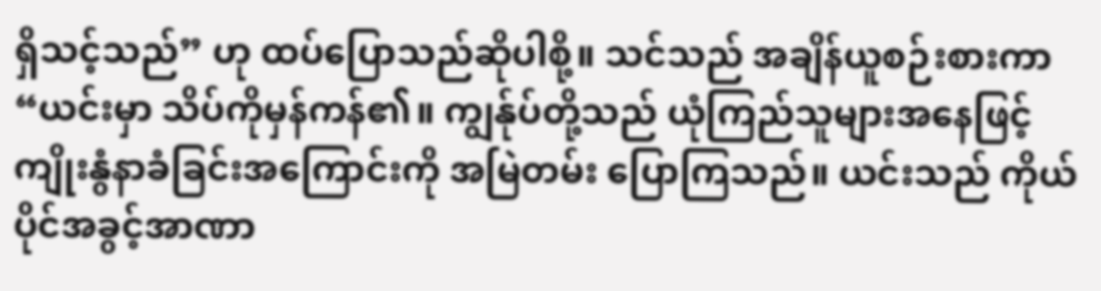ရှိသင့်သည်” ဟု ထပ်ပြောသည်ဆိုပါစို့။ သင်သည် အချိန်ယူစဉ်းစားကာ “ယင်းမှာ သိပ်ကိုမှန်ကန်၏။ ကျွန်ုပ်တို့သည် ယုံကြည်သူများအနေဖြင့် ကျိုးနွံနာခံခြင်းအကြောင်းကို အမြဲတမ်း ပြောကြသည်။ ယင်းသည် ကိုယ်ပိုင်အခွင့်အာဏာ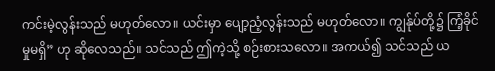ကင်းမဲ့လွန်းသည် မဟုတ်လော။ ယင်းမှာ ပျော့ညံ့လွန်းသည် မဟုတ်လော။ ကျွန်ုပ်တို့၌ ကြံ့ခိုင်မှုမရှိ” ဟု ဆိုလေသည်။ သင်သည် ဤကဲ့သို့ စဉ်းစားသလော။ အကယ်၍ သင်သည် ယ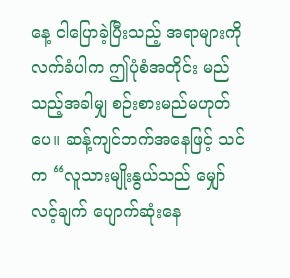နေ့ ငါပြောခဲ့ပြီးသည့် အရာများကို လက်ခံပါက ဤပုံစံအတိုင်း မည်သည့်အခါမျှ စဉ်းစားမည်မဟုတ်ပေ။ ဆန့်ကျင်ဘက်အနေဖြင့် သင်က “လူသားမျိုးနွယ်သည် မျှော်လင့်ချက် ပျောက်ဆုံးနေ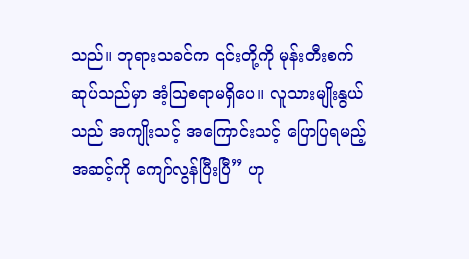သည်။ ဘုရားသခင်က ၎င်းတို့ကို မုန်းတီးစက်ဆုပ်သည်မှာ အံ့သြစရာမရှိပေ။ လူသားမျိုးနွယ်သည် အကျိုးသင့် အကြောင်းသင့် ပြောပြရမည့် အဆင့်ကို ကျော်လွန်ပြီးပြီ” ဟု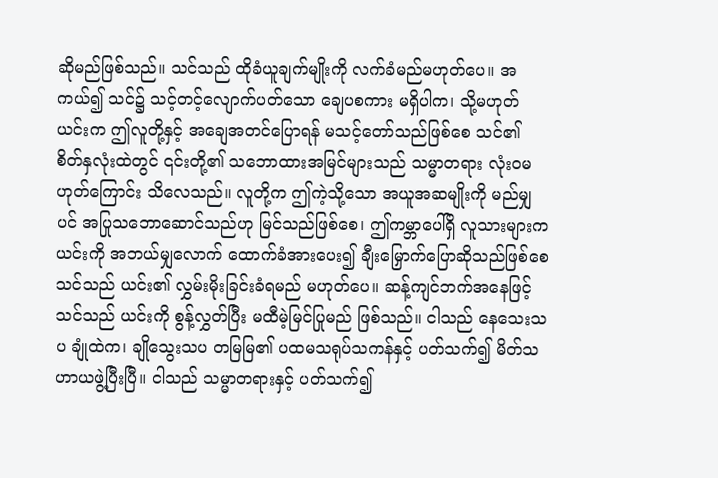ဆိုမည်ဖြစ်သည်။ သင်သည် ထိုခံယူချက်မျိုးကို လက်ခံမည်မဟုတ်ပေ။ အကယ်၍ သင်၌ သင့်တင့်လျောက်ပတ်သော ချေပစကား မရှိပါက၊ သို့မဟုတ် ယင်းက ဤလူတို့နှင့် အချေအတင်ပြောရန် မသင့်တော်သည်ဖြစ်စေ သင်၏ စိတ်နှလုံးထဲတွင် ၎င်းတို့၏ သဘောထားအမြင်များသည် သမ္မာတရား လုံးဝမဟုတ်ကြောင်း သိလေသည်။ လူတို့က ဤကဲ့သို့သော အယူအဆမျိုးကို မည်မျှပင် အပြုသဘောဆောင်သည်ဟု မြင်သည်ဖြစ်စေ၊ ဤကမ္ဘာပေါ်ရှိ လူသားများက ယင်းကို အဘယ်မျှလောက် ထောက်ခံအားပေး၍ ချီးမြှောက်ပြောဆိုသည်ဖြစ်စေ သင်သည် ယင်း၏ လွှမ်းမိုးခြင်းခံရမည် မဟုတ်ပေ။ ဆန့်ကျင်ဘက်အနေဖြင့် သင်သည် ယင်းကို စွန့်လွှတ်ပြီး မထီမဲ့မြင်ပြုမည် ဖြစ်သည်။ ငါသည် နေသေးသပ ချုံထဲက၊ ချိုသွေးသပ တမြမြ၏ ပထမသရုပ်သကန်နှင့် ပတ်သက်၍ မိတ်သဟာယဖွဲ့ပြီးပြီ။ ငါသည် သမ္မာတရားနှင့် ပတ်သက်၍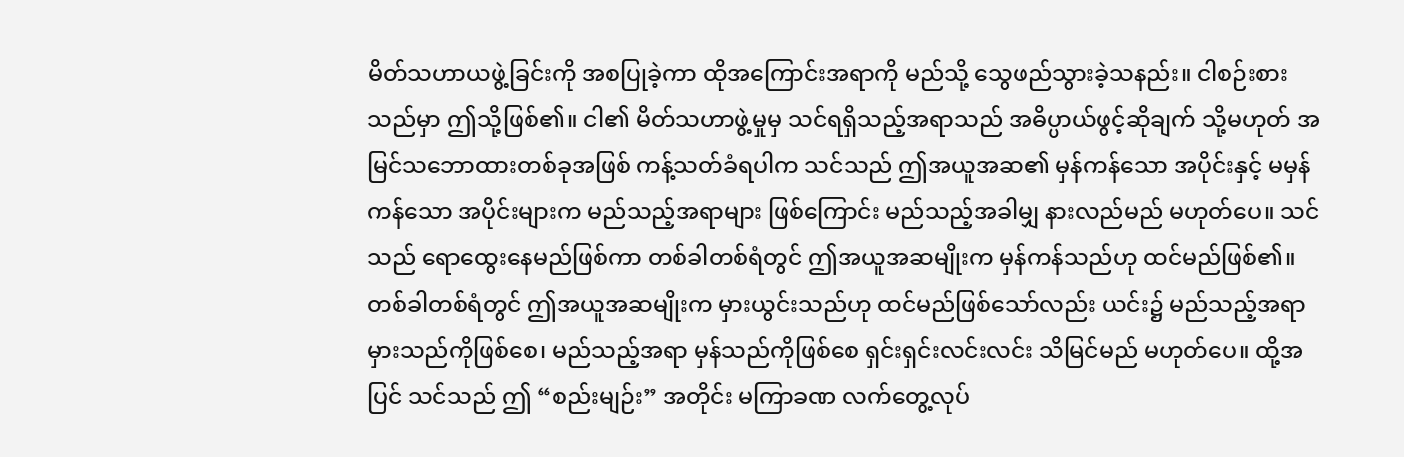မိတ်သဟာယဖွဲ့ခြင်းကို အစပြုခဲ့ကာ ထိုအကြောင်းအရာကို မည်သို့ သွေဖည်သွားခဲ့သနည်း။ ငါစဉ်းစားသည်မှာ ဤသို့ဖြစ်၏။ ငါ၏ မိတ်သဟာဖွဲ့မှုမှ သင်ရရှိသည့်အရာသည် အဓိပ္ပာယ်ဖွင့်ဆိုချက် သို့မဟုတ် အမြင်သဘောထားတစ်ခုအဖြစ် ကန့်သတ်ခံရပါက သင်သည် ဤအယူအဆ၏ မှန်ကန်သော အပိုင်းနှင့် မမှန်ကန်သော အပိုင်းများက မည်သည့်အရာများ ဖြစ်ကြောင်း မည်သည့်အခါမျှ နားလည်မည် မဟုတ်ပေ။ သင်သည် ရောထွေးနေမည်ဖြစ်ကာ တစ်ခါတစ်ရံတွင် ဤအယူအဆမျိုးက မှန်ကန်သည်ဟု ထင်မည်ဖြစ်၏။ တစ်ခါတစ်ရံတွင် ဤအယူအဆမျိုးက မှားယွင်းသည်ဟု ထင်မည်ဖြစ်သော်လည်း ယင်း၌ မည်သည့်အရာ မှားသည်ကိုဖြစ်စေ၊ မည်သည့်အရာ မှန်သည်ကိုဖြစ်စေ ရှင်းရှင်းလင်းလင်း သိမြင်မည် မဟုတ်ပေ။ ထို့အပြင် သင်သည် ဤ “စည်းမျဉ်း” အတိုင်း မကြာခဏ လက်တွေ့လုပ်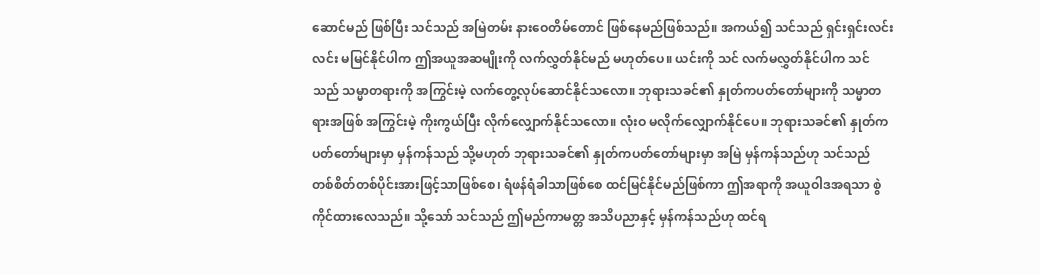ဆောင်မည် ဖြစ်ပြီး သင်သည် အမြဲတမ်း နားဝေတိမ်တောင် ဖြစ်နေမည်ဖြစ်သည်။ အကယ်၍ သင်သည် ရှင်းရှင်းလင်းလင်း မမြင်နိုင်ပါက ဤအယူအဆမျိုးကို လက်လွှတ်နိုင်မည် မဟုတ်ပေ။ ယင်းကို သင် လက်မလွှတ်နိုင်ပါက သင်သည် သမ္မာတရားကို အကြွင်းမဲ့ လက်တွေ့လုပ်ဆောင်နိုင်သလော။ ဘုရားသခင်၏ နှုတ်ကပတ်တော်များကို သမ္မာတရားအဖြစ် အကြွင်းမဲ့ ကိုးကွယ်ပြီး လိုက်လျှောက်နိုင်သလော။ လုံးဝ မလိုက်လျှောက်နိုင်ပေ။ ဘုရားသခင်၏ နှုတ်ကပတ်တော်များမှာ မှန်ကန်သည် သို့မဟုတ် ဘုရားသခင်၏ နှုတ်ကပတ်တော်များမှာ အမြဲ မှန်ကန်သည်ဟု သင်သည် တစ်စိတ်တစ်ပိုင်းအားဖြင့်သာဖြစ်စေ၊ ရံဖန်ရံခါသာဖြစ်စေ ထင်မြင်နိုင်မည်ဖြစ်ကာ ဤအရာကို အယူဝါဒအရသာ စွဲကိုင်ထားလေသည်။ သို့သော် သင်သည် ဤမည်ကာမတ္တ အသိပညာနှင့် မှန်ကန်သည်ဟု ထင်ရ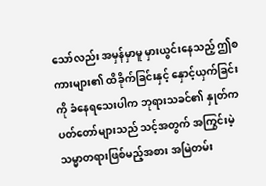သော်လည်း အမှန်မှာမူ မှားယွင်းနေသည့် ဤစကားများ၏ ထိခိုက်ခြင်းနှင့် နှောင့်ယှက်ခြင်းကို ခံနေရသေးပါက ဘုရားသခင်၏ နှုတ်ကပတ်တော်များသည် သင့်အတွက် အကြွင်းမဲ့ သမ္မာတရားဖြစ်မည့်အစား အမြဲတမ်း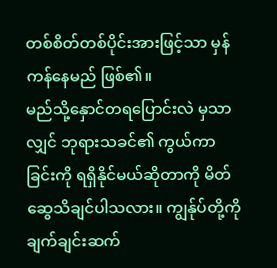တစ်စိတ်တစ်ပိုင်းအားဖြင့်သာ မှန်ကန်နေမည် ဖြစ်၏။
မည်သို့နှောင်တရပြောင်းလဲ မှသာလျှင် ဘုရားသခင်၏ ကွယ်ကာခြင်းကို ရရှိနိုင်မယ်ဆိုတာကို မိတ်ဆွေသိချင်ပါသလား။ ကျွန်ုပ်တို့ကို ချက်ချင်းဆက်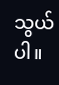သွယ်ပါ။